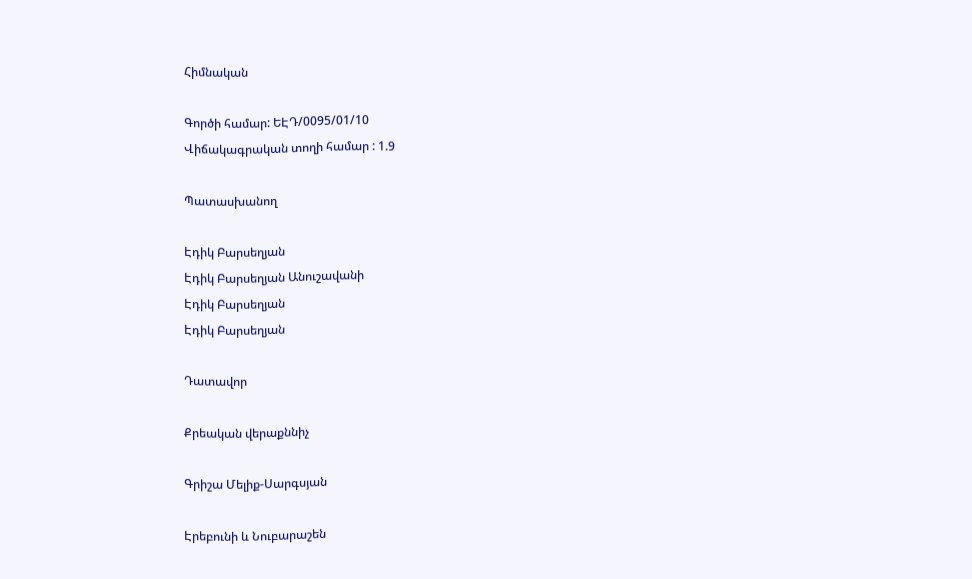Հիմնական

Գործի համար: ԵԷԴ/0095/01/10
Վիճակագրական տողի համար : 1.9

Պատասխանող

Էդիկ Բարսեղյան
Էդիկ Բարսեղյան Անուշավանի
Էդիկ Բարսեղյան
Էդիկ Բարսեղյան

Դատավոր

Քրեական վերաքննիչ

Գրիշա Մելիք-Սարգսյան

Էրեբունի և Նուբարաշեն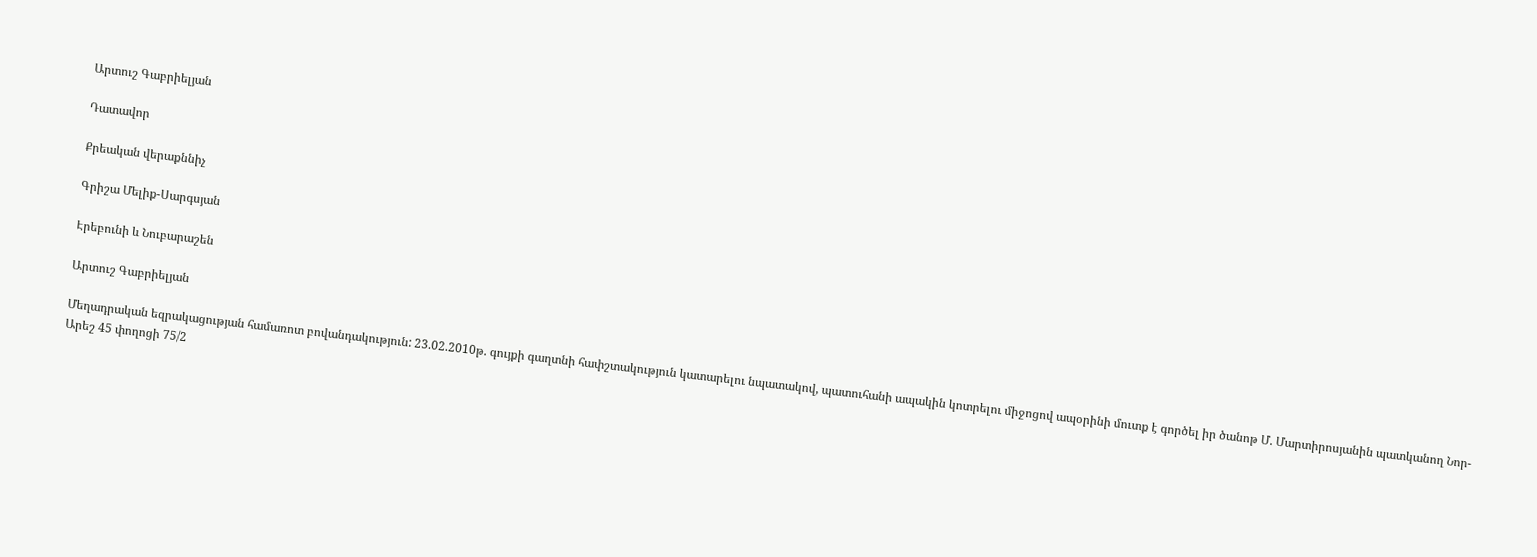Արտուշ Գաբրիելյան

Դատավոր

Քրեական վերաքննիչ

Գրիշա Մելիք-Սարգսյան

Էրեբունի և Նուբարաշեն

Արտուշ Գաբրիելյան

Մեղադրական եզրակացության համառոտ բովանդակություն: 23.02.2010թ. գույքի գաղտնի հափշտակություն կատարելու նպատակով, պատուհանի ապակին կոտրելու միջոցով ապօրինի մուտք է գործել իր ծանոթ Մ. Մարտիրոսյանին պատկանող Նոր-Արեշ 45 փողոցի 75/2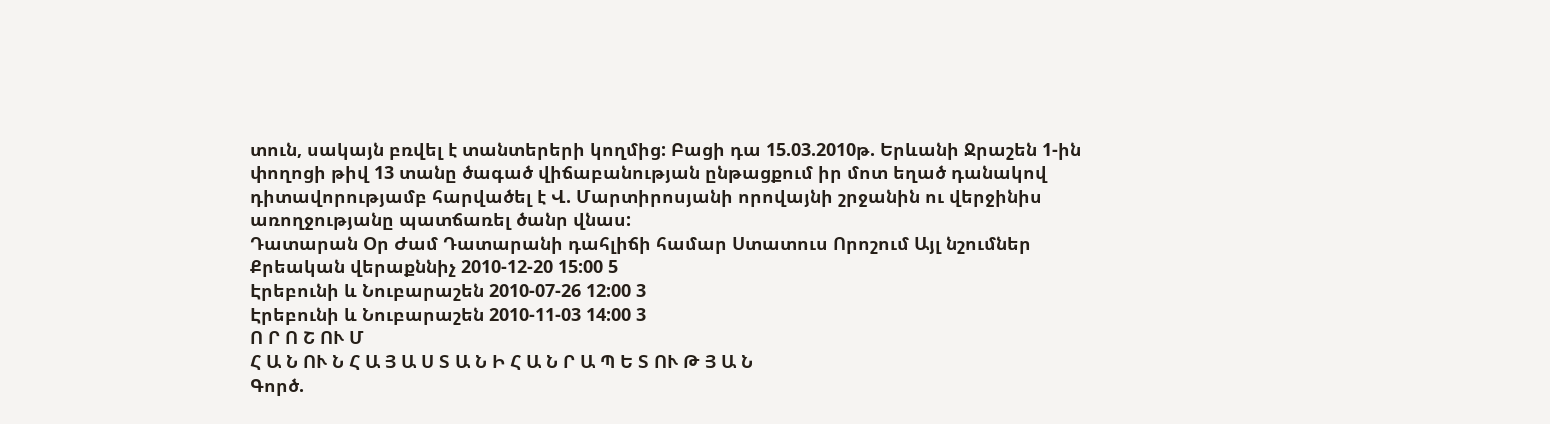տուն, սակայն բռվել է տանտերերի կողմից: Բացի դա 15.03.2010թ. Երևանի Ջրաշեն 1-ին փողոցի թիվ 13 տանը ծագած վիճաբանության ընթացքում իր մոտ եղած դանակով դիտավորությամբ հարվածել է Վ. Մարտիրոսյանի որովայնի շրջանին ու վերջինիս առողջությանը պատճառել ծանր վնաս:
Դատարան Օր Ժամ Դատարանի դահլիճի համար Ստատուս Որոշում Այլ նշումներ
Քրեական վերաքննիչ 2010-12-20 15:00 5
Էրեբունի և Նուբարաշեն 2010-07-26 12:00 3
Էրեբունի և Նուբարաշեն 2010-11-03 14:00 3
Ո Ր Ո Շ ՈՒ Մ
Հ Ա Ն ՈՒ Ն Հ Ա Յ Ա Ս Տ Ա Ն Ի Հ Ա Ն Ր Ա Պ Ե Տ ՈՒ Թ Յ Ա Ն
Գործ.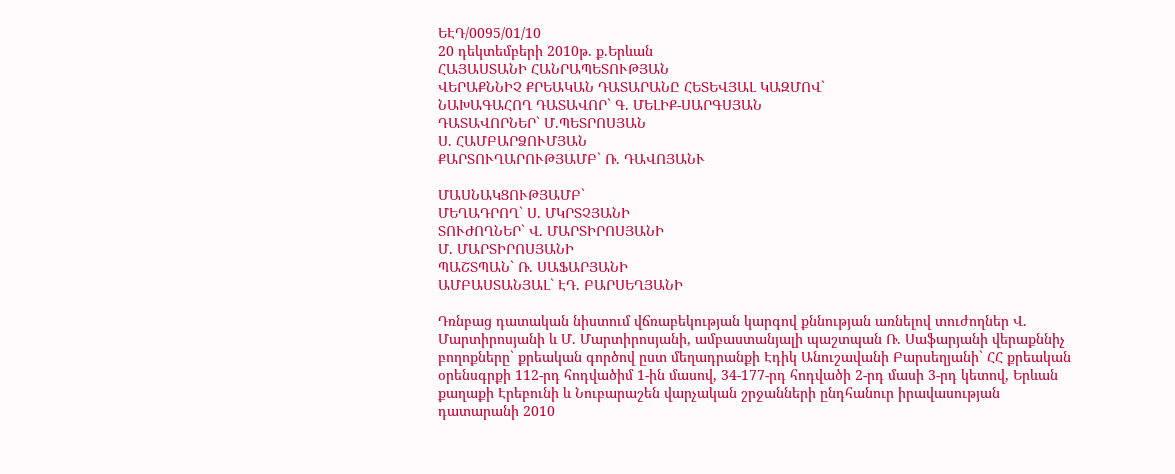ԵԷԴ/0095/01/10
20 դեկտեմբերի 2010թ. ք.Երևան
ՀԱՅԱՍՏԱՆԻ ՀԱՆՐԱՊԵՏՈՒԹՅԱՆ
ՎԵՐԱՔՆՆԻՉ ՔՐԵԱԿԱՆ ԴԱՏԱՐԱՆԸ ՀԵՏԵՎՅԱԼ ԿԱԶՄՈՎ`
ՆԱԽԱԳԱՀՈՂ ԴԱՏԱՎՈՐ` Գ. ՄԵԼԻՔ-ՍԱՐԳՍՅԱՆ
ԴԱՏԱՎՈՐՆԵՐ` Մ.ՊԵՏՐՈՍՅԱՆ
Ս. ՀԱՄԲԱՐՁՈՒՄՅԱՆ
ՔԱՐՏՈՒՂԱՐՈՒԹՅԱՄԲ` Ռ. ԴԱՎՈՅԱՆՒ

ՄԱՍՆԱԿՑՈՒԹՅԱՄԲ`
ՄԵՂԱԴՐՈՂ` Ս. ՄԿՐՏՉՅԱՆԻ
ՏՈՒԺՈՂՆԵՐ` Վ. ՄԱՐՏԻՐՈՍՅԱՆԻ
Մ. ՄԱՐՏԻՐՈՍՅԱՆԻ
ՊԱՇՏՊԱՆ` Ռ. ՍԱՖԱՐՅԱՆԻ
ԱՄԲԱՍՏԱՆՅԱԼ` ԷԴ. ԲԱՐՍԵՂՅԱՆԻ

Դռնբաց դատական նիստում վճռաբեկության կարգով քննության առնելով տուժողներ Վ. Մարտիրոսյանի և Մ. Մարտիրոսյանի, ամբաստանյալի պաշտպան Ռ. Սաֆարյանի վերաքննիչ բողոքները` քրեական գործով ըստ մեղադրանքի Էդիկ Անուշավանի Բարսեղյանի` ՀՀ քրեական օրենսգրքի 112-րդ հոդվածիմ 1-ին մասով, 34-177-րդ հոդվածի 2-րդ մասի 3-րդ կետով, Երևան քաղաքի Էրեբունի և Նուբարաշեն վարչական շրջանների ընդհանուր իրավասության դատարանի 2010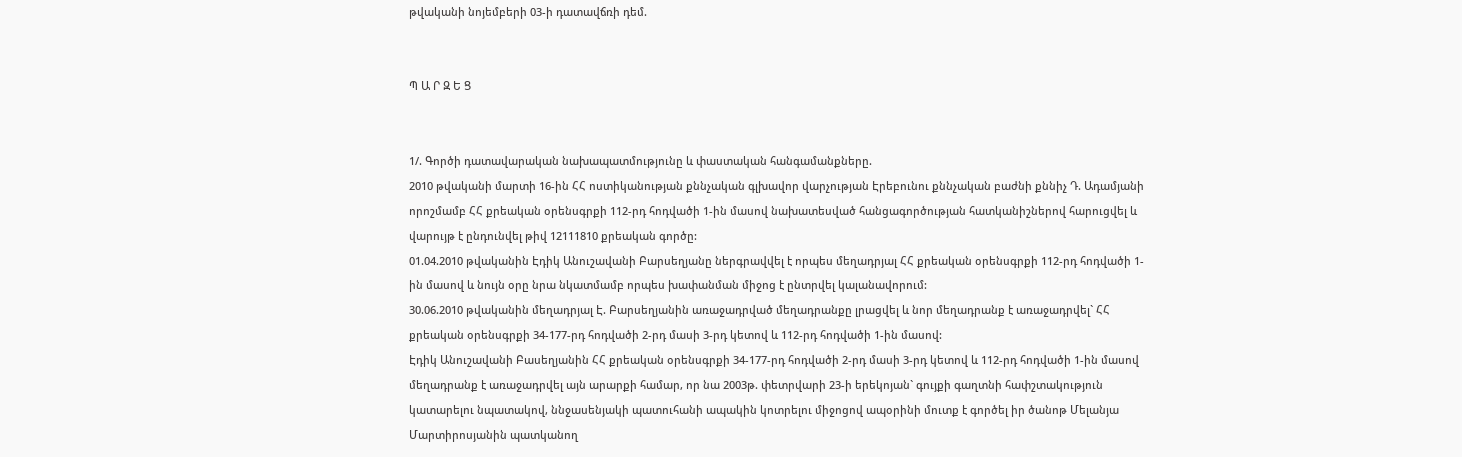թվականի նոյեմբերի 03-ի դատավճռի դեմ.


Պ Ա Ր Զ Ե Ց


1/. Գործի դատավարական նախապատմությունը և փաստական հանգամանքները.
2010 թվականի մարտի 16-ին ՀՀ ոստիկանության քննչական գլխավոր վարչության Էրեբունու քննչական բաժնի քննիչ Դ. Ադամյանի որոշմամբ ՀՀ քրեական օրենսգրքի 112-րդ հոդվածի 1-ին մասով նախատեսված հանցագործության հատկանիշներով հարուցվել և վարույթ է ընդունվել թիվ 12111810 քրեական գործը:
01.04.2010 թվականին Էդիկ Անուշավանի Բարսեղյանը ներգրավվել է որպես մեղադրյալ ՀՀ քրեական օրենսգրքի 112-րդ հոդվածի 1-ին մասով և նույն օրը նրա նկատմամբ որպես խափանման միջոց է ընտրվել կալանավորում:
30.06.2010 թվականին մեղադրյալ Է. Բարսեղյանին առաջադրված մեղադրանքը լրացվել և նոր մեղադրանք է առաջադրվել` ՀՀ քրեական օրենսգրքի 34-177-րդ հոդվածի 2-րդ մասի 3-րդ կետով և 112-րդ հոդվածի 1-ին մասով:
Էդիկ Անուշավանի Բասեղյանին ՀՀ քրեական օրենսգրքի 34-177-րդ հոդվածի 2-րդ մասի 3-րդ կետով և 112-րդ հոդվածի 1-ին մասով մեղադրանք է առաջադրվել այն արարքի համար, որ նա 2003թ. փետրվարի 23-ի երեկոյան` գույքի գաղտնի հափշտակություն կատարելու նպատակով, ննջասենյակի պատուհանի ապակին կոտրելու միջոցով ապօրինի մուտք է գործել իր ծանոթ Մելանյա Մարտիրոսյանին պատկանող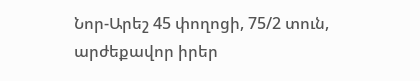Նոր-Արեշ 45 փողոցի, 75/2 տուն, արժեքավոր իրեր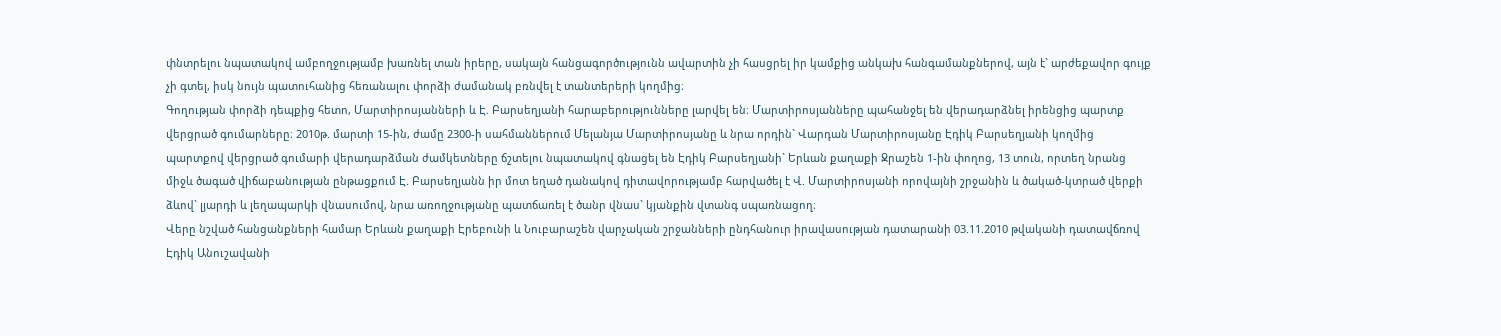փնտրելու նպատակով ամբողջությամբ խառնել տան իրերը, սակայն հանցագործությունն ավարտին չի հասցրել իր կամքից անկախ հանգամանքներով, այն է` արժեքավոր գույք չի գտել, իսկ նույն պատուհանից հեռանալու փորձի ժամանակ բռնվել է տանտերերի կողմից։
Գողության փորձի դեպքից հետո, Մարտիրոսյանների և Է. Բարսեղյանի հարաբերությունները լարվել են։ Մարտիրոսյանները պահանջել են վերադարձնել իրենցից պարտք վերցրած գումարները։ 2010թ. մարտի 15-ին, ժամը 2300-ի սահմաններում Մելանյա Մարտիրոսյանը և նրա որդին` Վարդան Մարտիրոսյանը Էդիկ Բարսեղյանի կողմից պարտքով վերցրած գումարի վերադարձման ժամկետները ճշտելու նպատակով գնացել են Էդիկ Բարսեղյանի` Երևան քաղաքի Ջրաշեն 1-ին փողոց, 13 տուն, որտեղ նրանց միջև ծագած վիճաբանության ընթացքում Է. Բարսեղյանն իր մոտ եղած դանակով դիտավորությամբ հարվածել է Վ. Մարտիրոսյանի որովայնի շրջանին և ծակած-կտրած վերքի ձևով` լյարդի և լեղապարկի վնասումով, նրա առողջությանը պատճառել է ծանր վնաս` կյանքին վտանգ սպառնացող։
Վերը նշված հանցանքների համար Երևան քաղաքի Էրեբունի և Նուբարաշեն վարչական շրջանների ընդհանուր իրավասության դատարանի 03.11.2010 թվականի դատավճռով Էդիկ Անուշավանի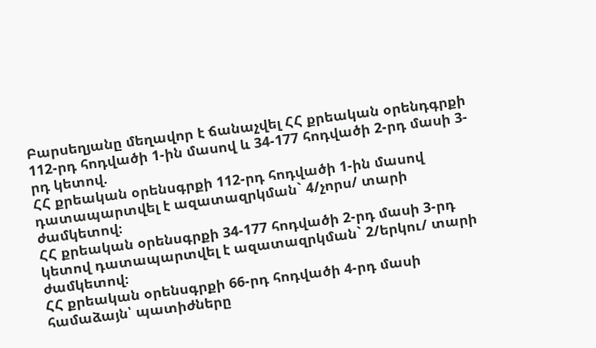Բարսեղյանը մեղավոր է ճանաչվել ՀՀ քրեական օրենդգրքի 112-րդ հոդվածի 1-ին մասով և 34-177 հոդվածի 2-րդ մասի 3-րդ կետով.
ՀՀ քրեական օրենսգրքի 112-րդ հոդվածի 1-ին մասով դատապարտվել է ազատազրկման` 4/չորս/ տարի ժամկետով։
ՀՀ քրեական օրենսգրքի 34-177 հոդվածի 2-րդ մասի 3-րդ կետով դատապարտվել է ազատազրկման` 2/երկու/ տարի ժամկետով։
ՀՀ քրեական օրենսգրքի 66-րդ հոդվածի 4-րդ մասի համաձայն՝ պատիժները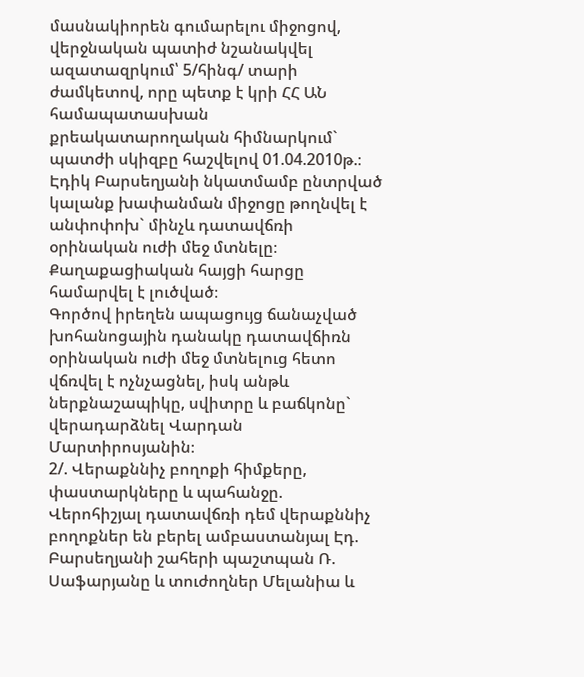մասնակիորեն գումարելու միջոցով, վերջնական պատիժ նշանակվել ազատազրկում՝ 5/հինգ/ տարի ժամկետով, որը պետք է կրի ՀՀ ԱՆ համապատասխան քրեակատարողական հիմնարկում` պատժի սկիզբը հաշվելով 01.04.2010թ.։
Էդիկ Բարսեղյանի նկատմամբ ընտրված կալանք խափանման միջոցը թողնվել է անփոփոխ` մինչև դատավճռի օրինական ուժի մեջ մտնելը։
Քաղաքացիական հայցի հարցը համարվել է լուծված։
Գործով իրեղեն ապացույց ճանաչված խոհանոցային դանակը դատավճիռն օրինական ուժի մեջ մտնելուց հետո վճռվել է ոչնչացնել, իսկ անթև ներքնաշապիկը, սվիտրը և բաճկոնը` վերադարձնել Վարդան Մարտիրոսյանին։
2/. Վերաքննիչ բողոքի հիմքերը, փաստարկները և պահանջը.
Վերոհիշյալ դատավճռի դեմ վերաքննիչ բողոքներ են բերել ամբաստանյալ Էդ. Բարսեղյանի շահերի պաշտպան Ռ. Սաֆարյանը և տուժողներ Մելանիա և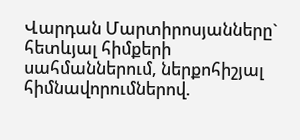Վարդան Մարտիրոսյանները` հետևյալ հիմքերի սահմաններում, ներքոհիշյալ հիմնավորումներով.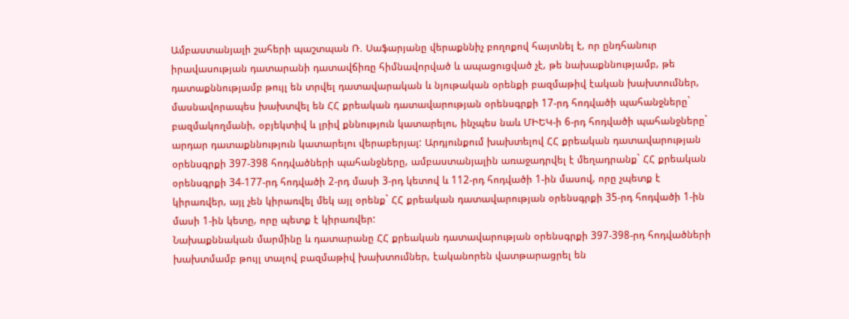Ամբաստանյալի շահերի պաշտպան Ռ. Սաֆարյանը վերաքննիչ բողոքով հայտնել է, որ ընդհանուր իրավասության դատարանի դատավճիռը հիմնավորված և ապացուցված չէ, թե նախաքննությամբ, թե դատաքննությամբ թույլ են տրվել դատավարական և նյութական օրենքի բազմաթիվ էական խախտումներ, մասնավորապես խախտվել են ՀՀ քրեական դատավարության օրենսգրքի 17-րդ հոդվածի պահանջները` բազմակողմանի, օբյեկտիվ և լրիվ քննություն կատարելու, ինչպես նաև ՄԻԵԿ-ի 6-րդ հոդվածի պահանջները` արդար դատաքննություն կատարելու վերաբերյալ: Արդյունքում խախտելով ՀՀ քրեական դատավարության օրենսգրքի 397-398 հոդվածների պահանջները, ամբաստանյալին առաջադրվել է մեղադրանք` ՀՀ քրեական օրենսգրքի 34-177-րդ հոդվածի 2-րդ մասի 3-րդ կետով և 112-րդ հոդվածի 1-ին մասով, որը չպետք է կիրառվեր, այլ չեն կիրառվել մեկ այլ օրենք` ՀՀ քրեական դատավարության օրենսգրքի 35-րդ հոդվածի 1-ին մասի 1-ին կետը, որը պետք է կիրառվեր:
Նախաքննական մարմինը և դատարանը ՀՀ քրեական դատավարության օրենսգրքի 397-398-րդ հոդվածների խախտմամբ թույլ տալով բազմաթիվ խախտումներ, էականորեն վատթարացրել են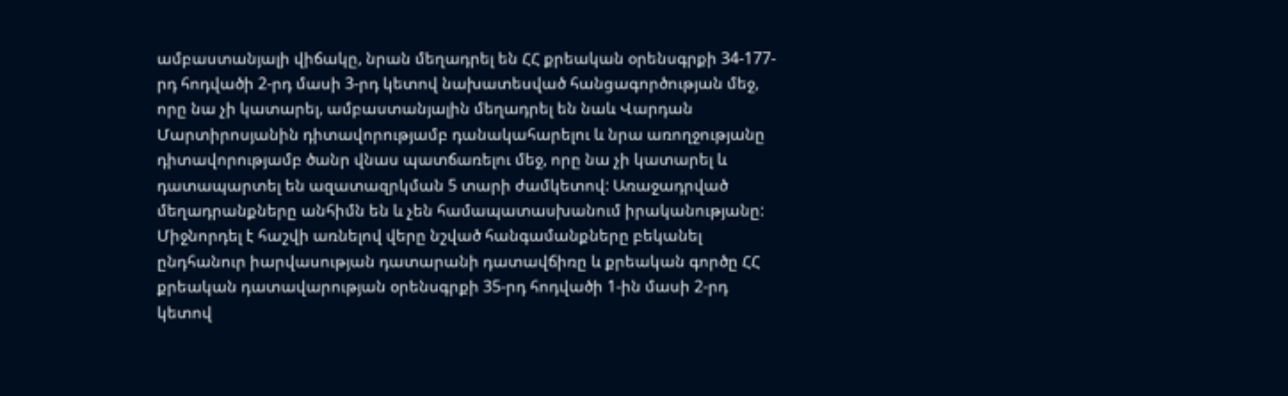ամբաստանյալի վիճակը, նրան մեղադրել են ՀՀ քրեական օրենսգրքի 34-177-րդ հոդվածի 2-րդ մասի 3-րդ կետով նախատեսված հանցագործության մեջ, որը նա չի կատարել, ամբաստանյալին մեղադրել են նաև Վարդան Մարտիրոսյանին դիտավորությամբ դանակահարելու և նրա առողջությանը դիտավորությամբ ծանր վնաս պատճառելու մեջ, որը նա չի կատարել և դատապարտել են ազատազրկման 5 տարի ժամկետով: Առաջադրված մեղադրանքները անհիմն են և չեն համապատասխանում իրականությանը:
Միջնորդել է հաշվի առնելով վերը նշված հանգամանքները բեկանել ընդհանուր իարվասության դատարանի դատավճիռը և քրեական գործը ՀՀ քրեական դատավարության օրենսգրքի 35-րդ հոդվածի 1-ին մասի 2-րդ կետով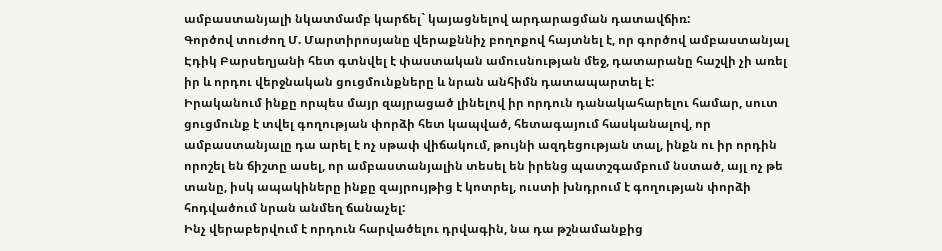ամբաստանյալի նկատմամբ կարճել` կայացնելով արդարացման դատավճիռ:
Գործով տուժող Մ. Մարտիրոսյանը վերաքննիչ բողոքով հայտնել է, որ գործով ամբաստանյալ Էդիկ Բարսեղյանի հետ գտնվել է փաստական ամուսնության մեջ, դատարանը հաշվի չի առել իր և որդու վերջնական ցուցմունքները և նրան անհիմն դատապարտել է:
Իրականում ինքը որպես մայր զայրացած լինելով իր որդուն դանակահարելու համար, սուտ ցուցմունք է տվել գողության փորձի հետ կապված, հետագայում հասկանալով, որ ամբաստանյալը դա արել է ոչ սթափ վիճակում, թույնի ազդեցության տալ, ինքն ու իր որդին որոշել են ճիշտը ասել, որ ամբաստանյալին տեսել են իրենց պատշգամբում նստած, այլ ոչ թե տանը, իսկ ապակիները ինքը զայրույթից է կոտրել, ուստի խնդրում է գողության փորձի հոդվածում նրան անմեղ ճանաչել:
Ինչ վերաբերվում է որդուն հարվածելու դրվագին, նա դա թշնամանքից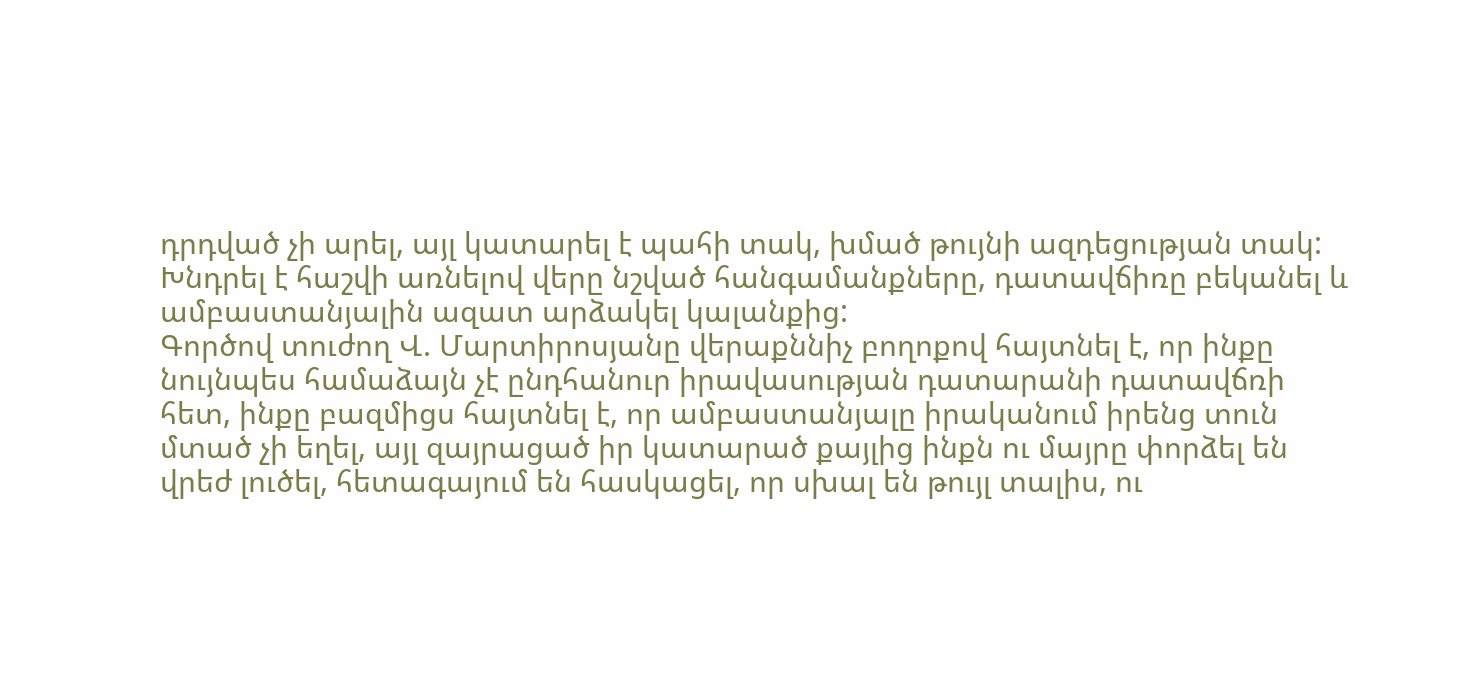դրդված չի արել, այլ կատարել է պահի տակ, խմած թույնի ազդեցության տակ:
Խնդրել է հաշվի առնելով վերը նշված հանգամանքները, դատավճիռը բեկանել և ամբաստանյալին ազատ արձակել կալանքից:
Գործով տուժող Վ. Մարտիրոսյանը վերաքննիչ բողոքով հայտնել է, որ ինքը նույնպես համաձայն չէ ընդհանուր իրավասության դատարանի դատավճռի հետ, ինքը բազմիցս հայտնել է, որ ամբաստանյալը իրականում իրենց տուն մտած չի եղել, այլ զայրացած իր կատարած քայլից ինքն ու մայրը փորձել են վրեժ լուծել, հետագայում են հասկացել, որ սխալ են թույլ տալիս, ու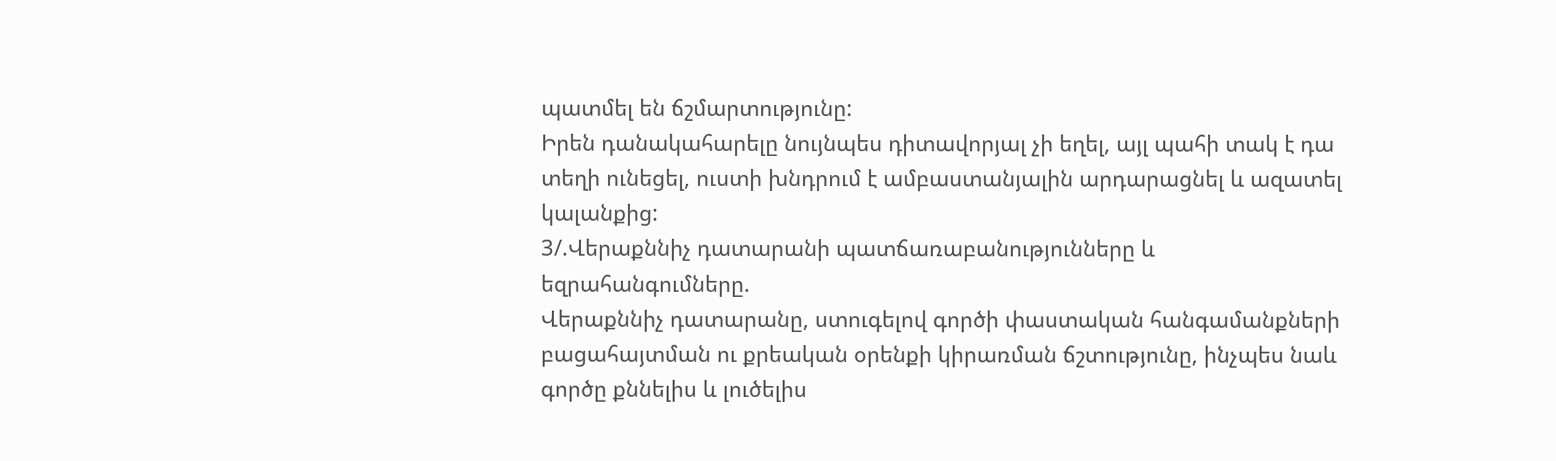պատմել են ճշմարտությունը:
Իրեն դանակահարելը նույնպես դիտավորյալ չի եղել, այլ պահի տակ է դա տեղի ունեցել, ուստի խնդրում է ամբաստանյալին արդարացնել և ազատել կալանքից:
3/.Վերաքննիչ դատարանի պատճառաբանությունները և եզրահանգումները.
Վերաքննիչ դատարանը, ստուգելով գործի փաստական հանգամանքների բացահայտման ու քրեական օրենքի կիրառման ճշտությունը, ինչպես նաև գործը քննելիս և լուծելիս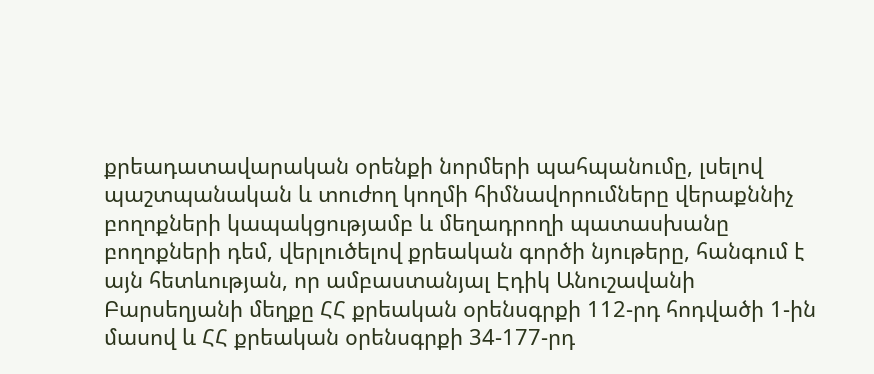քրեադատավարական օրենքի նորմերի պահպանումը, լսելով պաշտպանական և տուժող կողմի հիմնավորումները վերաքննիչ բողոքների կապակցությամբ և մեղադրողի պատասխանը բողոքների դեմ, վերլուծելով քրեական գործի նյութերը, հանգում է այն հետևության, որ ամբաստանյալ Էդիկ Անուշավանի Բարսեղյանի մեղքը ՀՀ քրեական օրենսգրքի 112-րդ հոդվածի 1-ին մասով և ՀՀ քրեական օրենսգրքի 34-177-րդ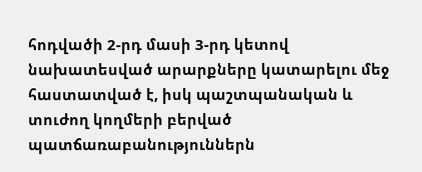հոդվածի 2-րդ մասի 3-րդ կետով նախատեսված արարքները կատարելու մեջ հաստատված է, իսկ պաշտպանական և տուժող կողմերի բերված պատճառաբանություններն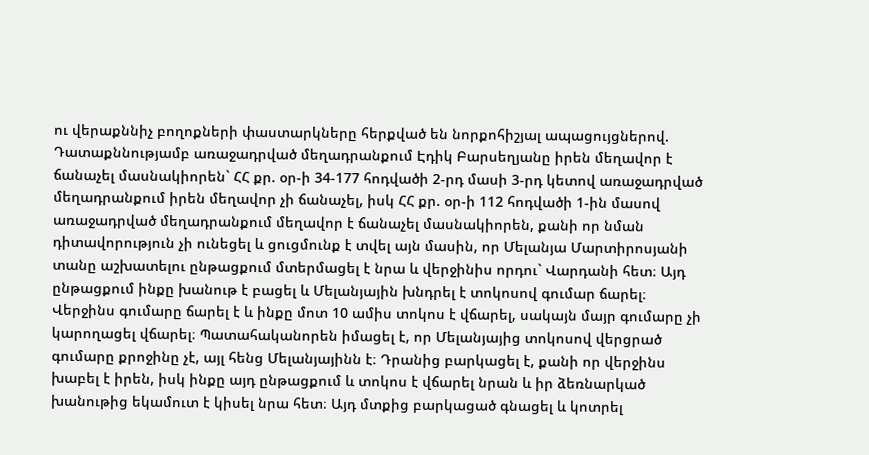ու վերաքննիչ բողոքների փաստարկները հերքված են նորքոհիշյալ ապացույցներով.
Դատաքննությամբ առաջադրված մեղադրանքում Էդիկ Բարսեղյանը իրեն մեղավոր է ճանաչել մասնակիորեն` ՀՀ քր. օր-ի 34-177 հոդվածի 2-րդ մասի 3-րդ կետով առաջադրված մեղադրանքում իրեն մեղավոր չի ճանաչել, իսկ ՀՀ քր. օր-ի 112 հոդվածի 1-ին մասով առաջադրված մեղադրանքում մեղավոր է ճանաչել մասնակիորեն, քանի որ նման դիտավորություն չի ունեցել և ցուցմունք է տվել այն մասին, որ Մելանյա Մարտիրոսյանի տանը աշխատելու ընթացքում մտերմացել է նրա և վերջինիս որդու` Վարդանի հետ։ Այդ ընթացքում ինքը խանութ է բացել և Մելանյային խնդրել է տոկոսով գումար ճարել։ Վերջինս գումարը ճարել է և ինքը մոտ 10 ամիս տոկոս է վճարել, սակայն մայր գումարը չի կարողացել վճարել։ Պատահականորեն իմացել է, որ Մելանյայից տոկոսով վերցրած գումարը քրոջինը չէ, այլ հենց Մելանյայինն է։ Դրանից բարկացել է, քանի որ վերջինս խաբել է իրեն, իսկ ինքը այդ ընթացքում և տոկոս է վճարել նրան և իր ձեռնարկած խանութից եկամուտ է կիսել նրա հետ։ Այդ մտքից բարկացած գնացել և կոտրել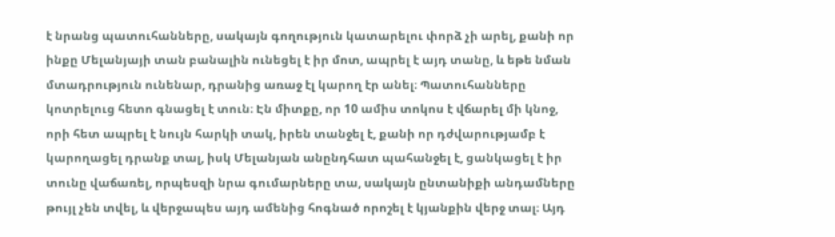է նրանց պատուհանները, սակայն գողություն կատարելու փորձ չի արել, քանի որ ինքը Մելանյայի տան բանալին ունեցել է իր մոտ, ապրել է այդ տանը, և եթե նման մտադրություն ունենար, դրանից առաջ էլ կարող էր անել։ Պատուհանները կոտրելուց հետո գնացել է տուն։ Էն միտքը, որ 10 ամիս տոկոս է վճարել մի կնոջ, որի հետ ապրել է նույն հարկի տակ, իրեն տանջել է, քանի որ դժվարությամբ է կարողացել դրանք տալ, իսկ Մելանյան անընդհատ պահանջել է, ցանկացել է իր տունը վաճառել, որպեսզի նրա գումարները տա, սակայն ընտանիքի անդամները թույլ չեն տվել, և վերջապես այդ ամենից հոգնած որոշել է կյանքին վերջ տալ։ Այդ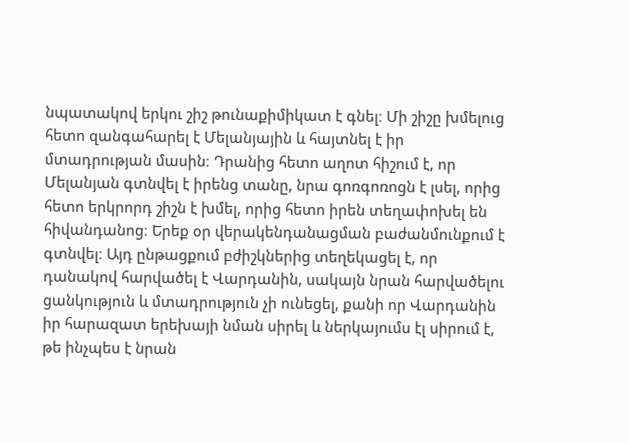նպատակով երկու շիշ թունաքիմիկատ է գնել։ Մի շիշը խմելուց հետո զանգահարել է Մելանյային և հայտնել է իր մտադրության մասին։ Դրանից հետո աղոտ հիշում է, որ Մելանյան գտնվել է իրենց տանը, նրա գոռգոռոցն է լսել, որից հետո երկրորդ շիշն է խմել, որից հետո իրեն տեղափոխել են հիվանդանոց։ Երեք օր վերակենդանացման բաժանմունքում է գտնվել։ Այդ ընթացքում բժիշկներից տեղեկացել է, որ դանակով հարվածել է Վարդանին, սակայն նրան հարվածելու ցանկություն և մտադրություն չի ունեցել, քանի որ Վարդանին իր հարազատ երեխայի նման սիրել և ներկայումս էլ սիրում է, թե ինչպես է նրան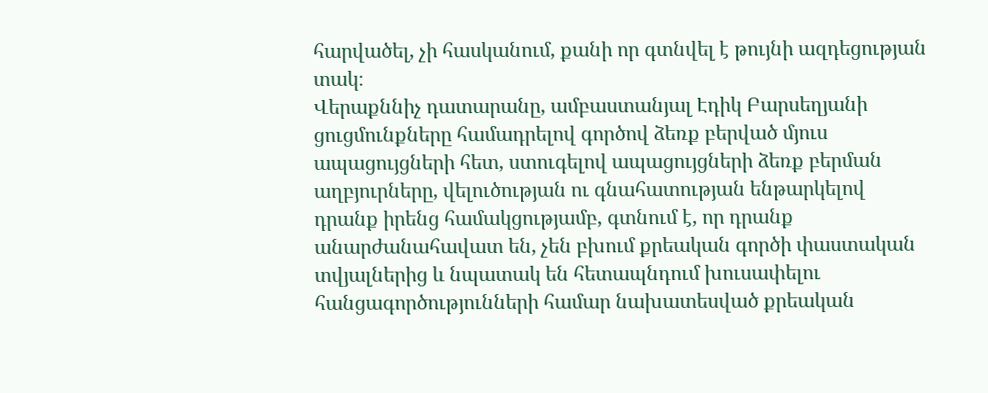հարվածել, չի հասկանում, քանի որ գտնվել է թույնի ազդեցության տակ։
Վերաքննիչ դատարանը, ամբաստանյալ Էդիկ Բարսեղյանի ցուցմունքները համադրելով գործով ձեռք բերված մյուս ապացույցների հետ, ստուգելով ապացույցների ձեռք բերման աղբյուրները, վելուծության ու գնահատության ենթարկելով դրանք իրենց համակցությամբ, գտնում է, որ դրանք անարժանահավատ են, չեն բխում քրեական գործի փաստական տվյալներից և նպատակ են հետապնդում խուսափելու հանցագործությունների համար նախատեսված քրեական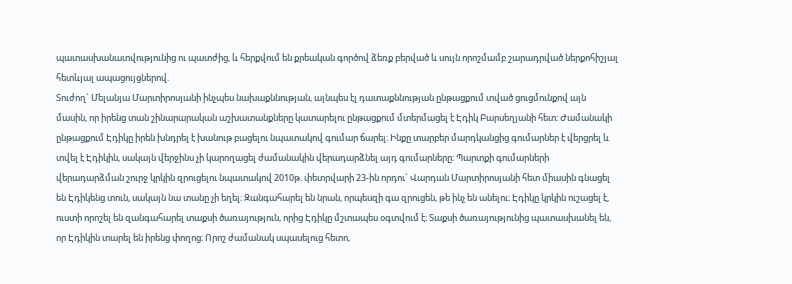պատասխանատվությունից ու պատժից, և հերքվում են քրեական գործով ձեռք բերված և սույն որոշմամբ շարադրված ներքոհիշյալ հետևյալ ապացույցներով.
Տուժող` Մելանյա Մարտիրոսյանի ինչպես նախաքննության, այնպես էլ դատաքննության ընթացքում տված ցուցմունքով այն մասին, որ իրենց տան շինարարական աշխատանքները կատարելու ընթացքում մտերմացել է Էդիկ Բարսեղյանի հետ։ Ժամանակի ընթացքում Էդիկը իրեն խնդրել է խանութ բացելու նպատակով գումար ճարել։ Ինքը տարբեր մարդկանցից գումարներ է վերցրել և տվել է Էդիկին, սակայն վերջինս չի կարողացել ժամանակին վերադարձնել այդ գումարները։ Պարտքի գումարների վերադարձման շուրջ կրկին զրուցելու նպատակով 2010թ. փետրվարի 23-ին որդու` Վարդան Մարտիրոսյանի հետ միասին գնացել են Էդիկենց տուն, սակայն նա տանը չի եղել։ Զանգահարել են նրան, որպեսզի գա զրուցեն, թե ինչ են անելու։ Էդիկը կրկին ուշացել է, ուստի որոշել են զանգահարել տաքսի ծառայություն, որից Էդիկը մշտապես օգտվում է։ Տաքսի ծառայությունից պատասխանել են, որ Էդիկին տարել են իրենց փողոց։ Որոշ ժամանակ սպասելուց հետո,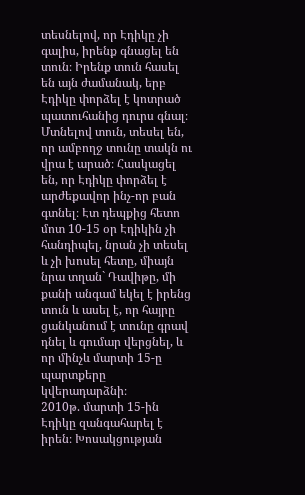տեսնելով, որ Էդիկը չի գալիս, իրենք գնացել են տուն։ Իրենք տուն հասել են այն ժամանակ, երբ Էդիկը փորձել է կոտրած պատուհանից դուրս գնալ։ Մտնելով տուն, տեսել են, որ ամբողջ տունը տակն ու վրա է արած։ Հասկացել են, որ Էդիկը փորձել է արժեքավոր ինչ-որ բան գտնել։ Էտ դեպքից հետո մոտ 10-15 օր Էդիկին չի հանդիպել, նրան չի տեսել և չի խոսել հետը, միայն նրա տղան` Դավիթը, մի քանի անգամ եկել է իրենց տուն և ասել է, որ հայրը ցանկանում է տունը գրավ դնել և գումար վերցնել, և որ մինչև մարտի 15-ը պարտքերը կվերադարձնի։
2010թ. մարտի 15-ին Էդիկը զանգահարել է իրեն։ Խոսակցության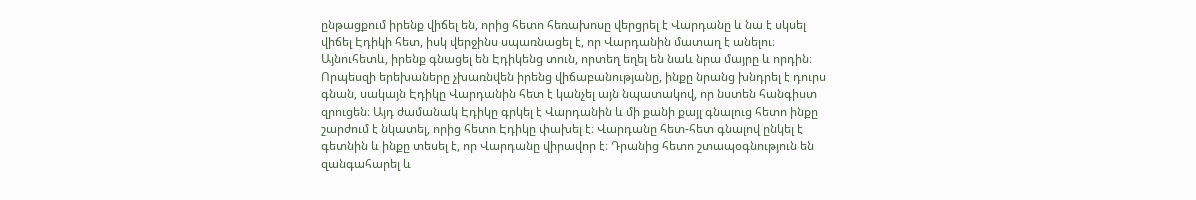ընթացքում իրենք վիճել են, որից հետո հեռախոսը վերցրել է Վարդանը և նա է սկսել վիճել Էդիկի հետ, իսկ վերջինս սպառնացել է, որ Վարդանին մատաղ է անելու։ Այնուհետև, իրենք գնացել են Էդիկենց տուն, որտեղ եղել են նաև նրա մայրը և որդին։ Որպեսզի երեխաները չխառնվեն իրենց վիճաբանությանը, ինքը նրանց խնդրել է դուրս գնան, սակայն Էդիկը Վարդանին հետ է կանչել այն նպատակով, որ նստեն հանգիստ զրուցեն։ Այդ ժամանակ Էդիկը գրկել է Վարդանին և մի քանի քայլ գնալուց հետո ինքը շարժում է նկատել, որից հետո Էդիկը փախել է։ Վարդանը հետ-հետ գնալով ընկել է գետնին և ինքը տեսել է, որ Վարդանը վիրավոր է։ Դրանից հետո շտապօգնություն են զանգահարել և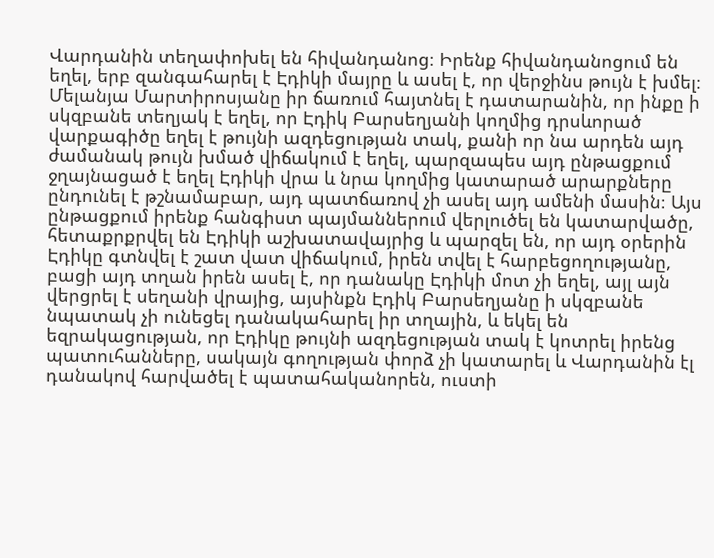Վարդանին տեղափոխել են հիվանդանոց։ Իրենք հիվանդանոցում են եղել, երբ զանգահարել է Էդիկի մայրը և ասել է, որ վերջինս թույն է խմել։
Մելանյա Մարտիրոսյանը իր ճառում հայտնել է դատարանին, որ ինքը ի սկզբանե տեղյակ է եղել, որ Էդիկ Բարսեղյանի կողմից դրսևորած վարքագիծը եղել է թույնի ազդեցության տակ, քանի որ նա արդեն այդ ժամանակ թույն խմած վիճակում է եղել, պարզապես այդ ընթացքում ջղայնացած է եղել Էդիկի վրա և նրա կողմից կատարած արարքները ընդունել է թշնամաբար, այդ պատճառով չի ասել այդ ամենի մասին։ Այս ընթացքում իրենք հանգիստ պայմաններում վերլուծել են կատարվածը, հետաքրքրվել են Էդիկի աշխատավայրից և պարզել են, որ այդ օրերին Էդիկը գտնվել է շատ վատ վիճակում, իրեն տվել է հարբեցողությանը, բացի այդ տղան իրեն ասել է, որ դանակը Էդիկի մոտ չի եղել, այլ այն վերցրել է սեղանի վրայից, այսինքն Էդիկ Բարսեղյանը ի սկզբանե նպատակ չի ունեցել դանակահարել իր տղային, և եկել են եզրակացության, որ Էդիկը թույնի ազդեցության տակ է կոտրել իրենց պատուհանները, սակայն գողության փորձ չի կատարել և Վարդանին էլ դանակով հարվածել է պատահականորեն, ուստի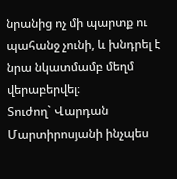նրանից ոչ մի պարտք ու պահանջ չունի, և խնդրել է նրա նկատմամբ մեղմ վերաբերվել։
Տուժող` Վարդան Մարտիրոսյանի ինչպես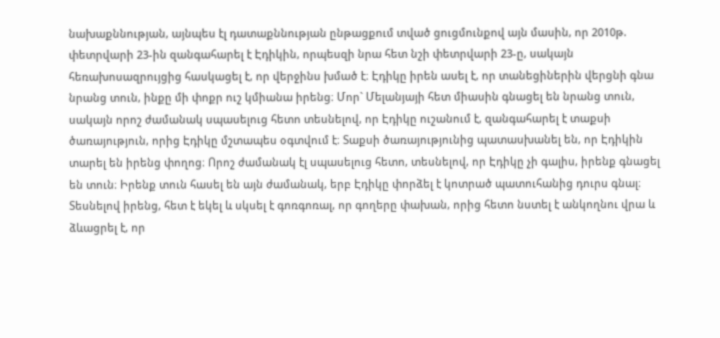նախաքննության, այնպես էլ դատաքննության ընթացքում տված ցուցմունքով այն մասին, որ 2010թ. փետրվարի 23-ին զանգահարել է Էդիկին, որպեսզի նրա հետ նշի փետրվարի 23-ը, սակայն հեռախոսազրույցից հասկացել է, որ վերջինս խմած է։ Էդիկը իրեն ասել է, որ տանեցիներին վերցնի գնա նրանց տուն, ինքը մի փոքր ուշ կմիանա իրենց։ Մոր` Մելանյայի հետ միասին գնացել են նրանց տուն, սակայն որոշ ժամանակ սպասելուց հետո տեսնելով, որ Էդիկը ուշանում է, զանգահարել է տաքսի ծառայություն, որից Էդիկը մշտապես օգտվում է։ Տաքսի ծառայությունից պատասխանել են, որ Էդիկին տարել են իրենց փողոց։ Որոշ ժամանակ էլ սպասելուց հետո, տեսնելով, որ Էդիկը չի գալիս, իրենք գնացել են տուն։ Իրենք տուն հասել են այն ժամանակ, երբ Էդիկը փորձել է կոտրած պատուհանից դուրս գնալ։ Տեսնելով իրենց, հետ է եկել և սկսել է գոռգոռալ, որ գողերը փախան, որից հետո նստել է անկողնու վրա և ձևացրել է, որ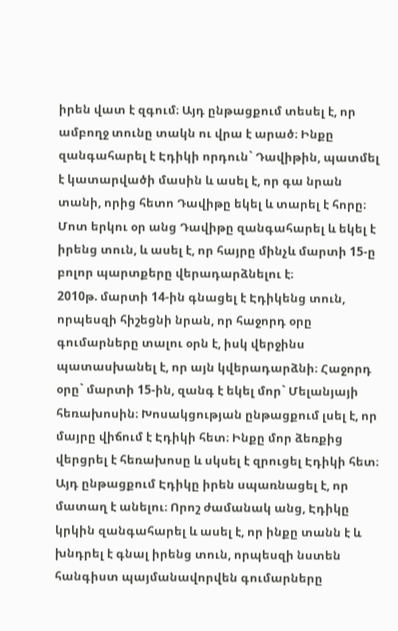իրեն վատ է զգում։ Այդ ընթացքում տեսել է, որ ամբողջ տունը տակն ու վրա է արած։ Ինքը զանգահարել է Էդիկի որդուն` Դավիթին, պատմել է կատարվածի մասին և ասել է, որ գա նրան տանի, որից հետո Դավիթը եկել և տարել է հորը։ Մոտ երկու օր անց Դավիթը զանգահարել և եկել է իրենց տուն, և ասել է, որ հայրը մինչև մարտի 15-ը բոլոր պարտքերը վերադարձնելու է։
2010թ. մարտի 14-ին գնացել է Էդիկենց տուն, որպեսզի հիշեցնի նրան, որ հաջորդ օրը գումարները տալու օրն է, իսկ վերջինս պատասխանել է, որ այն կվերադարձնի։ Հաջորդ օրը` մարտի 15-ին, զանգ է եկել մոր` Մելանյայի հեռախոսին։ Խոսակցության ընթացքում լսել է, որ մայրը վիճում է Էդիկի հետ։ Ինքը մոր ձեռքից վերցրել է հեռախոսը և սկսել է զրուցել Էդիկի հետ։ Այդ ընթացքում Էդիկը իրեն սպառնացել է, որ մատաղ է անելու։ Որոշ ժամանակ անց, Էդիկը կրկին զանգահարել և ասել է, որ ինքը տանն է և խնդրել է գնալ իրենց տուն, որպեսզի նստեն հանգիստ պայմանավորվեն գումարները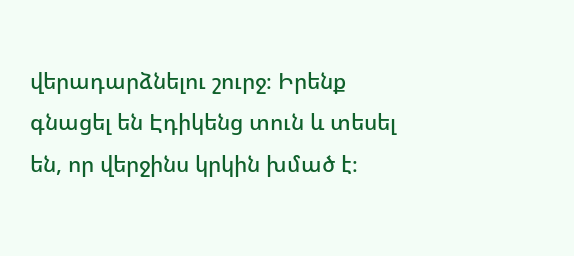վերադարձնելու շուրջ։ Իրենք գնացել են Էդիկենց տուն և տեսել են, որ վերջինս կրկին խմած է։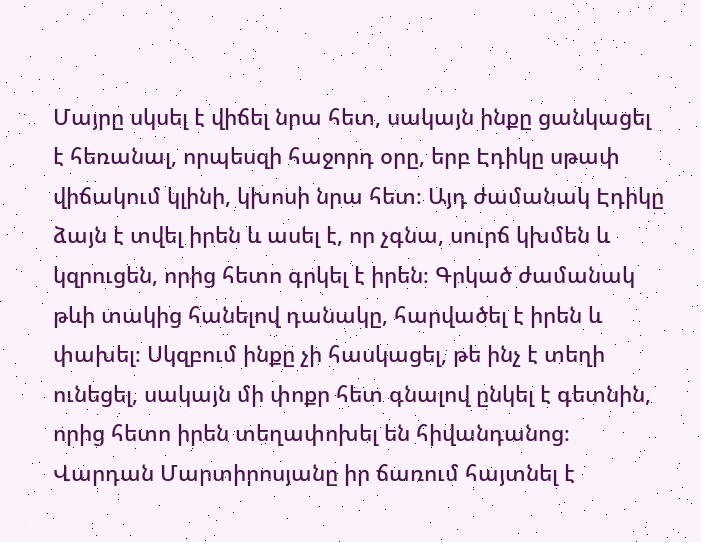Մայրը սկսել է վիճել նրա հետ, սակայն ինքը ցանկացել է հեռանալ, որպեսզի հաջորդ օրը, երբ Էդիկը սթափ վիճակում կլինի, կխոսի նրա հետ։ Այդ ժամանակ Էդիկը ձայն է տվել իրեն և ասել է, որ չգնա, սուրճ կխմեն և կզրուցեն, որից հետո գրկել է իրեն։ Գրկած ժամանակ թևի տակից հանելով դանակը, հարվածել է իրեն և փախել։ Սկզբում ինքը չի հասկացել, թե ինչ է տեղի ունեցել, սակայն մի փոքր հետ գնալով ընկել է գետնին, որից հետո իրեն տեղափոխել են հիվանդանոց։
Վարդան Մարտիրոսյանը իր ճառում հայտնել է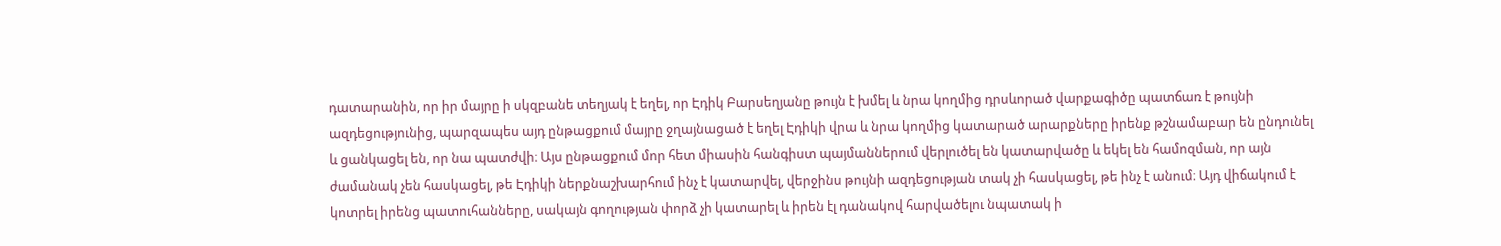դատարանին, որ իր մայրը ի սկզբանե տեղյակ է եղել, որ Էդիկ Բարսեղյանը թույն է խմել և նրա կողմից դրսևորած վարքագիծը պատճառ է թույնի ազդեցությունից, պարզապես այդ ընթացքում մայրը ջղայնացած է եղել Էդիկի վրա և նրա կողմից կատարած արարքները իրենք թշնամաբար են ընդունել և ցանկացել են, որ նա պատժվի։ Այս ընթացքում մոր հետ միասին հանգիստ պայմաններում վերլուծել են կատարվածը և եկել են համոզման, որ այն ժամանակ չեն հասկացել, թե Էդիկի ներքնաշխարհում ինչ է կատարվել, վերջինս թույնի ազդեցության տակ չի հասկացել, թե ինչ է անում։ Այդ վիճակում է կոտրել իրենց պատուհանները, սակայն գողության փորձ չի կատարել և իրեն էլ դանակով հարվածելու նպատակ ի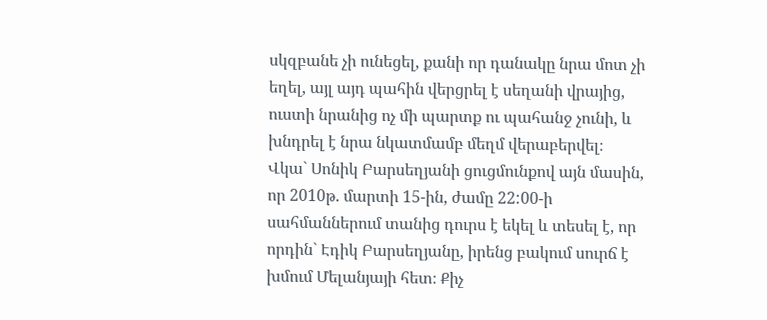սկզբանե չի ունեցել, քանի որ դանակը նրա մոտ չի եղել, այլ այդ պահին վերցրել է սեղանի վրայից, ուստի նրանից ոչ մի պարտք ու պահանջ չունի, և խնդրել է նրա նկատմամբ մեղմ վերաբերվել։
Վկա` Սոնիկ Բարսեղյանի ցուցմունքով այն մասին, որ 2010թ. մարտի 15-ին, ժամը 22:00-ի սահմաններում տանից դուրս է եկել և տեսել է, որ որդին` Էդիկ Բարսեղյանը, իրենց բակում սուրճ է խմում Մելանյայի հետ։ Քիչ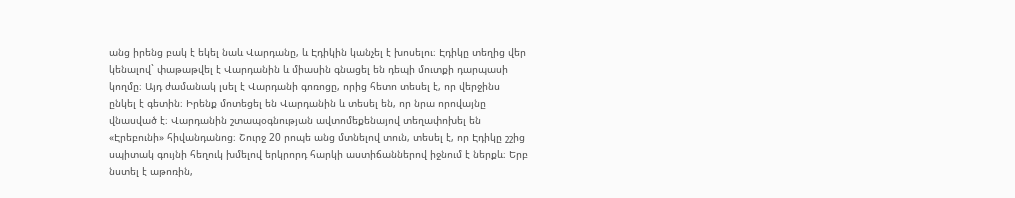անց իրենց բակ է եկել նաև Վարդանը, և Էդիկին կանչել է խոսելու։ Էդիկը տեղից վեր կենալով` փաթաթվել է Վարդանին և միասին գնացել են դեպի մուտքի դարպասի կողմը։ Այդ ժամանակ լսել է Վարդանի գոռոցը, որից հետո տեսել է, որ վերջինս ընկել է գետին։ Իրենք մոտեցել են Վարդանին և տեսել են, որ նրա որովայնը վնասված է։ Վարդանին շտապօգնության ավտոմեքենայով տեղափոխել են «Էրեբունի» հիվանդանոց։ Շուրջ 20 րոպե անց մտնելով տուն, տեսել է, որ Էդիկը շշից սպիտակ գույնի հեղուկ խմելով երկրորդ հարկի աստիճաններով իջնում է ներքև։ Երբ նստել է աթոռին,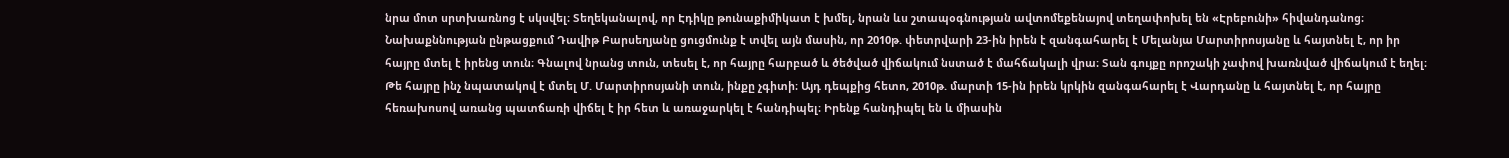նրա մոտ սրտխառնոց է սկսվել։ Տեղեկանալով, որ Էդիկը թունաքիմիկատ է խմել, նրան ևս շտապօգնության ավտոմեքենայով տեղափոխել են «Էրեբունի» հիվանդանոց։
Նախաքննության ընթացքում Դավիթ Բարսեղյանը ցուցմունք է տվել այն մասին, որ 2010թ. փետրվարի 23-ին իրեն է զանգահարել է Մելանյա Մարտիրոսյանը և հայտնել է, որ իր հայրը մտել է իրենց տուն։ Գնալով նրանց տուն, տեսել է, որ հայրը հարբած և ծեծված վիճակում նստած է մահճակալի վրա։ Տան գույքը որոշակի չափով խառնված վիճակում է եղել։ Թե հայրը ինչ նպատակով է մտել Մ. Մարտիրոսյանի տուն, ինքը չգիտի։ Այդ դեպքից հետո, 2010թ. մարտի 15-ին իրեն կրկին զանգահարել է Վարդանը և հայտնել է, որ հայրը հեռախոսով առանց պատճառի վիճել է իր հետ և առաջարկել է հանդիպել։ Իրենք հանդիպել են և միասին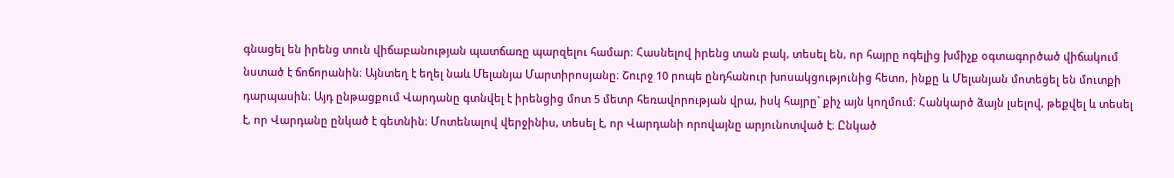գնացել են իրենց տուն վիճաբանության պատճառը պարզելու համար։ Հասնելով իրենց տան բակ, տեսել են, որ հայրը ոգելից խմիչք օգտագործած վիճակում նստած է ճոճորանին։ Այնտեղ է եղել նաև Մելանյա Մարտիրոսյանը։ Շուրջ 10 րոպե ընդհանուր խոսակցությունից հետո, ինքը և Մելանյան մոտեցել են մուտքի դարպասին։ Այդ ընթացքում Վարդանը գտնվել է իրենցից մոտ 5 մետր հեռավորության վրա, իսկ հայրը` քիչ այն կողմում։ Հանկարծ ձայն լսելով, թեքվել և տեսել է, որ Վարդանը ընկած է գետնին։ Մոտենալով վերջինիս, տեսել է, որ Վարդանի որովայնը արյունոտված է։ Ընկած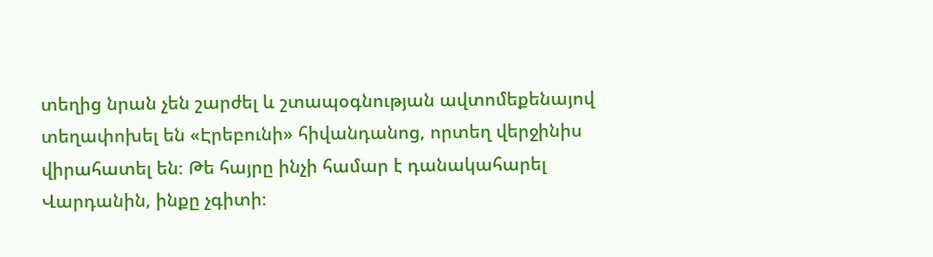տեղից նրան չեն շարժել և շտապօգնության ավտոմեքենայով տեղափոխել են «Էրեբունի» հիվանդանոց, որտեղ վերջինիս վիրահատել են։ Թե հայրը ինչի համար է դանակահարել Վարդանին, ինքը չգիտի։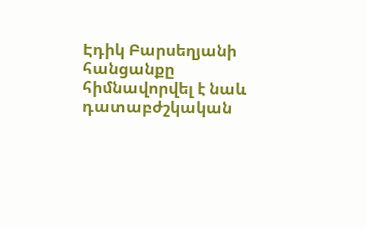Էդիկ Բարսեղյանի հանցանքը հիմնավորվել է նաև դատաբժշկական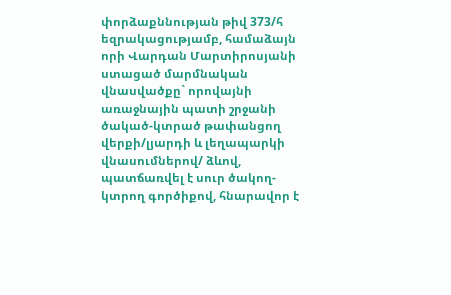փորձաքննության թիվ 373/հ եզրակացությամբ, համաձայն որի Վարդան Մարտիրոսյանի ստացած մարմնական վնասվածքը` որովայնի առաջնային պատի շրջանի ծակած-կտրած թափանցող վերքի/լյարդի և լեղապարկի վնասումներով/ ձևով, պատճառվել է սուր ծակող-կտրող գործիքով, հնարավոր է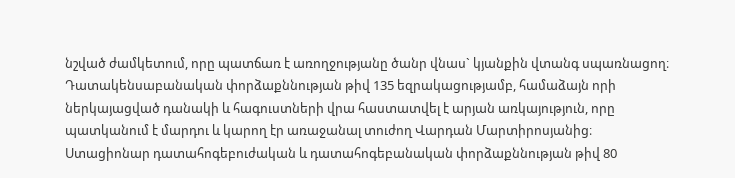նշված ժամկետում, որը պատճառ է առողջությանը ծանր վնաս` կյանքին վտանգ սպառնացող։
Դատակենսաբանական փորձաքննության թիվ 135 եզրակացությամբ, համաձայն որի ներկայացված դանակի և հագուստների վրա հաստատվել է արյան առկայություն, որը պատկանում է մարդու և կարող էր առաջանալ տուժող Վարդան Մարտիրոսյանից։
Ստացիոնար դատահոգեբուժական և դատահոգեբանական փորձաքննության թիվ 80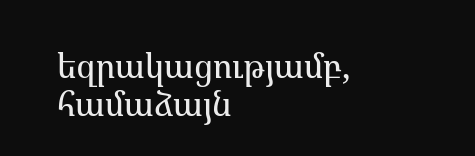եզրակացությամբ, համաձայն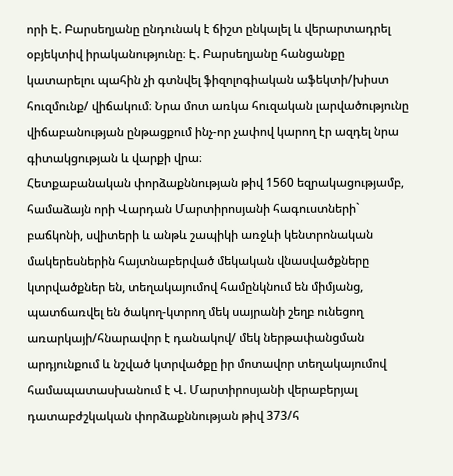որի Է. Բարսեղյանը ընդունակ է ճիշտ ընկալել և վերարտադրել օբյեկտիվ իրականությունը։ Է. Բարսեղյանը հանցանքը կատարելու պահին չի գտնվել ֆիզոլոգիական աֆեկտի/խիստ հուզմունք/ վիճակում։ Նրա մոտ առկա հուզական լարվածությունը վիճաբանության ընթացքում ինչ-որ չափով կարող էր ազդել նրա գիտակցության և վարքի վրա։
Հետքաբանական փորձաքննության թիվ 1560 եզրակացությամբ, համաձայն որի Վարդան Մարտիրոսյանի հագուստների` բաճկոնի, սվիտերի և անթև շապիկի առջևի կենտրոնական մակերեսներին հայտնաբերված մեկական վնասվածքները կտրվածքներ են, տեղակայումով համընկնում են միմյանց, պատճառվել են ծակող-կտրող մեկ սայրանի շեղբ ունեցող առարկայի/հնարավոր է դանակով/ մեկ ներթափանցման արդյունքում և նշված կտրվածքը իր մոտավոր տեղակայումով համապատասխանում է Վ. Մարտիրոսյանի վերաբերյալ դատաբժշկական փորձաքննության թիվ 373/հ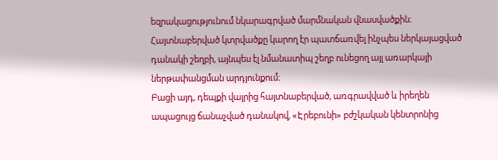եզրակացությունում նկարագրված մարմնական վնասվածքին։ Հայտնաբերված կտրվածքը կարող էր պատճառվել ինչպես ներկայացված դանակի շեղբի, այնպես էլ նմանատիպ շեղբ ունեցող այլ առարկայի ներթափանցման արդյունքում։
Բացի այդ, դեպքի վայրից հայտնաբերված, առգրավված և իրեղեն ապացույց ճանաչված դանակով, «Էրեբունի» բժշկական կենտրոնից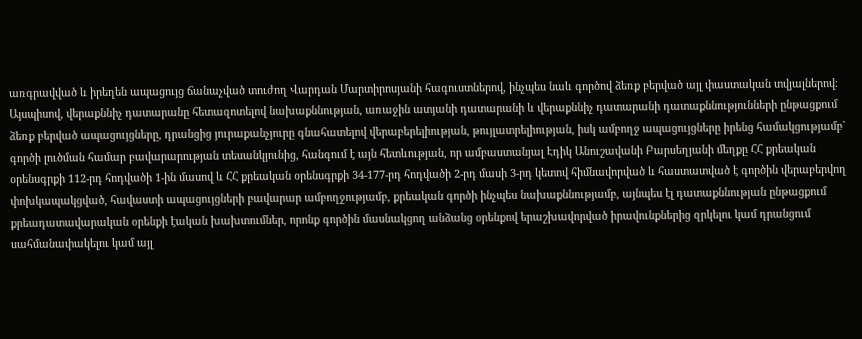առգրավված և իրեղեն ապացույց ճանաչված տուժող Վարդան Մարտիրոսյանի հագուստներով, ինչպես նաև գործով ձեռք բերված այլ փաստական տվյալներով։
Այսպիսով, վերաքննիչ դատարանը հետազոտելով նախաքննության, առաջին ատյանի դատարանի և վերաքննիչ դատարանի դատաքննությունների ընթացքում ձեռք բերված ապացույցները, դրանցից յուրաքանչյուրը գնահատելով վերաբերելիության, թույլատրելիության, իսկ ամբողջ ապացույցները իրենց համակցությամբ` գործի լուծման համար բավարարության տեսանկյունից, հանգում է այն հետևության, որ ամբաստանյալ Էդիկ Անուշավանի Բարսեղյանի մեղքը ՀՀ քրեական օրենսգրքի 112-րդ հոդվածի 1-ին մասով և ՀՀ քրեական օրենսգրքի 34-177-րդ հոդվածի 2-րդ մասի 3-րդ կետով հիմնավորված և հաստատված է գործին վերաբերվող փոխկապակցված, հավաստի ապացույցների բավարար ամբողջությամբ, քրեական գործի ինչպես նախաքննությամբ, այնպես էլ դատաքննության ընթացքում քրեադատավարական օրենքի էական խախտումներ, որոնք գործին մասնակցող անձանց օրենքով երաշխավորված իրավունքներից զրկելու կամ դրանցում սահմանափակելու կամ այլ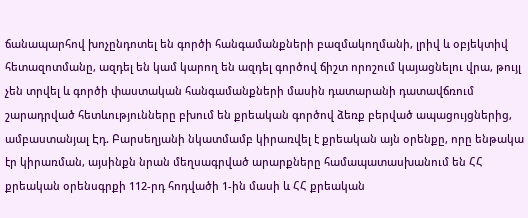ճանապարհով խոչընդոտել են գործի հանգամանքների բազմակողմանի, լրիվ և օբյեկտիվ հետազոտմանը, ազդել են կամ կարող են ազդել գործով ճիշտ որոշում կայացնելու վրա, թույլ չեն տրվել և գործի փաստական հանգամանքների մասին դատարանի դատավճռում շարադրված հետևությունները բխում են քրեական գործով ձեռք բերված ապացույցներից, ամբաստանյալ Էդ. Բարսեղյանի նկատմամբ կիրառվել է քրեական այն օրենքը, որը ենթակա էր կիրառման, այսինքն նրան մեղսագրված արարքները համապատասխանում են ՀՀ քրեական օրենսգրքի 112-րդ հոդվածի 1-ին մասի և ՀՀ քրեական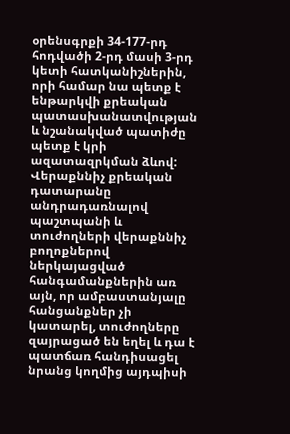օրենսգրքի 34-177-րդ հոդվածի 2-րդ մասի 3-րդ կետի հատկանիշներին, որի համար նա պետք է ենթարկվի քրեական պատասխանատվության և նշանակված պատիժը պետք է կրի ազատազրկման ձևով:
Վերաքննիչ քրեական դատարանը անդրադառնալով պաշտպանի և տուժողների վերաքննիչ բողոքներով ներկայացված հանգամանքներին առ այն, որ ամբաստանյալը հանցանքներ չի կատարել, տուժողները զայրացած են եղել և դա է պատճառ հանդիսացել նրանց կողմից այդպիսի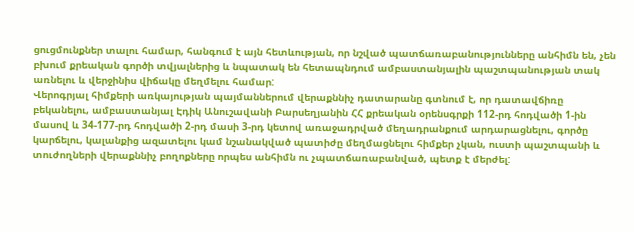ցուցմունքներ տալու համար, հանգում է այն հետևության, որ նշված պատճառաբանությունները անհիմն են, չեն բխում քրեական գործի տվյալներից և նպատակ են հետապնդում ամբաստանյալին պաշտպանության տակ առնելու և վերջինիս վիճակը մեղմելու համար:
Վերոգրյալ հիմքերի առկայության պայմաններում վերաքննիչ դատարանը գտնում է, որ դատավճիռը բեկանելու, ամբաստանյալ Էդիկ Անուշավանի Բարսեղյանին ՀՀ քրեական օրենսգրքի 112-րդ հոդվածի 1-ին մասով և 34-177-րդ հոդվածի 2-րդ մասի 3-րդ կետով առաջադրված մեղադրանքում արդարացնելու, գործը կարճելու, կալանքից ազատելու կամ նշանակված պատիժը մեղմացնելու հիմքեր չկան, ուստի պաշտպանի և տուժողների վերաքննիչ բողոքները որպես անհիմն ու չպատճառաբանված, պետք է մերժել: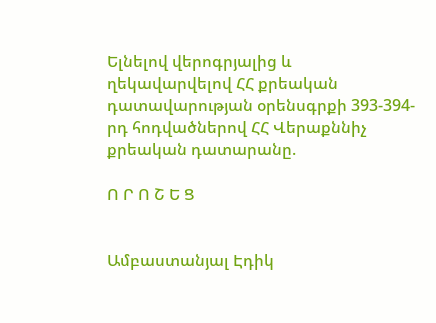Ելնելով վերոգրյալից և ղեկավարվելով ՀՀ քրեական դատավարության օրենսգրքի 393-394-րդ հոդվածներով ՀՀ Վերաքննիչ քրեական դատարանը.

Ո Ր Ո Շ Ե Ց


Ամբաստանյալ Էդիկ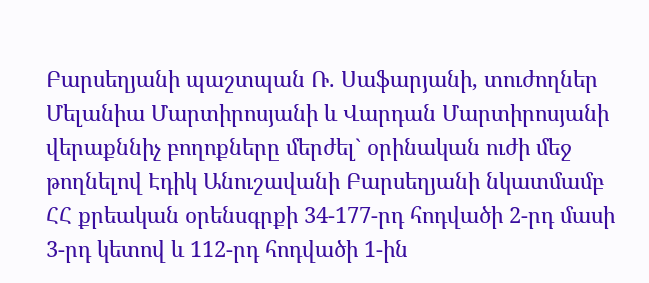Բարսեղյանի պաշտպան Ռ. Սաֆարյանի, տուժողներ Մելանիա Մարտիրոսյանի և Վարդան Մարտիրոսյանի վերաքննիչ բողոքները մերժել` օրինական ուժի մեջ թողնելով Էդիկ Անուշավանի Բարսեղյանի նկատմամբ ՀՀ քրեական օրենսգրքի 34-177-րդ հոդվածի 2-րդ մասի 3-րդ կետով և 112-րդ հոդվածի 1-ին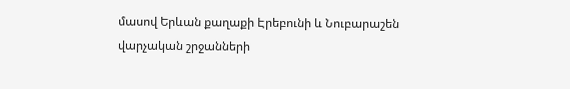մասով Երևան քաղաքի Էրեբունի և Նուբարաշեն վարչական շրջանների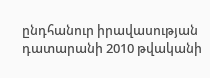ընդհանուր իրավասության դատարանի 2010 թվականի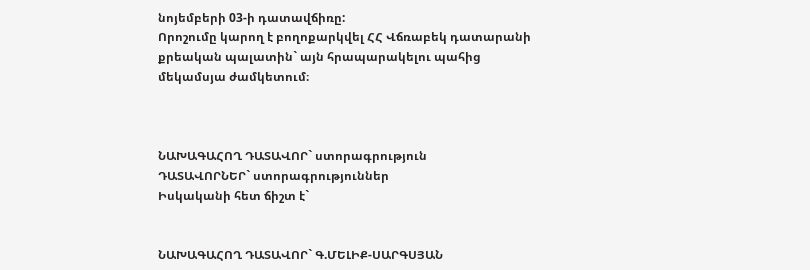նոյեմբերի 03-ի դատավճիռը:
Որոշումը կարող է բողոքարկվել ՀՀ Վճռաբեկ դատարանի քրեական պալատին` այն հրապարակելու պահից մեկամսյա ժամկետում։



ՆԱԽԱԳԱՀՈՂ ԴԱՏԱՎՈՐ` ստորագրություն
ԴԱՏԱՎՈՐՆԵՐ` ստորագրություններ
Իսկականի հետ ճիշտ է`


ՆԱԽԱԳԱՀՈՂ ԴԱՏԱՎՈՐ` Գ.ՄԵԼԻՔ-ՍԱՐԳՍՅԱՆ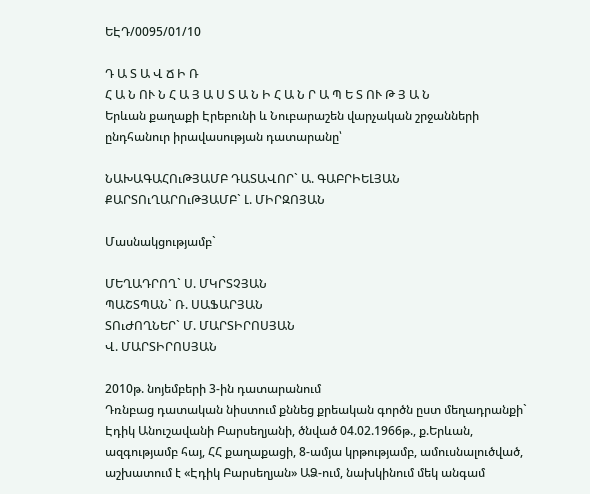ԵԷԴ/0095/01/10

Դ Ա Տ Ա Վ Ճ Ի Ռ
Հ Ա Ն ՈՒ Ն Հ Ա Յ Ա Ս Տ Ա Ն Ի Հ Ա Ն Ր Ա Պ Ե Տ ՈՒ Թ Յ Ա Ն
Երևան քաղաքի Էրեբունի և Նուբարաշեն վարչական շրջանների ընդհանուր իրավասության դատարանը՝

ՆԱԽԱԳԱՀՈւԹՅԱՄԲ ԴԱՏԱՎՈՐ` Ա. ԳԱԲՐԻԵԼՅԱՆ
ՔԱՐՏՈւՂԱՐՈւԹՅԱՄԲ` Լ. ՄԻՐԶՈՅԱՆ

Մասնակցությամբ`

ՄԵՂԱԴՐՈՂ` Ս. ՄԿՐՏՉՅԱՆ
ՊԱՇՏՊԱՆ` Ռ. ՍԱՖԱՐՅԱՆ
ՏՈւԺՈՂՆԵՐ` Մ. ՄԱՐՏԻՐՈՍՅԱՆ
Վ. ՄԱՐՏԻՐՈՍՅԱՆ

2010թ. նոյեմբերի 3-ին դատարանում
Դռնբաց դատական նիստում քննեց քրեական գործն ըստ մեղադրանքի` Էդիկ Անուշավանի Բարսեղյանի, ծնված 04.02.1966թ., ք.Երևան, ազգությամբ հայ, ՀՀ քաղաքացի, 8-ամյա կրթությամբ, ամուսնալուծված, աշխատում է «Էդիկ Բարսեղյան» ԱՁ-ում, նախկինում մեկ անգամ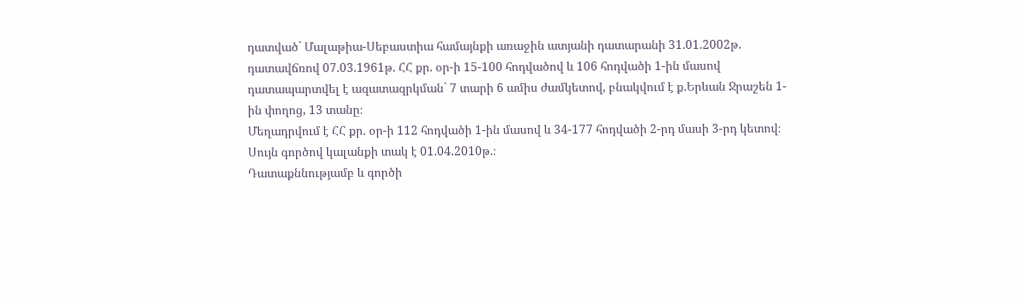դատված` Մալաթիա-Սեբաստիա համայնքի առաջին ատյանի դատարանի 31.01.2002թ. դատավճռով 07.03.1961թ. ՀՀ քր. օր-ի 15-100 հոդվածով և 106 հոդվածի 1-ին մասով դատապարտվել է ազատազրկման` 7 տարի 6 ամիս ժամկետով, բնակվում է ք.Երևան Ջրաշեն 1-ին փողոց, 13 տանը։
Մեղադրվում է ՀՀ քր. օր-ի 112 հոդվածի 1-ին մասով և 34-177 հոդվածի 2-րդ մասի 3-րդ կետով։
Սույն գործով կալանքի տակ է 01.04.2010թ.։
Դատաքննությամբ և գործի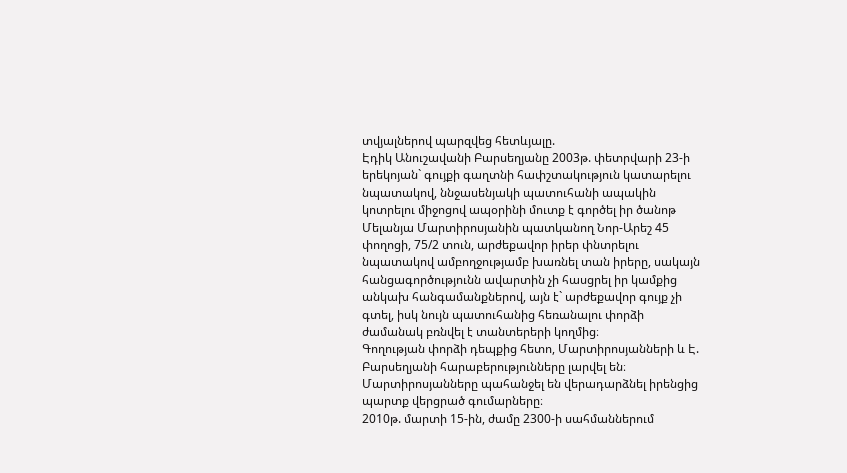տվյալներով պարզվեց հետևյալը.
Էդիկ Անուշավանի Բարսեղյանը 2003թ. փետրվարի 23-ի երեկոյան` գույքի գաղտնի հափշտակություն կատարելու նպատակով, ննջասենյակի պատուհանի ապակին կոտրելու միջոցով ապօրինի մուտք է գործել իր ծանոթ Մելանյա Մարտիրոսյանին պատկանող Նոր-Արեշ 45 փողոցի, 75/2 տուն, արժեքավոր իրեր փնտրելու նպատակով ամբողջությամբ խառնել տան իրերը, սակայն հանցագործությունն ավարտին չի հասցրել իր կամքից անկախ հանգամանքներով, այն է` արժեքավոր գույք չի գտել, իսկ նույն պատուհանից հեռանալու փորձի ժամանակ բռնվել է տանտերերի կողմից։
Գողության փորձի դեպքից հետո, Մարտիրոսյանների և Է. Բարսեղյանի հարաբերությունները լարվել են։ Մարտիրոսյանները պահանջել են վերադարձնել իրենցից պարտք վերցրած գումարները։
2010թ. մարտի 15-ին, ժամը 2300-ի սահմաններում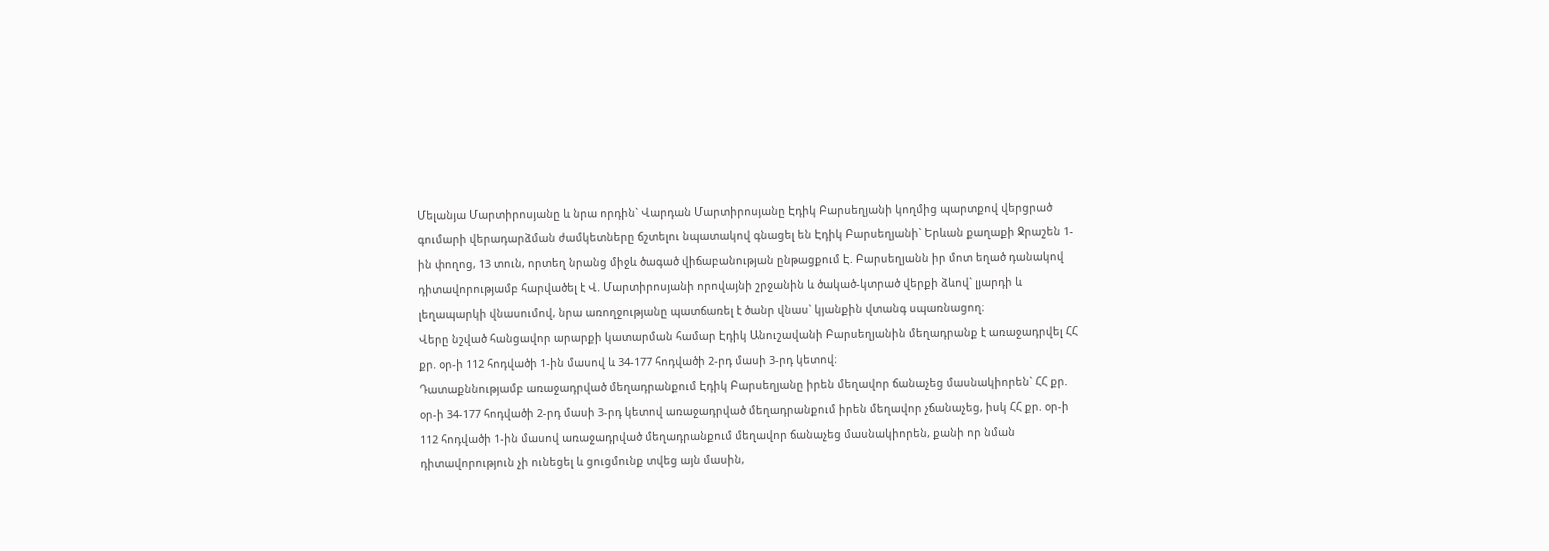Մելանյա Մարտիրոսյանը և նրա որդին` Վարդան Մարտիրոսյանը Էդիկ Բարսեղյանի կողմից պարտքով վերցրած գումարի վերադարձման ժամկետները ճշտելու նպատակով գնացել են Էդիկ Բարսեղյանի` Երևան քաղաքի Ջրաշեն 1-ին փողոց, 13 տուն, որտեղ նրանց միջև ծագած վիճաբանության ընթացքում Է. Բարսեղյանն իր մոտ եղած դանակով դիտավորությամբ հարվածել է Վ. Մարտիրոսյանի որովայնի շրջանին և ծակած-կտրած վերքի ձևով` լյարդի և լեղապարկի վնասումով, նրա առողջությանը պատճառել է ծանր վնաս` կյանքին վտանգ սպառնացող։
Վերը նշված հանցավոր արարքի կատարման համար Էդիկ Անուշավանի Բարսեղյանին մեղադրանք է առաջադրվել ՀՀ քր. օր-ի 112 հոդվածի 1-ին մասով և 34-177 հոդվածի 2-րդ մասի 3-րդ կետով։
Դատաքննությամբ առաջադրված մեղադրանքում Էդիկ Բարսեղյանը իրեն մեղավոր ճանաչեց մասնակիորեն` ՀՀ քր. օր-ի 34-177 հոդվածի 2-րդ մասի 3-րդ կետով առաջադրված մեղադրանքում իրեն մեղավոր չճանաչեց, իսկ ՀՀ քր. օր-ի 112 հոդվածի 1-ին մասով առաջադրված մեղադրանքում մեղավոր ճանաչեց մասնակիորեն, քանի որ նման դիտավորություն չի ունեցել և ցուցմունք տվեց այն մասին,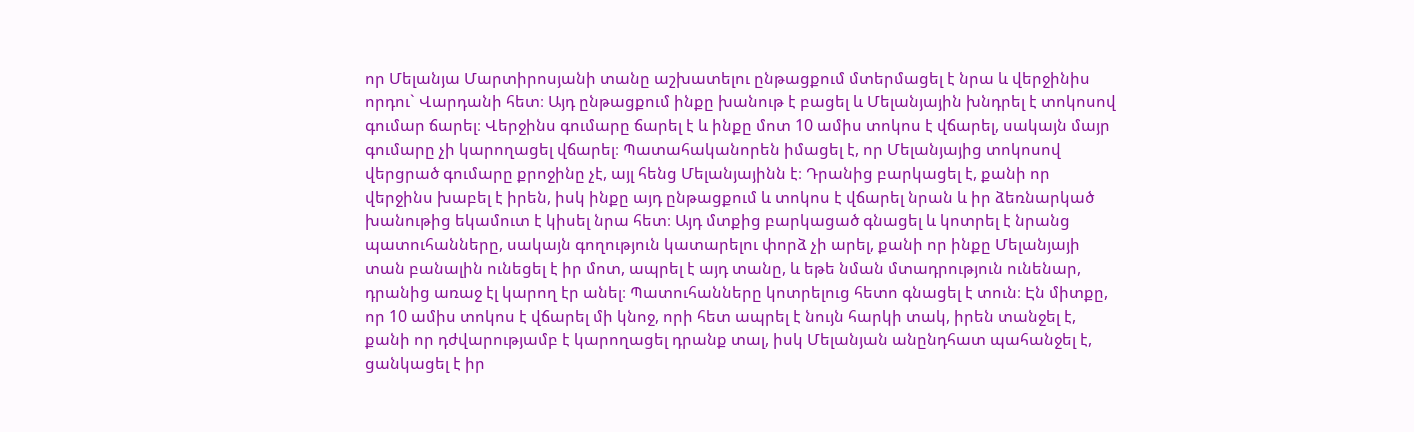որ Մելանյա Մարտիրոսյանի տանը աշխատելու ընթացքում մտերմացել է նրա և վերջինիս որդու` Վարդանի հետ։ Այդ ընթացքում ինքը խանութ է բացել և Մելանյային խնդրել է տոկոսով գումար ճարել։ Վերջինս գումարը ճարել է և ինքը մոտ 10 ամիս տոկոս է վճարել, սակայն մայր գումարը չի կարողացել վճարել։ Պատահականորեն իմացել է, որ Մելանյայից տոկոսով վերցրած գումարը քրոջինը չէ, այլ հենց Մելանյայինն է։ Դրանից բարկացել է, քանի որ վերջինս խաբել է իրեն, իսկ ինքը այդ ընթացքում և տոկոս է վճարել նրան և իր ձեռնարկած խանութից եկամուտ է կիսել նրա հետ։ Այդ մտքից բարկացած գնացել և կոտրել է նրանց պատուհանները, սակայն գողություն կատարելու փորձ չի արել, քանի որ ինքը Մելանյայի տան բանալին ունեցել է իր մոտ, ապրել է այդ տանը, և եթե նման մտադրություն ունենար, դրանից առաջ էլ կարող էր անել։ Պատուհանները կոտրելուց հետո գնացել է տուն։ Էն միտքը, որ 10 ամիս տոկոս է վճարել մի կնոջ, որի հետ ապրել է նույն հարկի տակ, իրեն տանջել է, քանի որ դժվարությամբ է կարողացել դրանք տալ, իսկ Մելանյան անընդհատ պահանջել է, ցանկացել է իր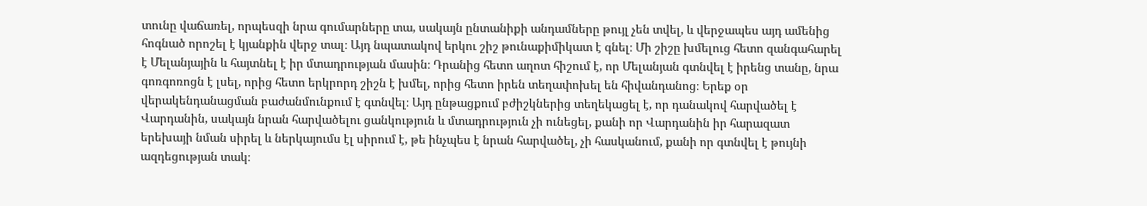տունը վաճառել, որպեսզի նրա գումարները տա, սակայն ընտանիքի անդամները թույլ չեն տվել, և վերջապես այդ ամենից հոգնած որոշել է կյանքին վերջ տալ։ Այդ նպատակով երկու շիշ թունաքիմիկատ է գնել։ Մի շիշը խմելուց հետո զանգահարել է Մելանյային և հայտնել է իր մտադրության մասին։ Դրանից հետո աղոտ հիշում է, որ Մելանյան գտնվել է իրենց տանը, նրա գոռգոռոցն է լսել, որից հետո երկրորդ շիշն է խմել, որից հետո իրեն տեղափոխել են հիվանդանոց։ Երեք օր վերակենդանացման բաժանմունքում է գտնվել։ Այդ ընթացքում բժիշկներից տեղեկացել է, որ դանակով հարվածել է Վարդանին, սակայն նրան հարվածելու ցանկություն և մտադրություն չի ունեցել, քանի որ Վարդանին իր հարազատ երեխայի նման սիրել և ներկայումս էլ սիրում է, թե ինչպես է նրան հարվածել, չի հասկանում, քանի որ գտնվել է թույնի ազդեցության տակ։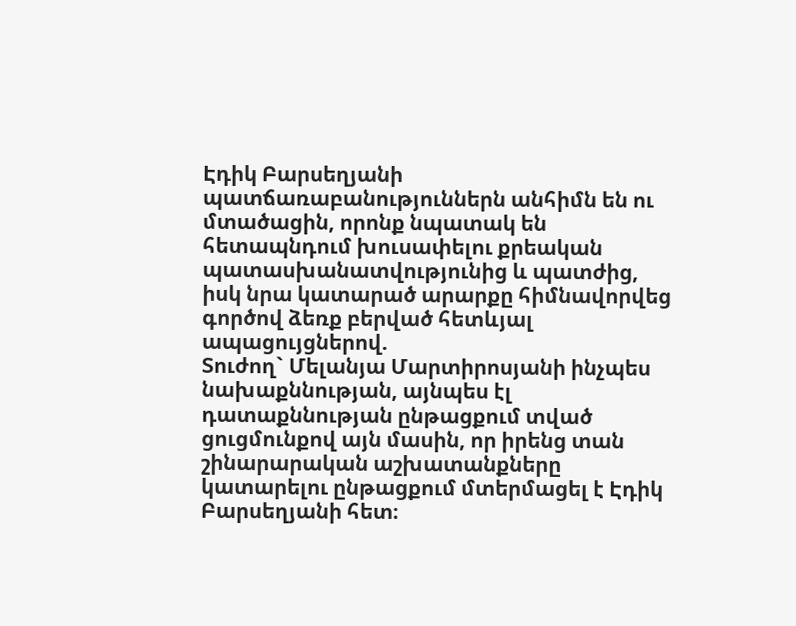Էդիկ Բարսեղյանի պատճառաբանություններն անհիմն են ու մտածացին, որոնք նպատակ են հետապնդում խուսափելու քրեական պատասխանատվությունից և պատժից, իսկ նրա կատարած արարքը հիմնավորվեց գործով ձեռք բերված հետևյալ ապացույցներով.
Տուժող` Մելանյա Մարտիրոսյանի ինչպես նախաքննության, այնպես էլ դատաքննության ընթացքում տված ցուցմունքով այն մասին, որ իրենց տան շինարարական աշխատանքները կատարելու ընթացքում մտերմացել է Էդիկ Բարսեղյանի հետ։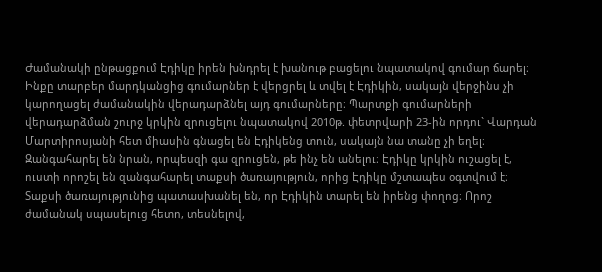Ժամանակի ընթացքում Էդիկը իրեն խնդրել է խանութ բացելու նպատակով գումար ճարել։ Ինքը տարբեր մարդկանցից գումարներ է վերցրել և տվել է Էդիկին, սակայն վերջինս չի կարողացել ժամանակին վերադարձնել այդ գումարները։ Պարտքի գումարների վերադարձման շուրջ կրկին զրուցելու նպատակով 2010թ. փետրվարի 23-ին որդու` Վարդան Մարտիրոսյանի հետ միասին գնացել են Էդիկենց տուն, սակայն նա տանը չի եղել։ Զանգահարել են նրան, որպեսզի գա զրուցեն, թե ինչ են անելու։ Էդիկը կրկին ուշացել է, ուստի որոշել են զանգահարել տաքսի ծառայություն, որից Էդիկը մշտապես օգտվում է։ Տաքսի ծառայությունից պատասխանել են, որ Էդիկին տարել են իրենց փողոց։ Որոշ ժամանակ սպասելուց հետո, տեսնելով,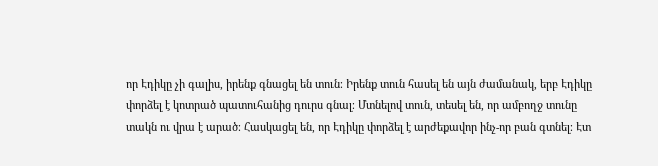որ Էդիկը չի գալիս, իրենք գնացել են տուն։ Իրենք տուն հասել են այն ժամանակ, երբ Էդիկը փորձել է կոտրած պատուհանից դուրս գնալ։ Մտնելով տուն, տեսել են, որ ամբողջ տունը տակն ու վրա է արած։ Հասկացել են, որ Էդիկը փորձել է արժեքավոր ինչ-որ բան գտնել։ Էտ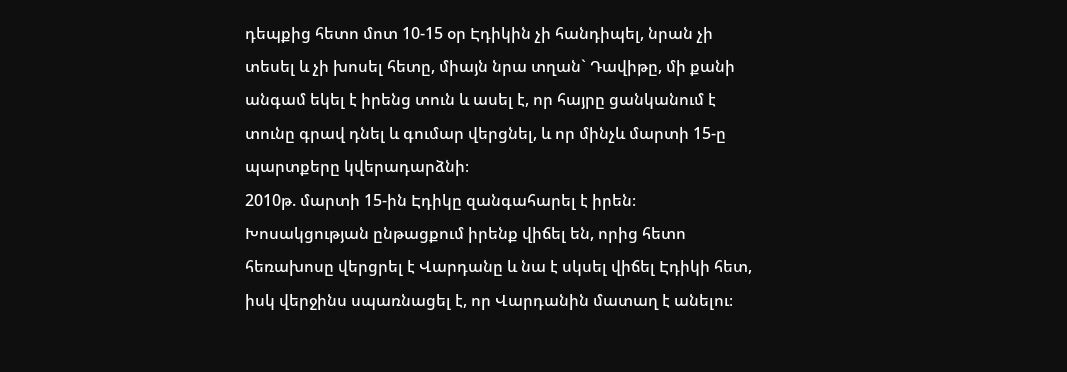դեպքից հետո մոտ 10-15 օր Էդիկին չի հանդիպել, նրան չի տեսել և չի խոսել հետը, միայն նրա տղան` Դավիթը, մի քանի անգամ եկել է իրենց տուն և ասել է, որ հայրը ցանկանում է տունը գրավ դնել և գումար վերցնել, և որ մինչև մարտի 15-ը պարտքերը կվերադարձնի։
2010թ. մարտի 15-ին Էդիկը զանգահարել է իրեն։ Խոսակցության ընթացքում իրենք վիճել են, որից հետո հեռախոսը վերցրել է Վարդանը և նա է սկսել վիճել Էդիկի հետ, իսկ վերջինս սպառնացել է, որ Վարդանին մատաղ է անելու։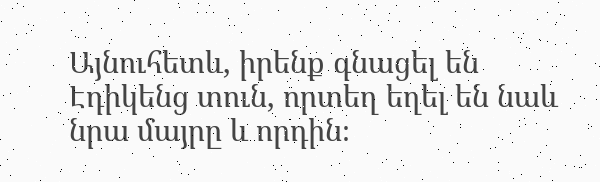Այնուհետև, իրենք գնացել են Էդիկենց տուն, որտեղ եղել են նաև նրա մայրը և որդին։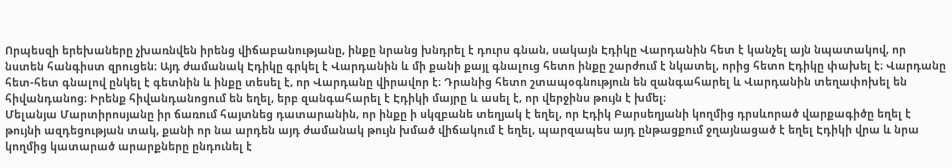Որպեսզի երեխաները չխառնվեն իրենց վիճաբանությանը, ինքը նրանց խնդրել է դուրս գնան, սակայն Էդիկը Վարդանին հետ է կանչել այն նպատակով, որ նստեն հանգիստ զրուցեն։ Այդ ժամանակ Էդիկը գրկել է Վարդանին և մի քանի քայլ գնալուց հետո ինքը շարժում է նկատել, որից հետո Էդիկը փախել է։ Վարդանը հետ-հետ գնալով ընկել է գետնին և ինքը տեսել է, որ Վարդանը վիրավոր է։ Դրանից հետո շտապօգնություն են զանգահարել և Վարդանին տեղափոխել են հիվանդանոց։ Իրենք հիվանդանոցում են եղել, երբ զանգահարել է Էդիկի մայրը և ասել է, որ վերջինս թույն է խմել։
Մելանյա Մարտիրոսյանը իր ճառում հայտնեց դատարանին, որ ինքը ի սկզբանե տեղյակ է եղել, որ Էդիկ Բարսեղյանի կողմից դրսևորած վարքագիծը եղել է թույնի ազդեցության տակ, քանի որ նա արդեն այդ ժամանակ թույն խմած վիճակում է եղել, պարզապես այդ ընթացքում ջղայնացած է եղել Էդիկի վրա և նրա կողմից կատարած արարքները ընդունել է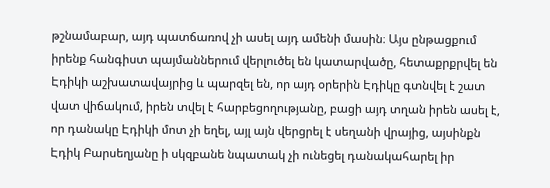թշնամաբար, այդ պատճառով չի ասել այդ ամենի մասին։ Այս ընթացքում իրենք հանգիստ պայմաններում վերլուծել են կատարվածը, հետաքրքրվել են Էդիկի աշխատավայրից և պարզել են, որ այդ օրերին Էդիկը գտնվել է շատ վատ վիճակում, իրեն տվել է հարբեցողությանը, բացի այդ տղան իրեն ասել է, որ դանակը Էդիկի մոտ չի եղել, այլ այն վերցրել է սեղանի վրայից, այսինքն Էդիկ Բարսեղյանը ի սկզբանե նպատակ չի ունեցել դանակահարել իր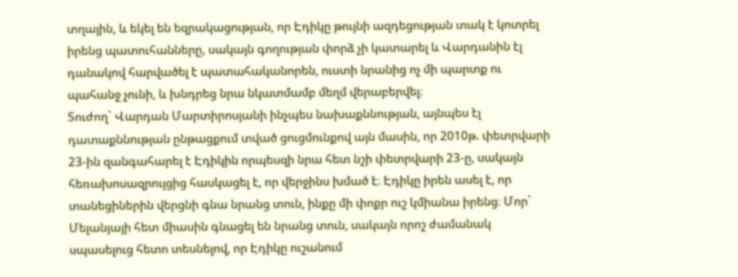տղային, և եկել են եզրակացության, որ Էդիկը թույնի ազդեցության տակ է կոտրել իրենց պատուհանները, սակայն գողության փորձ չի կատարել և Վարդանին էլ դանակով հարվածել է պատահականորեն, ուստի նրանից ոչ մի պարտք ու պահանջ չունի, և խնդրեց նրա նկատմամբ մեղմ վերաբերվել։
Տուժող` Վարդան Մարտիրոսյանի ինչպես նախաքննության, այնպես էլ դատաքննության ընթացքում տված ցուցմունքով այն մասին, որ 2010թ. փետրվարի 23-ին զանգահարել է Էդիկին որպեսզի նրա հետ նշի փետրվարի 23-ը, սակայն հեռախոսազրույցից հասկացել է, որ վերջինս խմած է։ Էդիկը իրեն ասել է, որ տանեցիներին վերցնի գնա նրանց տուն, ինքը մի փոքր ուշ կմիանա իրենց։ Մոր` Մելանյայի հետ միասին գնացել են նրանց տուն, սակայն որոշ ժամանակ սպասելուց հետո տեսնելով, որ Էդիկը ուշանում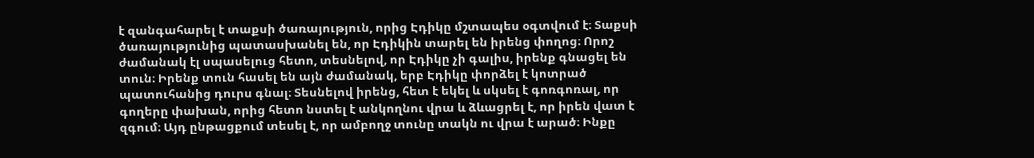է զանգահարել է տաքսի ծառայություն, որից Էդիկը մշտապես օգտվում է։ Տաքսի ծառայությունից պատասխանել են, որ Էդիկին տարել են իրենց փողոց։ Որոշ ժամանակ էլ սպասելուց հետո, տեսնելով, որ Էդիկը չի գալիս, իրենք գնացել են տուն։ Իրենք տուն հասել են այն ժամանակ, երբ Էդիկը փորձել է կոտրած պատուհանից դուրս գնալ։ Տեսնելով իրենց, հետ է եկել և սկսել է գոռգոռալ, որ գողերը փախան, որից հետո նստել է անկողնու վրա և ձևացրել է, որ իրեն վատ է զգում։ Այդ ընթացքում տեսել է, որ ամբողջ տունը տակն ու վրա է արած։ Ինքը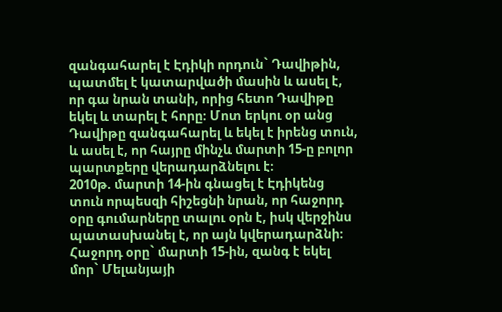զանգահարել է Էդիկի որդուն` Դավիթին, պատմել է կատարվածի մասին և ասել է, որ գա նրան տանի, որից հետո Դավիթը եկել և տարել է հորը։ Մոտ երկու օր անց Դավիթը զանգահարել և եկել է իրենց տուն, և ասել է, որ հայրը մինչև մարտի 15-ը բոլոր պարտքերը վերադարձնելու է։
2010թ. մարտի 14-ին գնացել է Էդիկենց տուն որպեսզի հիշեցնի նրան, որ հաջորդ օրը գումարները տալու օրն է, իսկ վերջինս պատասխանել է, որ այն կվերադարձնի։ Հաջորդ օրը` մարտի 15-ին, զանգ է եկել մոր` Մելանյայի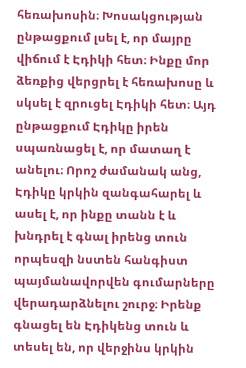հեռախոսին։ Խոսակցության ընթացքում լսել է, որ մայրը վիճում է Էդիկի հետ։ Ինքը մոր ձեռքից վերցրել է հեռախոսը և սկսել է զրուցել Էդիկի հետ։ Այդ ընթացքում Էդիկը իրեն սպառնացել է, որ մատաղ է անելու։ Որոշ ժամանակ անց, Էդիկը կրկին զանգահարել և ասել է, որ ինքը տանն է և խնդրել է գնալ իրենց տուն որպեսզի նստեն հանգիստ պայմանավորվեն գումարները վերադարձնելու շուրջ։ Իրենք գնացել են Էդիկենց տուն և տեսել են, որ վերջինս կրկին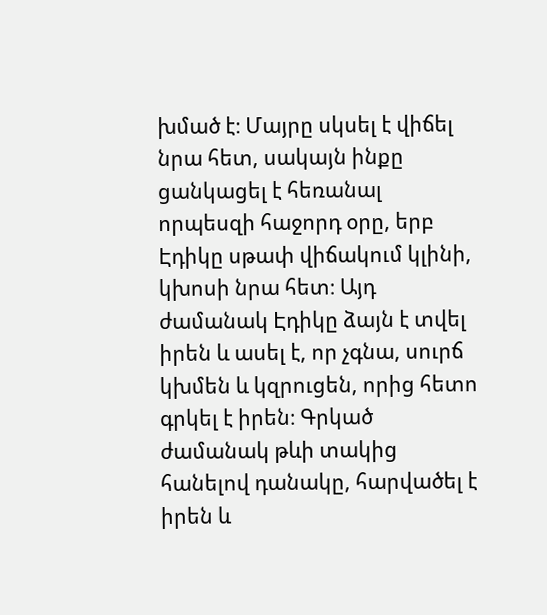խմած է։ Մայրը սկսել է վիճել նրա հետ, սակայն ինքը ցանկացել է հեռանալ որպեսզի հաջորդ օրը, երբ Էդիկը սթափ վիճակում կլինի, կխոսի նրա հետ։ Այդ ժամանակ Էդիկը ձայն է տվել իրեն և ասել է, որ չգնա, սուրճ կխմեն և կզրուցեն, որից հետո գրկել է իրեն։ Գրկած ժամանակ թևի տակից հանելով դանակը, հարվածել է իրեն և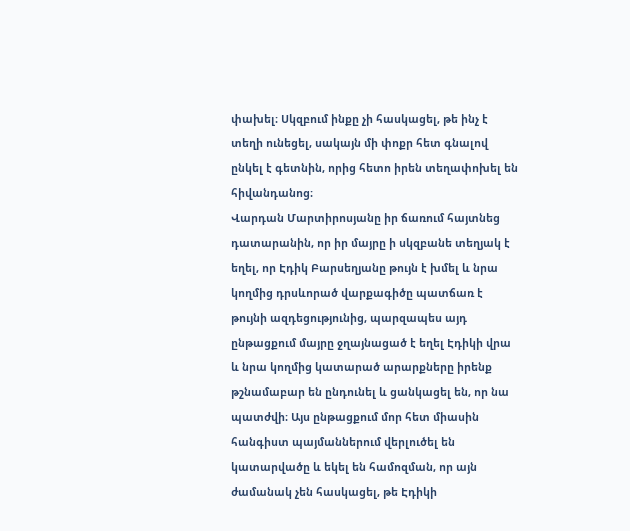փախել։ Սկզբում ինքը չի հասկացել, թե ինչ է տեղի ունեցել, սակայն մի փոքր հետ գնալով ընկել է գետնին, որից հետո իրեն տեղափոխել են հիվանդանոց։
Վարդան Մարտիրոսյանը իր ճառում հայտնեց դատարանին, որ իր մայրը ի սկզբանե տեղյակ է եղել, որ Էդիկ Բարսեղյանը թույն է խմել և նրա կողմից դրսևորած վարքագիծը պատճառ է թույնի ազդեցությունից, պարզապես այդ ընթացքում մայրը ջղայնացած է եղել Էդիկի վրա և նրա կողմից կատարած արարքները իրենք թշնամաբար են ընդունել և ցանկացել են, որ նա պատժվի։ Այս ընթացքում մոր հետ միասին հանգիստ պայմաններում վերլուծել են կատարվածը և եկել են համոզման, որ այն ժամանակ չեն հասկացել, թե Էդիկի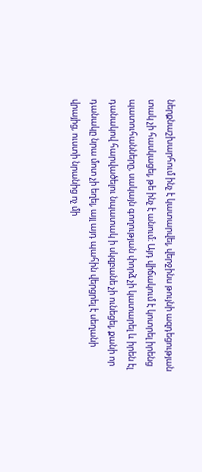ներքնաշխարհում ինչ է կատարվել, վերջինս թույնի ազդեցության տակ չի հասկացել, թե ինչ է անում։ Այդ վիճակում է կոտրել իրենց պատուհանները, սակայն գողության փորձ չի կատարել և իրեն էլ դանակով հարվածելու նպատակ ի սկզբանե չի ունեցել, քանի որ դանակը նրա մոտ չի եղել, այլ այդ պահին վերցրել է սեղանի վրայից, ուստի նրանից ոչ մի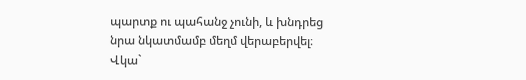պարտք ու պահանջ չունի, և խնդրեց նրա նկատմամբ մեղմ վերաբերվել։
Վկա`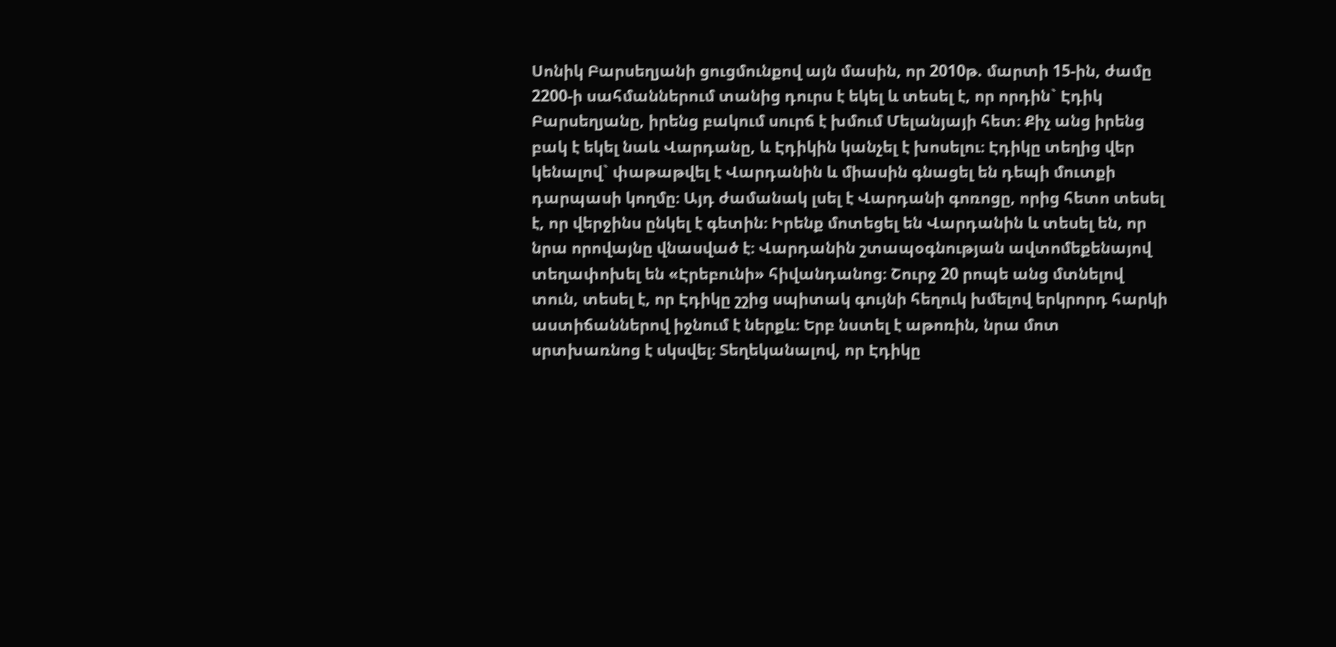Սոնիկ Բարսեղյանի ցուցմունքով այն մասին, որ 2010թ. մարտի 15-ին, ժամը 2200-ի սահմաններում տանից դուրս է եկել և տեսել է, որ որդին` Էդիկ Բարսեղյանը, իրենց բակում սուրճ է խմում Մելանյայի հետ։ Քիչ անց իրենց բակ է եկել նաև Վարդանը, և Էդիկին կանչել է խոսելու։ Էդիկը տեղից վեր կենալով` փաթաթվել է Վարդանին և միասին գնացել են դեպի մուտքի դարպասի կողմը։ Այդ ժամանակ լսել է Վարդանի գոռոցը, որից հետո տեսել է, որ վերջինս ընկել է գետին։ Իրենք մոտեցել են Վարդանին և տեսել են, որ նրա որովայնը վնասված է։ Վարդանին շտապօգնության ավտոմեքենայով տեղափոխել են «Էրեբունի» հիվանդանոց։ Շուրջ 20 րոպե անց մտնելով տուն, տեսել է, որ Էդիկը շշից սպիտակ գույնի հեղուկ խմելով երկրորդ հարկի աստիճաններով իջնում է ներքև։ Երբ նստել է աթոռին, նրա մոտ սրտխառնոց է սկսվել։ Տեղեկանալով, որ Էդիկը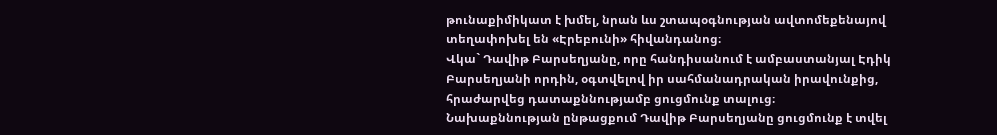թունաքիմիկատ է խմել, նրան ևս շտապօգնության ավտոմեքենայով տեղափոխել են «Էրեբունի» հիվանդանոց։
Վկա` Դավիթ Բարսեղյանը, որը հանդիսանում է ամբաստանյալ Էդիկ Բարսեղյանի որդին, օգտվելով իր սահմանադրական իրավունքից, հրաժարվեց դատաքննությամբ ցուցմունք տալուց։
Նախաքննության ընթացքում Դավիթ Բարսեղյանը ցուցմունք է տվել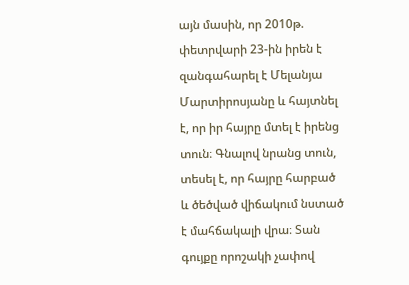այն մասին, որ 2010թ. փետրվարի 23-ին իրեն է զանգահարել է Մելանյա Մարտիրոսյանը և հայտնել է, որ իր հայրը մտել է իրենց տուն։ Գնալով նրանց տուն, տեսել է, որ հայրը հարբած և ծեծված վիճակում նստած է մահճակալի վրա։ Տան գույքը որոշակի չափով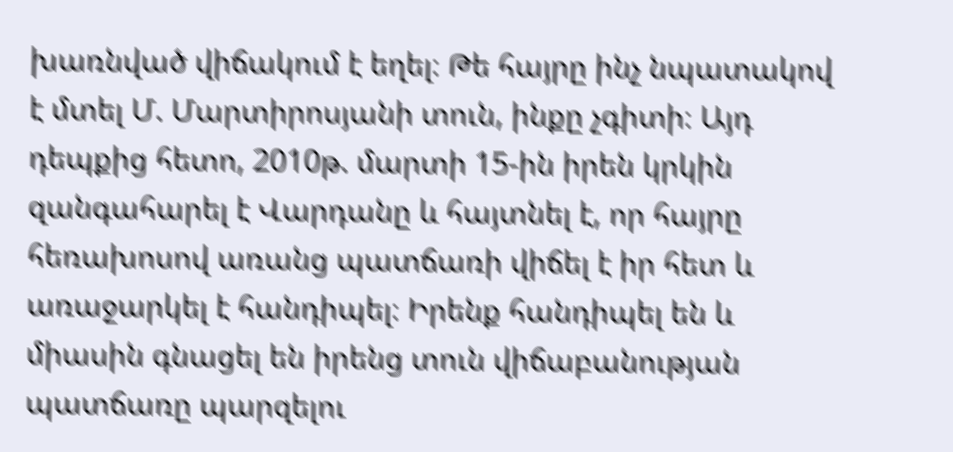խառնված վիճակում է եղել։ Թե հայրը ինչ նպատակով է մտել Մ. Մարտիրոսյանի տուն, ինքը չգիտի։ Այդ դեպքից հետո, 2010թ. մարտի 15-ին իրեն կրկին զանգահարել է Վարդանը և հայտնել է, որ հայրը հեռախոսով առանց պատճառի վիճել է իր հետ և առաջարկել է հանդիպել։ Իրենք հանդիպել են և միասին գնացել են իրենց տուն վիճաբանության պատճառը պարզելու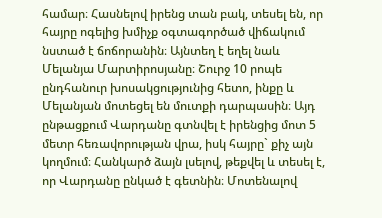համար։ Հասնելով իրենց տան բակ, տեսել են, որ հայրը ոգելից խմիչք օգտագործած վիճակում նստած է ճոճորանին։ Այնտեղ է եղել նաև Մելանյա Մարտիրոսյանը։ Շուրջ 10 րոպե ընդհանուր խոսակցությունից հետո, ինքը և Մելանյան մոտեցել են մուտքի դարպասին։ Այդ ընթացքում Վարդանը գտնվել է իրենցից մոտ 5 մետր հեռավորության վրա, իսկ հայրը` քիչ այն կողմում։ Հանկարծ ձայն լսելով, թեքվել և տեսել է, որ Վարդանը ընկած է գետնին։ Մոտենալով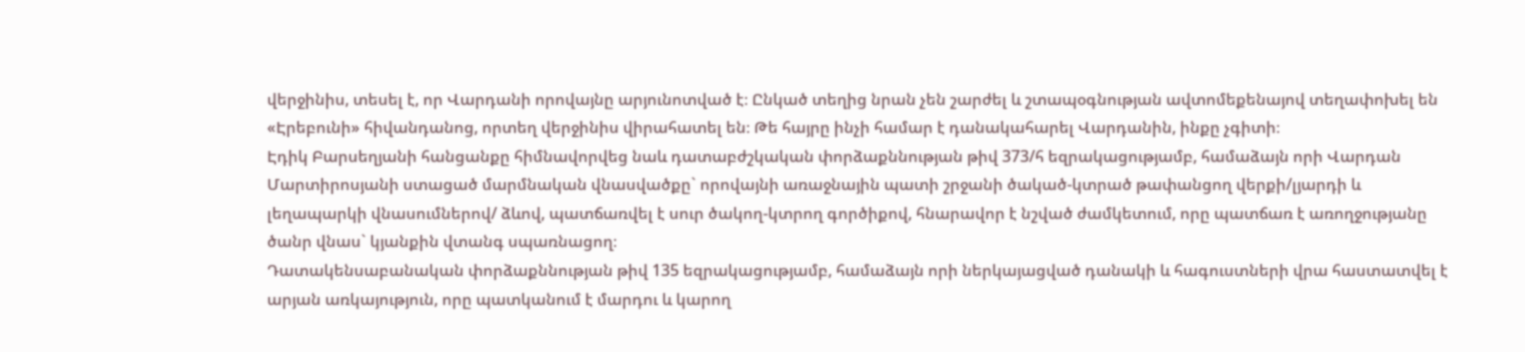վերջինիս, տեսել է, որ Վարդանի որովայնը արյունոտված է։ Ընկած տեղից նրան չեն շարժել և շտապօգնության ավտոմեքենայով տեղափոխել են «Էրեբունի» հիվանդանոց, որտեղ վերջինիս վիրահատել են։ Թե հայրը ինչի համար է դանակահարել Վարդանին, ինքը չգիտի։
Էդիկ Բարսեղյանի հանցանքը հիմնավորվեց նաև դատաբժշկական փորձաքննության թիվ 373/հ եզրակացությամբ, համաձայն որի Վարդան Մարտիրոսյանի ստացած մարմնական վնասվածքը` որովայնի առաջնային պատի շրջանի ծակած-կտրած թափանցող վերքի/լյարդի և լեղապարկի վնասումներով/ ձևով, պատճառվել է սուր ծակող-կտրող գործիքով, հնարավոր է նշված ժամկետում, որը պատճառ է առողջությանը ծանր վնաս` կյանքին վտանգ սպառնացող։
Դատակենսաբանական փորձաքննության թիվ 135 եզրակացությամբ, համաձայն որի ներկայացված դանակի և հագուստների վրա հաստատվել է արյան առկայություն, որը պատկանում է մարդու և կարող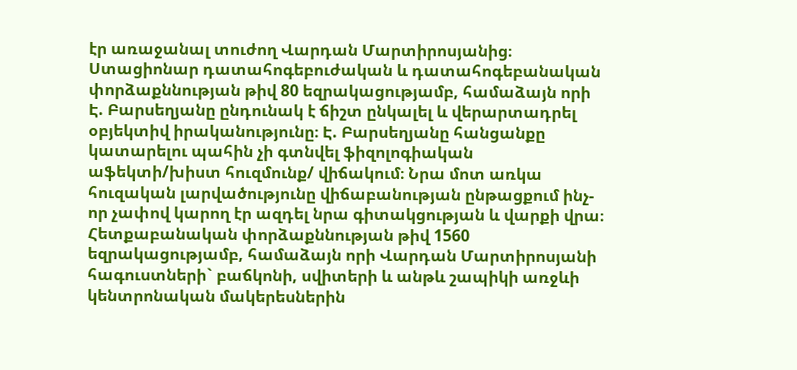էր առաջանալ տուժող Վարդան Մարտիրոսյանից։
Ստացիոնար դատահոգեբուժական և դատահոգեբանական փորձաքննության թիվ 80 եզրակացությամբ, համաձայն որի Է. Բարսեղյանը ընդունակ է ճիշտ ընկալել և վերարտադրել օբյեկտիվ իրականությունը։ Է. Բարսեղյանը հանցանքը կատարելու պահին չի գտնվել ֆիզոլոգիական աֆեկտի/խիստ հուզմունք/ վիճակում։ Նրա մոտ առկա հուզական լարվածությունը վիճաբանության ընթացքում ինչ-որ չափով կարող էր ազդել նրա գիտակցության և վարքի վրա։
Հետքաբանական փորձաքննության թիվ 1560 եզրակացությամբ, համաձայն որի Վարդան Մարտիրոսյանի հագուստների` բաճկոնի, սվիտերի և անթև շապիկի առջևի կենտրոնական մակերեսներին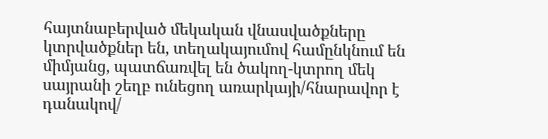հայտնաբերված մեկական վնասվածքները կտրվածքներ են, տեղակայումով համընկնում են միմյանց, պատճառվել են ծակող-կտրող մեկ սայրանի շեղբ ունեցող առարկայի/հնարավոր է դանակով/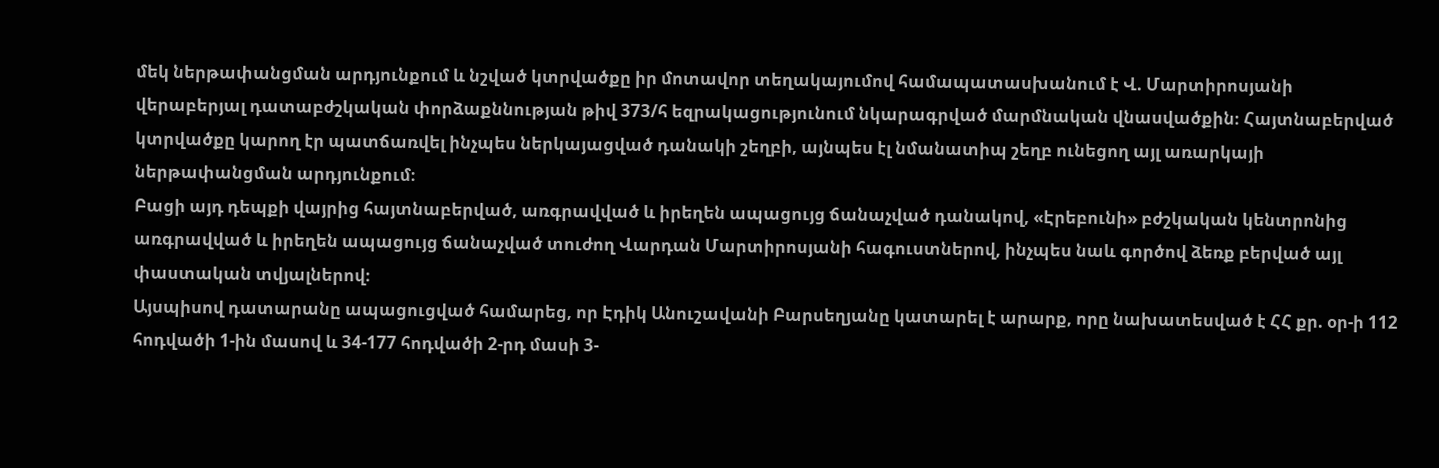մեկ ներթափանցման արդյունքում և նշված կտրվածքը իր մոտավոր տեղակայումով համապատասխանում է Վ. Մարտիրոսյանի վերաբերյալ դատաբժշկական փորձաքննության թիվ 373/հ եզրակացությունում նկարագրված մարմնական վնասվածքին։ Հայտնաբերված կտրվածքը կարող էր պատճառվել ինչպես ներկայացված դանակի շեղբի, այնպես էլ նմանատիպ շեղբ ունեցող այլ առարկայի ներթափանցման արդյունքում։
Բացի այդ դեպքի վայրից հայտնաբերված, առգրավված և իրեղեն ապացույց ճանաչված դանակով, «Էրեբունի» բժշկական կենտրոնից առգրավված և իրեղեն ապացույց ճանաչված տուժող Վարդան Մարտիրոսյանի հագուստներով, ինչպես նաև գործով ձեռք բերված այլ փաստական տվյալներով։
Այսպիսով դատարանը ապացուցված համարեց, որ Էդիկ Անուշավանի Բարսեղյանը կատարել է արարք, որը նախատեսված է ՀՀ քր. օր-ի 112 հոդվածի 1-ին մասով և 34-177 հոդվածի 2-րդ մասի 3-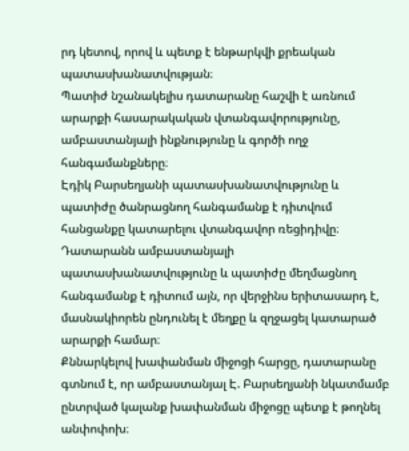րդ կետով, որով և պետք է ենթարկվի քրեական պատասխանատվության։
Պատիժ նշանակելիս դատարանը հաշվի է առնում արարքի հասարակական վտանգավորությունը, ամբաստանյալի ինքնությունը և գործի ողջ հանգամանքները։
Էդիկ Բարսեղյանի պատասխանատվությունը և պատիժը ծանրացնող հանգամանք է դիտվում հանցանքը կատարելու վտանգավոր ռեցիդիվը։
Դատարանն ամբաստանյալի պատասխանատվությունը և պատիժը մեղմացնող հանգամանք է դիտում այն, որ վերջինս երիտասարդ է, մասնակիորեն ընդունել է մեղքը և զղջացել կատարած արարքի համար։
Քննարկելով խափանման միջոցի հարցը, դատարանը գտնում է, որ ամբաստանյալ Է. Բարսեղյանի նկատմամբ ընտրված կալանք խափանման միջոցը պետք է թողնել անփոփոխ։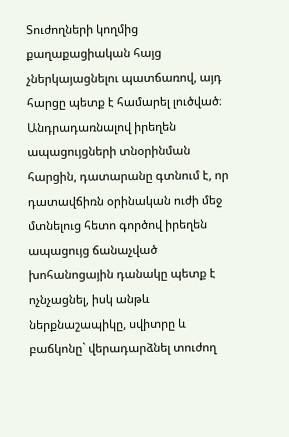Տուժողների կողմից քաղաքացիական հայց չներկայացնելու պատճառով, այդ հարցը պետք է համարել լուծված։
Անդրադառնալով իրեղեն ապացույցների տնօրինման հարցին, դատարանը գտնում է, որ դատավճիռն օրինական ուժի մեջ մտնելուց հետո գործով իրեղեն ապացույց ճանաչված խոհանոցային դանակը պետք է ոչնչացնել, իսկ անթև ներքնաշապիկը, սվիտրը և բաճկոնը` վերադարձնել տուժող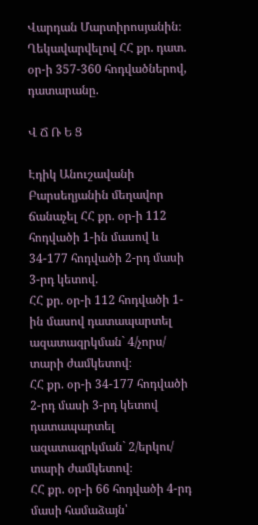Վարդան Մարտիրոսյանին։
Ղեկավարվելով ՀՀ քր. դատ. օր-ի 357-360 հոդվածներով, դատարանը.

Վ Ճ Ռ Ե Ց

Էդիկ Անուշավանի Բարսեղյանին մեղավոր ճանաչել ՀՀ քր. օր-ի 112 հոդվածի 1-ին մասով և 34-177 հոդվածի 2-րդ մասի 3-րդ կետով.
ՀՀ քր. օր-ի 112 հոդվածի 1-ին մասով դատապարտել ազատազրկման` 4/չորս/ տարի ժամկետով։
ՀՀ քր. օր-ի 34-177 հոդվածի 2-րդ մասի 3-րդ կետով դատապարտել ազատազրկման` 2/երկու/ տարի ժամկետով։
ՀՀ քր. օր-ի 66 հոդվածի 4-րդ մասի համաձայն՝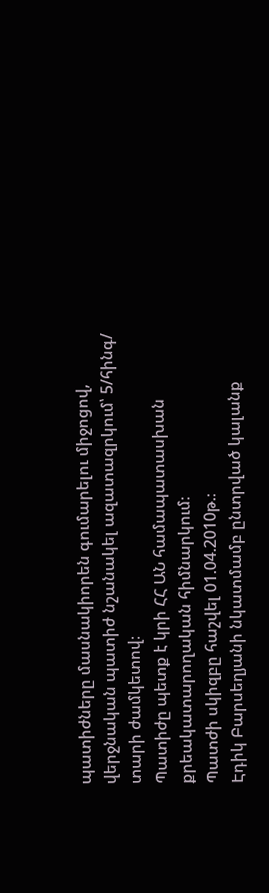պատիժները մասնակիորեն գումարելու միջոցով, վերջնական պատիժ նշանակել ազատազրկում՝ 5/հինգ/ տարի ժամկետով։
Պատիժը պետք է կրի ՀՀ ԱՆ համապատասխան քրեակատարողական հիմնարկում։
Պատժի սկիզբը հաշվել 01.04.2010թ.։
Էդիկ Բարսեղյանի նկատմամբ ընտրված կալանք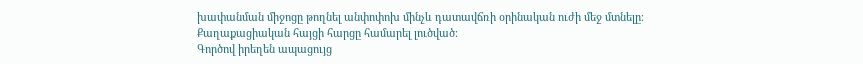խափանման միջոցը թողնել անփոփոխ մինչև դատավճռի օրինական ուժի մեջ մտնելը։
Քաղաքացիական հայցի հարցը համարել լուծված։
Գործով իրեղեն ապացույց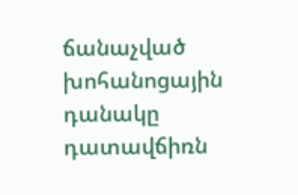ճանաչված խոհանոցային դանակը դատավճիռն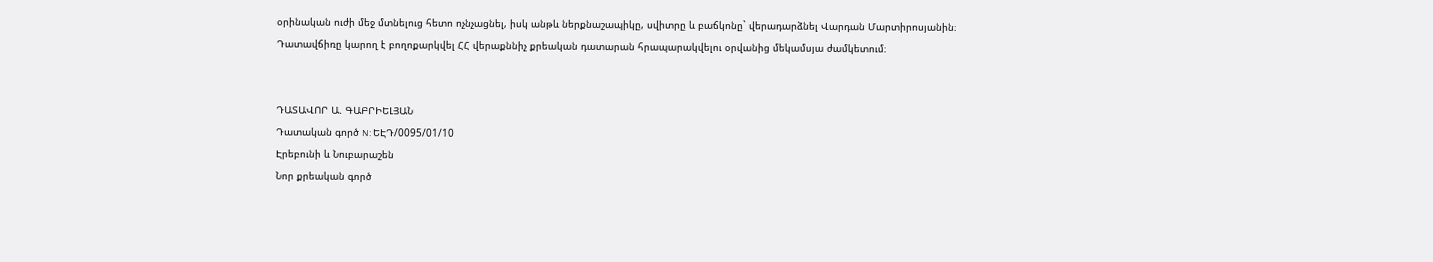օրինական ուժի մեջ մտնելուց հետո ոչնչացնել, իսկ անթև ներքնաշապիկը, սվիտրը և բաճկոնը` վերադարձնել Վարդան Մարտիրոսյանին։
Դատավճիռը կարող է բողոքարկվել ՀՀ վերաքննիչ քրեական դատարան հրապարակվելու օրվանից մեկամսյա ժամկետում։


ԴԱՏԱՎՈՐ Ա. ԳԱԲՐԻԵԼՅԱՆ
Դատական գործ N: ԵԷԴ/0095/01/10
Էրեբունի և Նուբարաշեն
Նոր քրեական գործ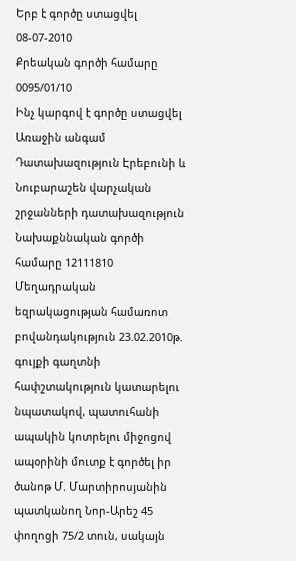Երբ է գործը ստացվել 08-07-2010
Քրեական գործի համարը 0095/01/10
Ինչ կարգով է գործը ստացվել Առաջին անգամ
Դատախազություն Էրեբունի և Նուբարաշեն վարչական շրջանների դատախազություն
Նախաքննական գործի համարը 12111810
Մեղադրական եզրակացության համառոտ բովանդակություն 23.02.2010թ. գույքի գաղտնի հափշտակություն կատարելու նպատակով, պատուհանի ապակին կոտրելու միջոցով ապօրինի մուտք է գործել իր ծանոթ Մ. Մարտիրոսյանին պատկանող Նոր-Արեշ 45 փողոցի 75/2 տուն, սակայն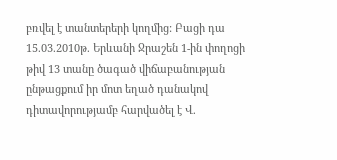բռվել է տանտերերի կողմից: Բացի դա 15.03.2010թ. Երևանի Ջրաշեն 1-ին փողոցի թիվ 13 տանը ծագած վիճաբանության ընթացքում իր մոտ եղած դանակով դիտավորությամբ հարվածել է Վ.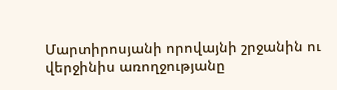Մարտիրոսյանի որովայնի շրջանին ու վերջինիս առողջությանը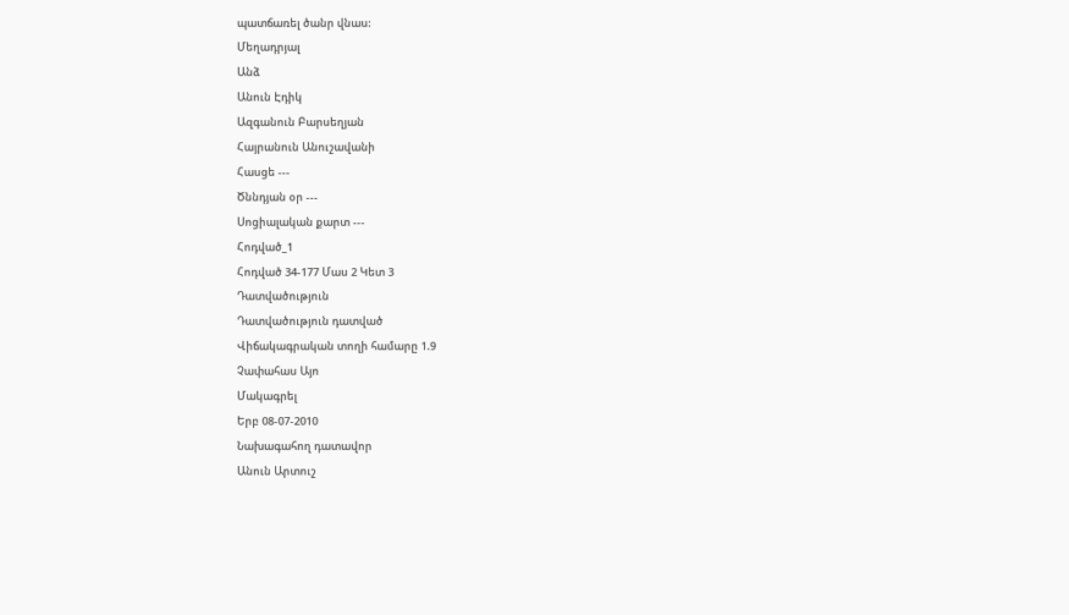պատճառել ծանր վնաս:
Մեղադրյալ
Անձ
Անուն Էդիկ
Ազգանուն Բարսեղյան
Հայրանուն Անուշավանի
Հասցե ---
Ծննդյան օր ---
Սոցիալական քարտ ---
Հոդված_1
Հոդված 34-177 Մաս 2 Կետ 3
Դատվածություն
Դատվածություն դատված
Վիճակագրական տողի համարը 1.9
Չափահաս Այո
Մակագրել
Երբ 08-07-2010
Նախագահող դատավոր
Անուն Արտուշ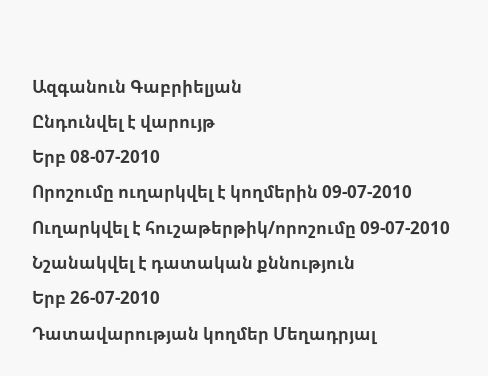Ազգանուն Գաբրիելյան
Ընդունվել է վարույթ
Երբ 08-07-2010
Որոշումը ուղարկվել է կողմերին 09-07-2010
Ուղարկվել է հուշաթերթիկ/որոշումը 09-07-2010
Նշանակվել է դատական քննություն
Երբ 26-07-2010
Դատավարության կողմեր Մեղադրյալ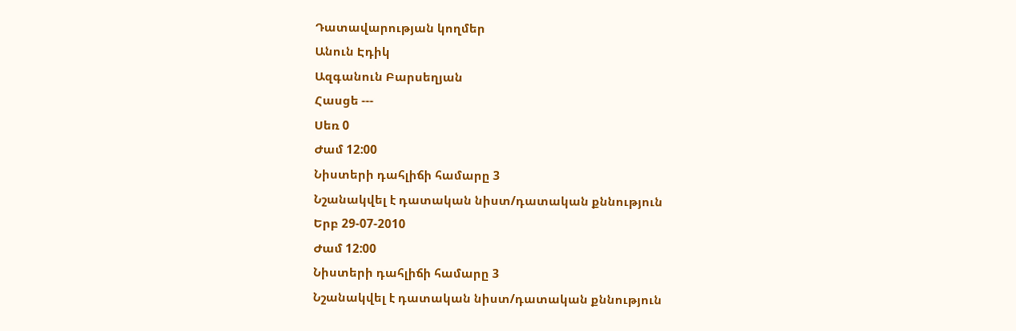Դատավարության կողմեր
Անուն Էդիկ
Ազգանուն Բարսեղյան
Հասցե ---
Սեռ 0
Ժամ 12:00
Նիստերի դահլիճի համարը 3
Նշանակվել է դատական նիստ/դատական քննություն
Երբ 29-07-2010
Ժամ 12:00
Նիստերի դահլիճի համարը 3
Նշանակվել է դատական նիստ/դատական քննություն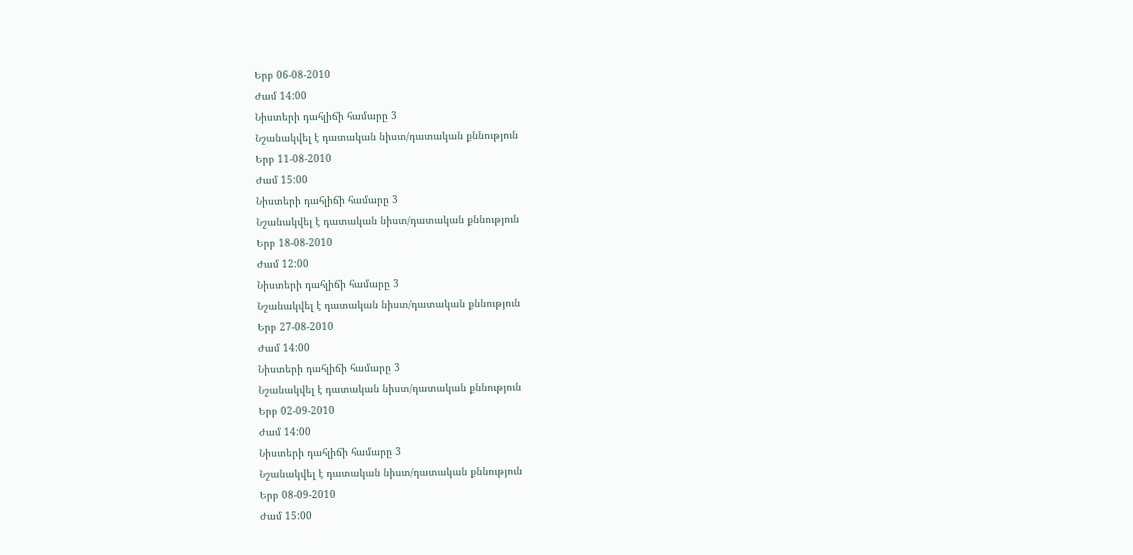Երբ 06-08-2010
Ժամ 14:00
Նիստերի դահլիճի համարը 3
Նշանակվել է դատական նիստ/դատական քննություն
Երբ 11-08-2010
Ժամ 15:00
Նիստերի դահլիճի համարը 3
Նշանակվել է դատական նիստ/դատական քննություն
Երբ 18-08-2010
Ժամ 12:00
Նիստերի դահլիճի համարը 3
Նշանակվել է դատական նիստ/դատական քննություն
Երբ 27-08-2010
Ժամ 14:00
Նիստերի դահլիճի համարը 3
Նշանակվել է դատական նիստ/դատական քննություն
Երբ 02-09-2010
Ժամ 14:00
Նիստերի դահլիճի համարը 3
Նշանակվել է դատական նիստ/դատական քննություն
Երբ 08-09-2010
Ժամ 15:00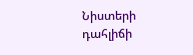Նիստերի դահլիճի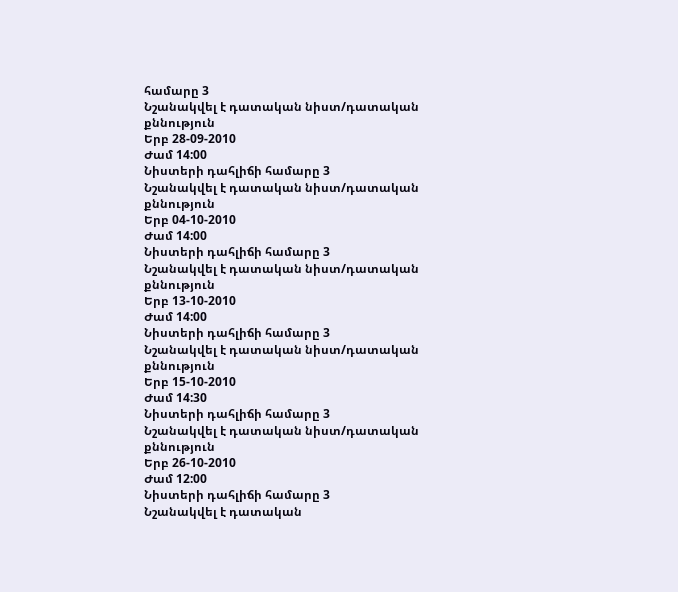համարը 3
Նշանակվել է դատական նիստ/դատական քննություն
Երբ 28-09-2010
Ժամ 14:00
Նիստերի դահլիճի համարը 3
Նշանակվել է դատական նիստ/դատական քննություն
Երբ 04-10-2010
Ժամ 14:00
Նիստերի դահլիճի համարը 3
Նշանակվել է դատական նիստ/դատական քննություն
Երբ 13-10-2010
Ժամ 14:00
Նիստերի դահլիճի համարը 3
Նշանակվել է դատական նիստ/դատական քննություն
Երբ 15-10-2010
Ժամ 14:30
Նիստերի դահլիճի համարը 3
Նշանակվել է դատական նիստ/դատական քննություն
Երբ 26-10-2010
Ժամ 12:00
Նիստերի դահլիճի համարը 3
Նշանակվել է դատական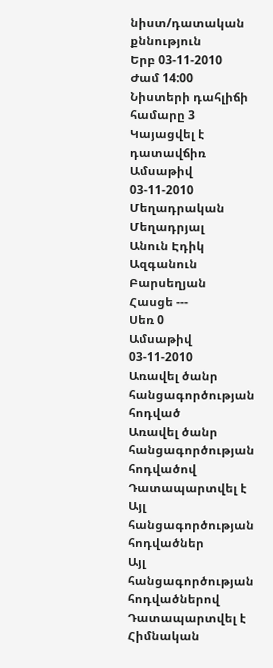նիստ/դատական քննություն
Երբ 03-11-2010
Ժամ 14:00
Նիստերի դահլիճի համարը 3
Կայացվել է դատավճիռ
Ամսաթիվ 03-11-2010
Մեղադրական
Մեղադրյալ
Անուն Էդիկ
Ազգանուն Բարսեղյան
Հասցե ---
Սեռ 0
Ամսաթիվ 03-11-2010
Առավել ծանր հանցագործության հոդված
Առավել ծանր հանցագործության հոդվածով Դատապարտվել է
Այլ հանցագործության հոդվածներ
Այլ հանցագործության հոդվածներով Դատապարտվել է
Հիմնական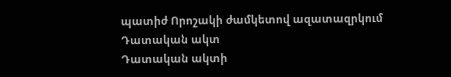պատիժ Որոշակի ժամկետով ազատազրկում
Դատական ակտ
Դատական ակտի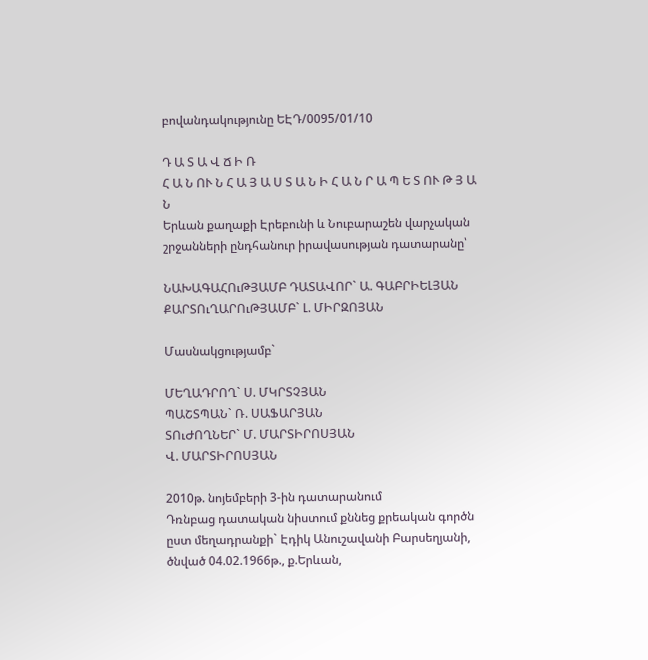բովանդակությունը ԵԷԴ/0095/01/10

Դ Ա Տ Ա Վ Ճ Ի Ռ
Հ Ա Ն ՈՒ Ն Հ Ա Յ Ա Ս Տ Ա Ն Ի Հ Ա Ն Ր Ա Պ Ե Տ ՈՒ Թ Յ Ա Ն
Երևան քաղաքի Էրեբունի և Նուբարաշեն վարչական շրջանների ընդհանուր իրավասության դատարանը՝

ՆԱԽԱԳԱՀՈւԹՅԱՄԲ ԴԱՏԱՎՈՐ` Ա. ԳԱԲՐԻԵԼՅԱՆ
ՔԱՐՏՈւՂԱՐՈւԹՅԱՄԲ` Լ. ՄԻՐԶՈՅԱՆ

Մասնակցությամբ`

ՄԵՂԱԴՐՈՂ` Ս. ՄԿՐՏՉՅԱՆ
ՊԱՇՏՊԱՆ` Ռ. ՍԱՖԱՐՅԱՆ
ՏՈւԺՈՂՆԵՐ` Մ. ՄԱՐՏԻՐՈՍՅԱՆ
Վ. ՄԱՐՏԻՐՈՍՅԱՆ

2010թ. նոյեմբերի 3-ին դատարանում
Դռնբաց դատական նիստում քննեց քրեական գործն ըստ մեղադրանքի` Էդիկ Անուշավանի Բարսեղյանի, ծնված 04.02.1966թ., ք.Երևան,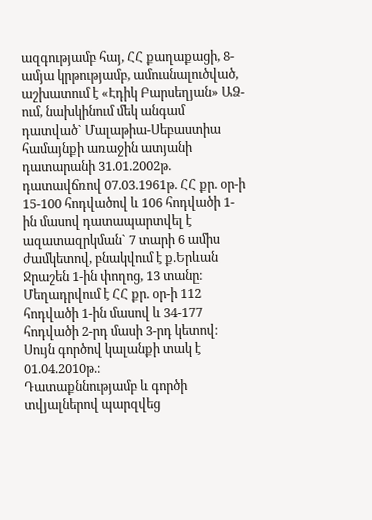ազգությամբ հայ, ՀՀ քաղաքացի, 8-ամյա կրթությամբ, ամուսնալուծված, աշխատում է «Էդիկ Բարսեղյան» ԱՁ-ում, նախկինում մեկ անգամ դատված` Մալաթիա-Սեբաստիա համայնքի առաջին ատյանի դատարանի 31.01.2002թ. դատավճռով 07.03.1961թ. ՀՀ քր. օր-ի 15-100 հոդվածով և 106 հոդվածի 1-ին մասով դատապարտվել է ազատազրկման` 7 տարի 6 ամիս ժամկետով, բնակվում է ք.Երևան Ջրաշեն 1-ին փողոց, 13 տանը։
Մեղադրվում է ՀՀ քր. օր-ի 112 հոդվածի 1-ին մասով և 34-177 հոդվածի 2-րդ մասի 3-րդ կետով։
Սույն գործով կալանքի տակ է 01.04.2010թ.։
Դատաքննությամբ և գործի տվյալներով պարզվեց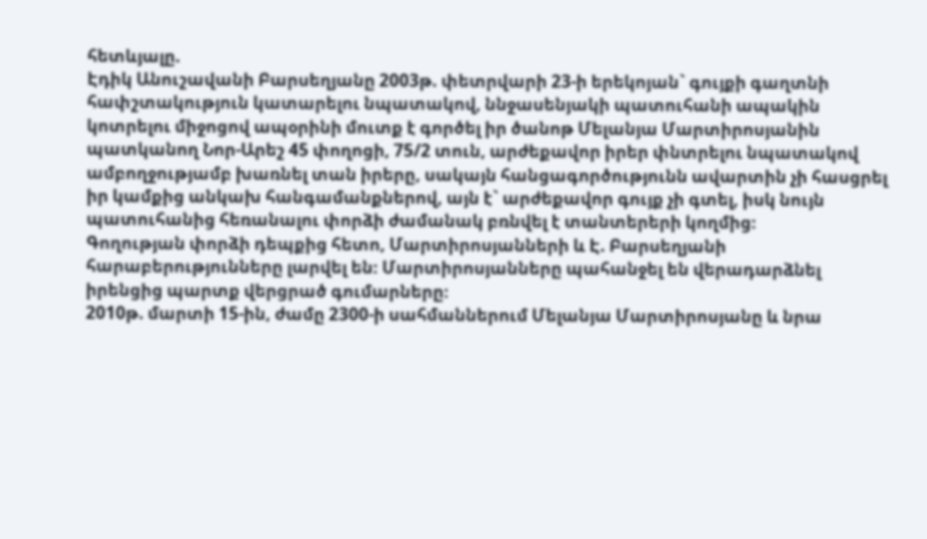հետևյալը.
Էդիկ Անուշավանի Բարսեղյանը 2003թ. փետրվարի 23-ի երեկոյան` գույքի գաղտնի հափշտակություն կատարելու նպատակով, ննջասենյակի պատուհանի ապակին կոտրելու միջոցով ապօրինի մուտք է գործել իր ծանոթ Մելանյա Մարտիրոսյանին պատկանող Նոր-Արեշ 45 փողոցի, 75/2 տուն, արժեքավոր իրեր փնտրելու նպատակով ամբողջությամբ խառնել տան իրերը, սակայն հանցագործությունն ավարտին չի հասցրել իր կամքից անկախ հանգամանքներով, այն է` արժեքավոր գույք չի գտել, իսկ նույն պատուհանից հեռանալու փորձի ժամանակ բռնվել է տանտերերի կողմից։
Գողության փորձի դեպքից հետո, Մարտիրոսյանների և Է. Բարսեղյանի հարաբերությունները լարվել են։ Մարտիրոսյանները պահանջել են վերադարձնել իրենցից պարտք վերցրած գումարները։
2010թ. մարտի 15-ին, ժամը 2300-ի սահմաններում Մելանյա Մարտիրոսյանը և նրա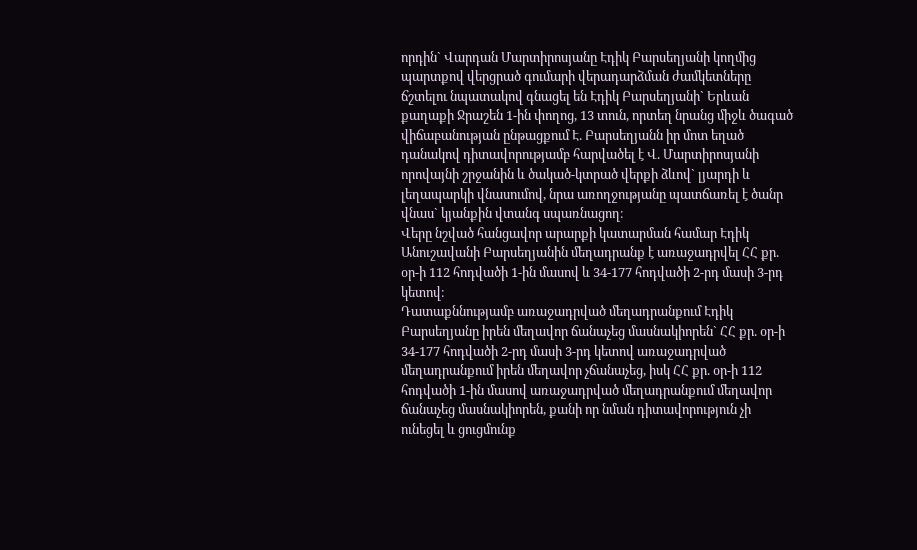որդին` Վարդան Մարտիրոսյանը Էդիկ Բարսեղյանի կողմից պարտքով վերցրած գումարի վերադարձման ժամկետները ճշտելու նպատակով գնացել են Էդիկ Բարսեղյանի` Երևան քաղաքի Ջրաշեն 1-ին փողոց, 13 տուն, որտեղ նրանց միջև ծագած վիճաբանության ընթացքում Է. Բարսեղյանն իր մոտ եղած դանակով դիտավորությամբ հարվածել է Վ. Մարտիրոսյանի որովայնի շրջանին և ծակած-կտրած վերքի ձևով` լյարդի և լեղապարկի վնասումով, նրա առողջությանը պատճառել է ծանր վնաս` կյանքին վտանգ սպառնացող։
Վերը նշված հանցավոր արարքի կատարման համար Էդիկ Անուշավանի Բարսեղյանին մեղադրանք է առաջադրվել ՀՀ քր. օր-ի 112 հոդվածի 1-ին մասով և 34-177 հոդվածի 2-րդ մասի 3-րդ կետով։
Դատաքննությամբ առաջադրված մեղադրանքում Էդիկ Բարսեղյանը իրեն մեղավոր ճանաչեց մասնակիորեն` ՀՀ քր. օր-ի 34-177 հոդվածի 2-րդ մասի 3-րդ կետով առաջադրված մեղադրանքում իրեն մեղավոր չճանաչեց, իսկ ՀՀ քր. օր-ի 112 հոդվածի 1-ին մասով առաջադրված մեղադրանքում մեղավոր ճանաչեց մասնակիորեն, քանի որ նման դիտավորություն չի ունեցել և ցուցմունք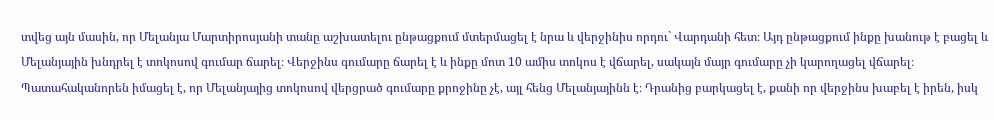տվեց այն մասին, որ Մելանյա Մարտիրոսյանի տանը աշխատելու ընթացքում մտերմացել է նրա և վերջինիս որդու` Վարդանի հետ։ Այդ ընթացքում ինքը խանութ է բացել և Մելանյային խնդրել է տոկոսով գումար ճարել։ Վերջինս գումարը ճարել է և ինքը մոտ 10 ամիս տոկոս է վճարել, սակայն մայր գումարը չի կարողացել վճարել։ Պատահականորեն իմացել է, որ Մելանյայից տոկոսով վերցրած գումարը քրոջինը չէ, այլ հենց Մելանյայինն է։ Դրանից բարկացել է, քանի որ վերջինս խաբել է իրեն, իսկ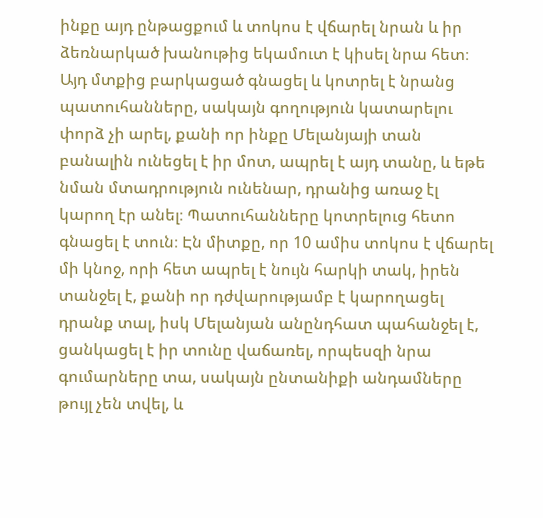ինքը այդ ընթացքում և տոկոս է վճարել նրան և իր ձեռնարկած խանութից եկամուտ է կիսել նրա հետ։ Այդ մտքից բարկացած գնացել և կոտրել է նրանց պատուհանները, սակայն գողություն կատարելու փորձ չի արել, քանի որ ինքը Մելանյայի տան բանալին ունեցել է իր մոտ, ապրել է այդ տանը, և եթե նման մտադրություն ունենար, դրանից առաջ էլ կարող էր անել։ Պատուհանները կոտրելուց հետո գնացել է տուն։ Էն միտքը, որ 10 ամիս տոկոս է վճարել մի կնոջ, որի հետ ապրել է նույն հարկի տակ, իրեն տանջել է, քանի որ դժվարությամբ է կարողացել դրանք տալ, իսկ Մելանյան անընդհատ պահանջել է, ցանկացել է իր տունը վաճառել, որպեսզի նրա գումարները տա, սակայն ընտանիքի անդամները թույլ չեն տվել, և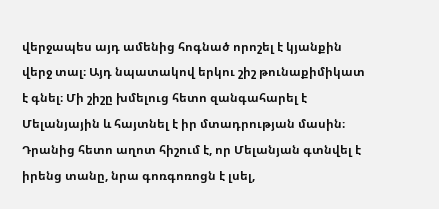վերջապես այդ ամենից հոգնած որոշել է կյանքին վերջ տալ։ Այդ նպատակով երկու շիշ թունաքիմիկատ է գնել։ Մի շիշը խմելուց հետո զանգահարել է Մելանյային և հայտնել է իր մտադրության մասին։ Դրանից հետո աղոտ հիշում է, որ Մելանյան գտնվել է իրենց տանը, նրա գոռգոռոցն է լսել,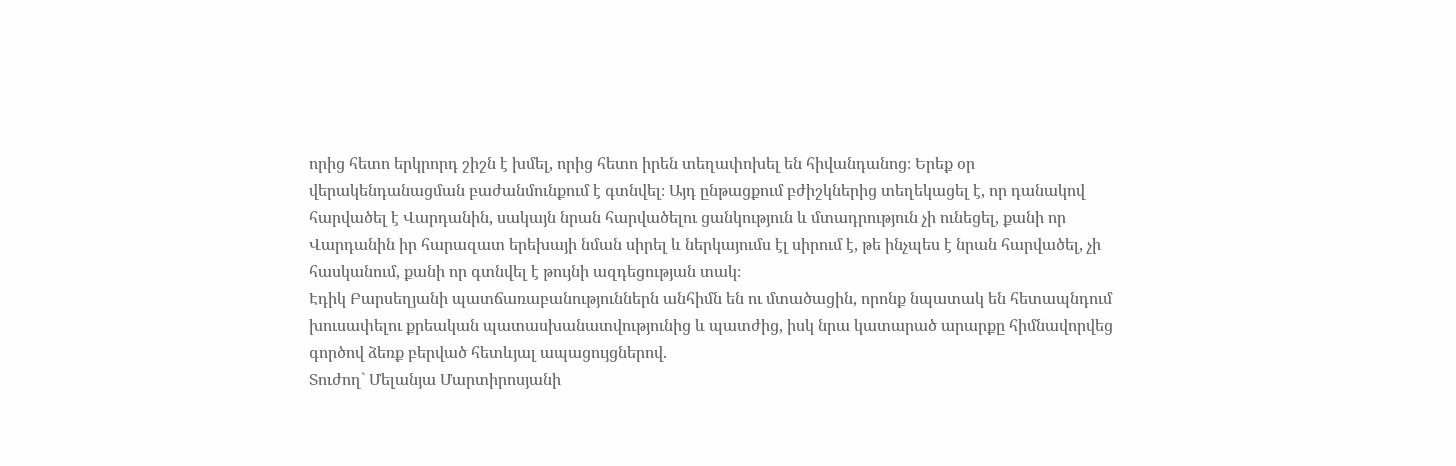որից հետո երկրորդ շիշն է խմել, որից հետո իրեն տեղափոխել են հիվանդանոց։ Երեք օր վերակենդանացման բաժանմունքում է գտնվել։ Այդ ընթացքում բժիշկներից տեղեկացել է, որ դանակով հարվածել է Վարդանին, սակայն նրան հարվածելու ցանկություն և մտադրություն չի ունեցել, քանի որ Վարդանին իր հարազատ երեխայի նման սիրել և ներկայումս էլ սիրում է, թե ինչպես է նրան հարվածել, չի հասկանում, քանի որ գտնվել է թույնի ազդեցության տակ։
Էդիկ Բարսեղյանի պատճառաբանություններն անհիմն են ու մտածացին, որոնք նպատակ են հետապնդում խուսափելու քրեական պատասխանատվությունից և պատժից, իսկ նրա կատարած արարքը հիմնավորվեց գործով ձեռք բերված հետևյալ ապացույցներով.
Տուժող` Մելանյա Մարտիրոսյանի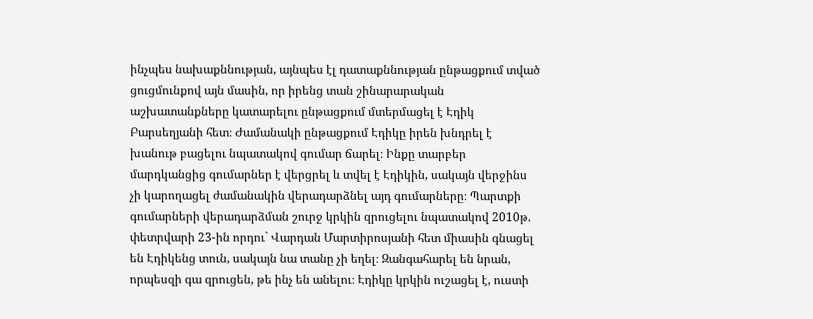ինչպես նախաքննության, այնպես էլ դատաքննության ընթացքում տված ցուցմունքով այն մասին, որ իրենց տան շինարարական աշխատանքները կատարելու ընթացքում մտերմացել է Էդիկ Բարսեղյանի հետ։ Ժամանակի ընթացքում Էդիկը իրեն խնդրել է խանութ բացելու նպատակով գումար ճարել։ Ինքը տարբեր մարդկանցից գումարներ է վերցրել և տվել է Էդիկին, սակայն վերջինս չի կարողացել ժամանակին վերադարձնել այդ գումարները։ Պարտքի գումարների վերադարձման շուրջ կրկին զրուցելու նպատակով 2010թ. փետրվարի 23-ին որդու` Վարդան Մարտիրոսյանի հետ միասին գնացել են Էդիկենց տուն, սակայն նա տանը չի եղել։ Զանգահարել են նրան, որպեսզի գա զրուցեն, թե ինչ են անելու։ Էդիկը կրկին ուշացել է, ուստի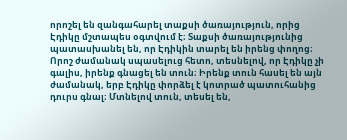որոշել են զանգահարել տաքսի ծառայություն, որից Էդիկը մշտապես օգտվում է։ Տաքսի ծառայությունից պատասխանել են, որ Էդիկին տարել են իրենց փողոց։ Որոշ ժամանակ սպասելուց հետո, տեսնելով, որ Էդիկը չի գալիս, իրենք գնացել են տուն։ Իրենք տուն հասել են այն ժամանակ, երբ Էդիկը փորձել է կոտրած պատուհանից դուրս գնալ։ Մտնելով տուն, տեսել են,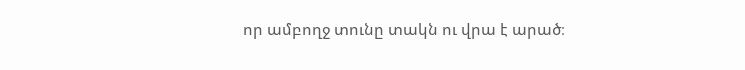որ ամբողջ տունը տակն ու վրա է արած։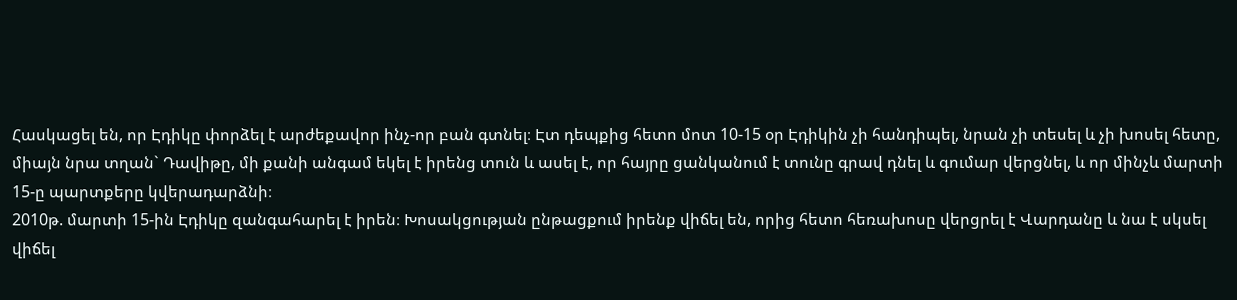Հասկացել են, որ Էդիկը փորձել է արժեքավոր ինչ-որ բան գտնել։ Էտ դեպքից հետո մոտ 10-15 օր Էդիկին չի հանդիպել, նրան չի տեսել և չի խոսել հետը, միայն նրա տղան` Դավիթը, մի քանի անգամ եկել է իրենց տուն և ասել է, որ հայրը ցանկանում է տունը գրավ դնել և գումար վերցնել, և որ մինչև մարտի 15-ը պարտքերը կվերադարձնի։
2010թ. մարտի 15-ին Էդիկը զանգահարել է իրեն։ Խոսակցության ընթացքում իրենք վիճել են, որից հետո հեռախոսը վերցրել է Վարդանը և նա է սկսել վիճել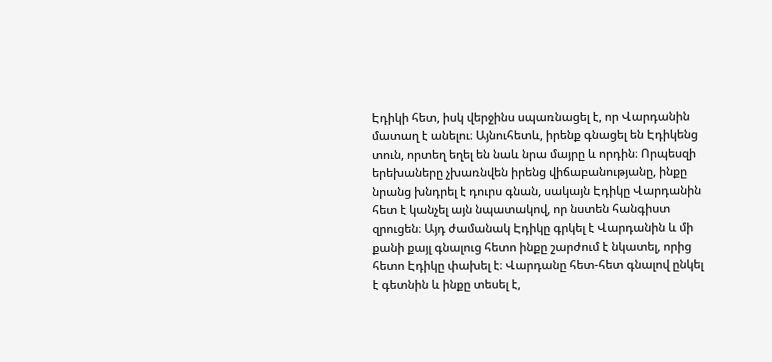Էդիկի հետ, իսկ վերջինս սպառնացել է, որ Վարդանին մատաղ է անելու։ Այնուհետև, իրենք գնացել են Էդիկենց տուն, որտեղ եղել են նաև նրա մայրը և որդին։ Որպեսզի երեխաները չխառնվեն իրենց վիճաբանությանը, ինքը նրանց խնդրել է դուրս գնան, սակայն Էդիկը Վարդանին հետ է կանչել այն նպատակով, որ նստեն հանգիստ զրուցեն։ Այդ ժամանակ Էդիկը գրկել է Վարդանին և մի քանի քայլ գնալուց հետո ինքը շարժում է նկատել, որից հետո Էդիկը փախել է։ Վարդանը հետ-հետ գնալով ընկել է գետնին և ինքը տեսել է,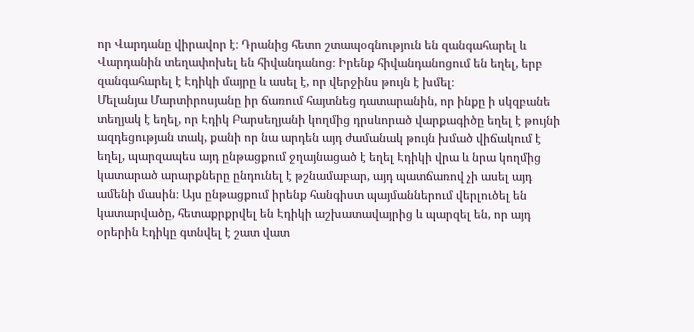որ Վարդանը վիրավոր է։ Դրանից հետո շտապօգնություն են զանգահարել և Վարդանին տեղափոխել են հիվանդանոց։ Իրենք հիվանդանոցում են եղել, երբ զանգահարել է Էդիկի մայրը և ասել է, որ վերջինս թույն է խմել։
Մելանյա Մարտիրոսյանը իր ճառում հայտնեց դատարանին, որ ինքը ի սկզբանե տեղյակ է եղել, որ Էդիկ Բարսեղյանի կողմից դրսևորած վարքագիծը եղել է թույնի ազդեցության տակ, քանի որ նա արդեն այդ ժամանակ թույն խմած վիճակում է եղել, պարզապես այդ ընթացքում ջղայնացած է եղել Էդիկի վրա և նրա կողմից կատարած արարքները ընդունել է թշնամաբար, այդ պատճառով չի ասել այդ ամենի մասին։ Այս ընթացքում իրենք հանգիստ պայմաններում վերլուծել են կատարվածը, հետաքրքրվել են Էդիկի աշխատավայրից և պարզել են, որ այդ օրերին Էդիկը գտնվել է շատ վատ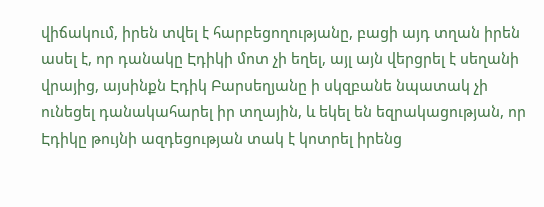վիճակում, իրեն տվել է հարբեցողությանը, բացի այդ տղան իրեն ասել է, որ դանակը Էդիկի մոտ չի եղել, այլ այն վերցրել է սեղանի վրայից, այսինքն Էդիկ Բարսեղյանը ի սկզբանե նպատակ չի ունեցել դանակահարել իր տղային, և եկել են եզրակացության, որ Էդիկը թույնի ազդեցության տակ է կոտրել իրենց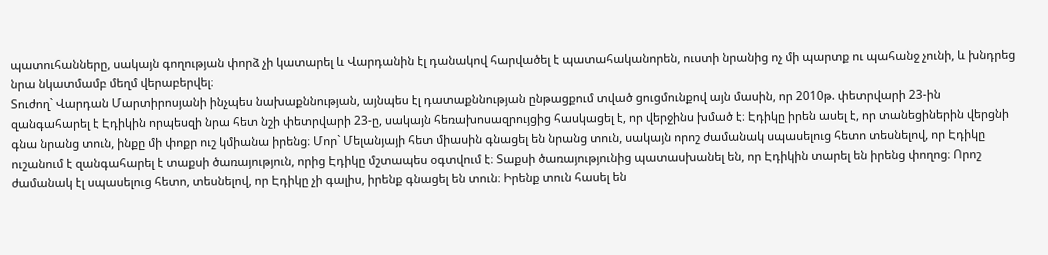պատուհանները, սակայն գողության փորձ չի կատարել և Վարդանին էլ դանակով հարվածել է պատահականորեն, ուստի նրանից ոչ մի պարտք ու պահանջ չունի, և խնդրեց նրա նկատմամբ մեղմ վերաբերվել։
Տուժող` Վարդան Մարտիրոսյանի ինչպես նախաքննության, այնպես էլ դատաքննության ընթացքում տված ցուցմունքով այն մասին, որ 2010թ. փետրվարի 23-ին զանգահարել է Էդիկին որպեսզի նրա հետ նշի փետրվարի 23-ը, սակայն հեռախոսազրույցից հասկացել է, որ վերջինս խմած է։ Էդիկը իրեն ասել է, որ տանեցիներին վերցնի գնա նրանց տուն, ինքը մի փոքր ուշ կմիանա իրենց։ Մոր` Մելանյայի հետ միասին գնացել են նրանց տուն, սակայն որոշ ժամանակ սպասելուց հետո տեսնելով, որ Էդիկը ուշանում է զանգահարել է տաքսի ծառայություն, որից Էդիկը մշտապես օգտվում է։ Տաքսի ծառայությունից պատասխանել են, որ Էդիկին տարել են իրենց փողոց։ Որոշ ժամանակ էլ սպասելուց հետո, տեսնելով, որ Էդիկը չի գալիս, իրենք գնացել են տուն։ Իրենք տուն հասել են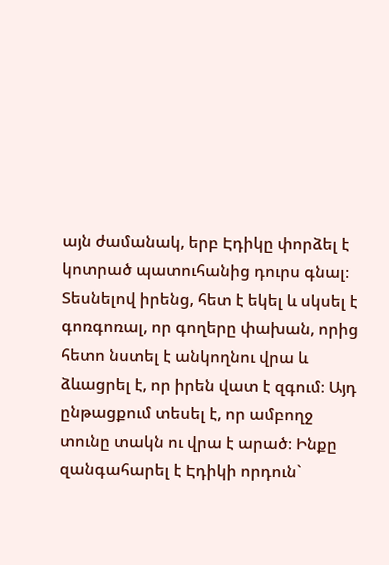այն ժամանակ, երբ Էդիկը փորձել է կոտրած պատուհանից դուրս գնալ։ Տեսնելով իրենց, հետ է եկել և սկսել է գոռգոռալ, որ գողերը փախան, որից հետո նստել է անկողնու վրա և ձևացրել է, որ իրեն վատ է զգում։ Այդ ընթացքում տեսել է, որ ամբողջ տունը տակն ու վրա է արած։ Ինքը զանգահարել է Էդիկի որդուն`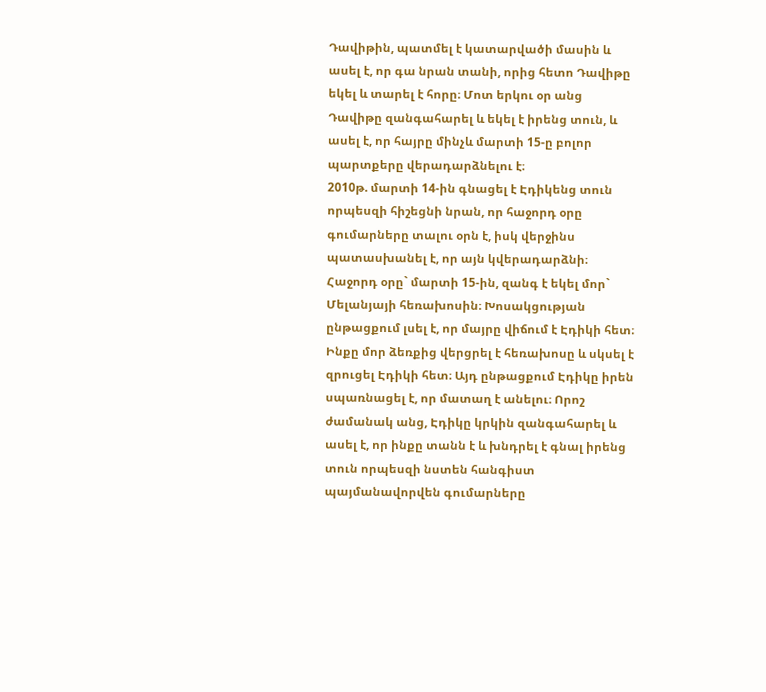Դավիթին, պատմել է կատարվածի մասին և ասել է, որ գա նրան տանի, որից հետո Դավիթը եկել և տարել է հորը։ Մոտ երկու օր անց Դավիթը զանգահարել և եկել է իրենց տուն, և ասել է, որ հայրը մինչև մարտի 15-ը բոլոր պարտքերը վերադարձնելու է։
2010թ. մարտի 14-ին գնացել է Էդիկենց տուն որպեսզի հիշեցնի նրան, որ հաջորդ օրը գումարները տալու օրն է, իսկ վերջինս պատասխանել է, որ այն կվերադարձնի։ Հաջորդ օրը` մարտի 15-ին, զանգ է եկել մոր` Մելանյայի հեռախոսին։ Խոսակցության ընթացքում լսել է, որ մայրը վիճում է Էդիկի հետ։ Ինքը մոր ձեռքից վերցրել է հեռախոսը և սկսել է զրուցել Էդիկի հետ։ Այդ ընթացքում Էդիկը իրեն սպառնացել է, որ մատաղ է անելու։ Որոշ ժամանակ անց, Էդիկը կրկին զանգահարել և ասել է, որ ինքը տանն է և խնդրել է գնալ իրենց տուն որպեսզի նստեն հանգիստ պայմանավորվեն գումարները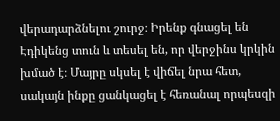վերադարձնելու շուրջ։ Իրենք գնացել են Էդիկենց տուն և տեսել են, որ վերջինս կրկին խմած է։ Մայրը սկսել է վիճել նրա հետ, սակայն ինքը ցանկացել է հեռանալ որպեսզի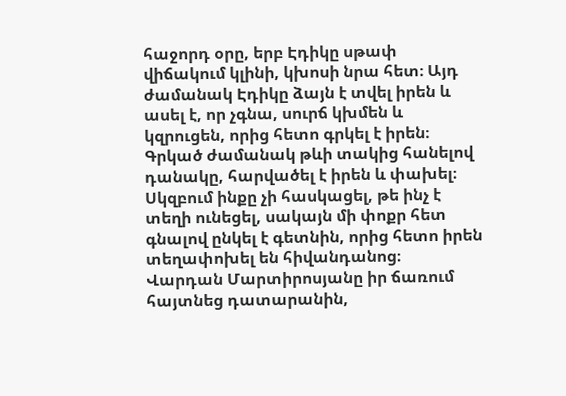հաջորդ օրը, երբ Էդիկը սթափ վիճակում կլինի, կխոսի նրա հետ։ Այդ ժամանակ Էդիկը ձայն է տվել իրեն և ասել է, որ չգնա, սուրճ կխմեն և կզրուցեն, որից հետո գրկել է իրեն։ Գրկած ժամանակ թևի տակից հանելով դանակը, հարվածել է իրեն և փախել։ Սկզբում ինքը չի հասկացել, թե ինչ է տեղի ունեցել, սակայն մի փոքր հետ գնալով ընկել է գետնին, որից հետո իրեն տեղափոխել են հիվանդանոց։
Վարդան Մարտիրոսյանը իր ճառում հայտնեց դատարանին,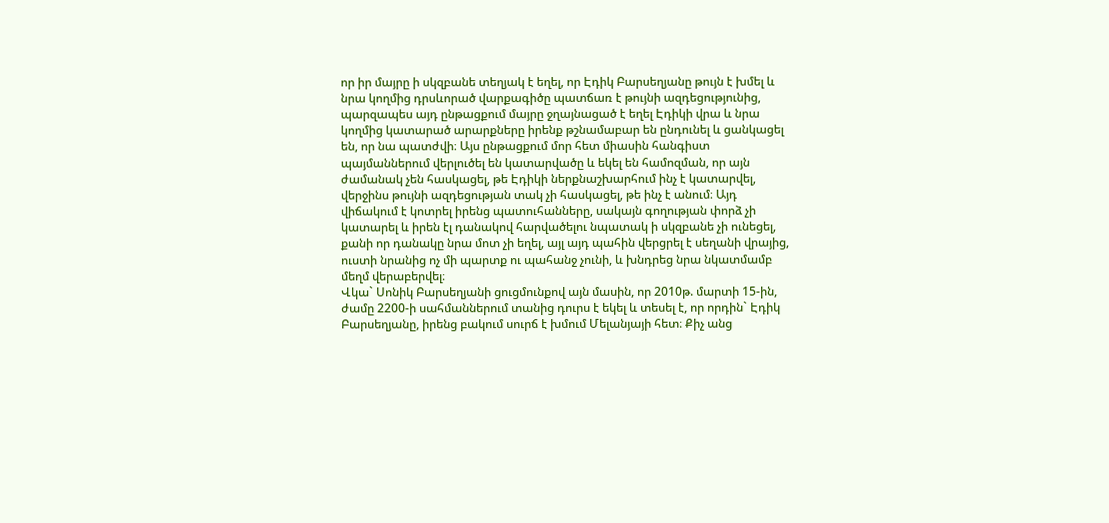որ իր մայրը ի սկզբանե տեղյակ է եղել, որ Էդիկ Բարսեղյանը թույն է խմել և նրա կողմից դրսևորած վարքագիծը պատճառ է թույնի ազդեցությունից, պարզապես այդ ընթացքում մայրը ջղայնացած է եղել Էդիկի վրա և նրա կողմից կատարած արարքները իրենք թշնամաբար են ընդունել և ցանկացել են, որ նա պատժվի։ Այս ընթացքում մոր հետ միասին հանգիստ պայմաններում վերլուծել են կատարվածը և եկել են համոզման, որ այն ժամանակ չեն հասկացել, թե Էդիկի ներքնաշխարհում ինչ է կատարվել, վերջինս թույնի ազդեցության տակ չի հասկացել, թե ինչ է անում։ Այդ վիճակում է կոտրել իրենց պատուհանները, սակայն գողության փորձ չի կատարել և իրեն էլ դանակով հարվածելու նպատակ ի սկզբանե չի ունեցել, քանի որ դանակը նրա մոտ չի եղել, այլ այդ պահին վերցրել է սեղանի վրայից, ուստի նրանից ոչ մի պարտք ու պահանջ չունի, և խնդրեց նրա նկատմամբ մեղմ վերաբերվել։
Վկա` Սոնիկ Բարսեղյանի ցուցմունքով այն մասին, որ 2010թ. մարտի 15-ին, ժամը 2200-ի սահմաններում տանից դուրս է եկել և տեսել է, որ որդին` Էդիկ Բարսեղյանը, իրենց բակում սուրճ է խմում Մելանյայի հետ։ Քիչ անց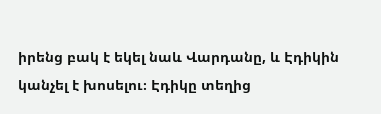իրենց բակ է եկել նաև Վարդանը, և Էդիկին կանչել է խոսելու։ Էդիկը տեղից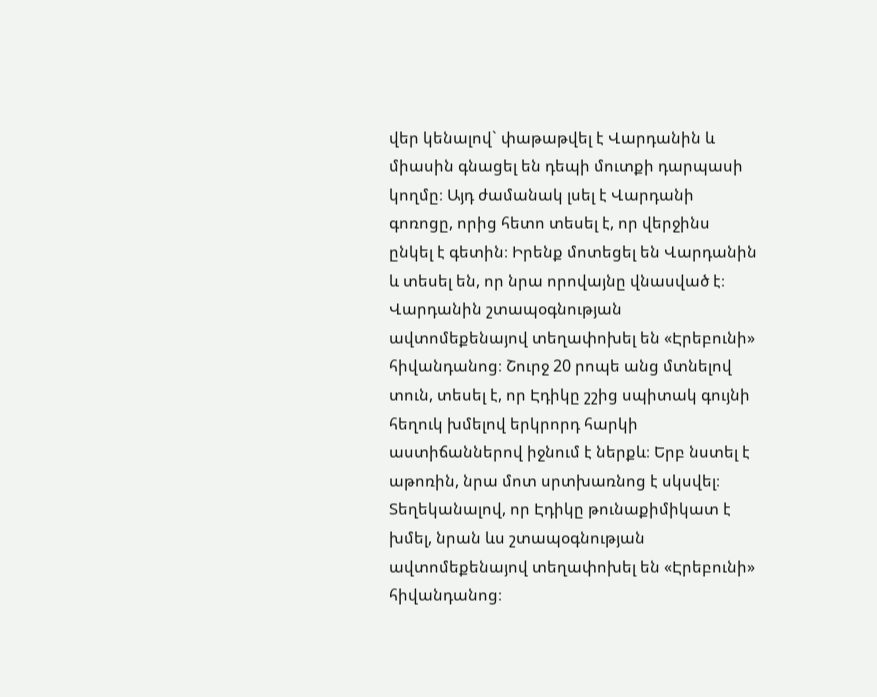վեր կենալով` փաթաթվել է Վարդանին և միասին գնացել են դեպի մուտքի դարպասի կողմը։ Այդ ժամանակ լսել է Վարդանի գոռոցը, որից հետո տեսել է, որ վերջինս ընկել է գետին։ Իրենք մոտեցել են Վարդանին և տեսել են, որ նրա որովայնը վնասված է։ Վարդանին շտապօգնության ավտոմեքենայով տեղափոխել են «Էրեբունի» հիվանդանոց։ Շուրջ 20 րոպե անց մտնելով տուն, տեսել է, որ Էդիկը շշից սպիտակ գույնի հեղուկ խմելով երկրորդ հարկի աստիճաններով իջնում է ներքև։ Երբ նստել է աթոռին, նրա մոտ սրտխառնոց է սկսվել։ Տեղեկանալով, որ Էդիկը թունաքիմիկատ է խմել, նրան ևս շտապօգնության ավտոմեքենայով տեղափոխել են «Էրեբունի» հիվանդանոց։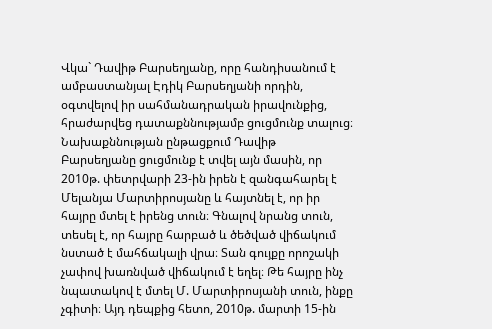Վկա` Դավիթ Բարսեղյանը, որը հանդիսանում է ամբաստանյալ Էդիկ Բարսեղյանի որդին, օգտվելով իր սահմանադրական իրավունքից, հրաժարվեց դատաքննությամբ ցուցմունք տալուց։
Նախաքննության ընթացքում Դավիթ Բարսեղյանը ցուցմունք է տվել այն մասին, որ 2010թ. փետրվարի 23-ին իրեն է զանգահարել է Մելանյա Մարտիրոսյանը և հայտնել է, որ իր հայրը մտել է իրենց տուն։ Գնալով նրանց տուն, տեսել է, որ հայրը հարբած և ծեծված վիճակում նստած է մահճակալի վրա։ Տան գույքը որոշակի չափով խառնված վիճակում է եղել։ Թե հայրը ինչ նպատակով է մտել Մ. Մարտիրոսյանի տուն, ինքը չգիտի։ Այդ դեպքից հետո, 2010թ. մարտի 15-ին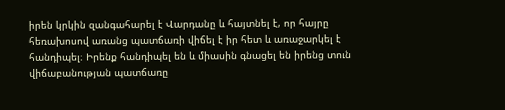իրեն կրկին զանգահարել է Վարդանը և հայտնել է, որ հայրը հեռախոսով առանց պատճառի վիճել է իր հետ և առաջարկել է հանդիպել։ Իրենք հանդիպել են և միասին գնացել են իրենց տուն վիճաբանության պատճառը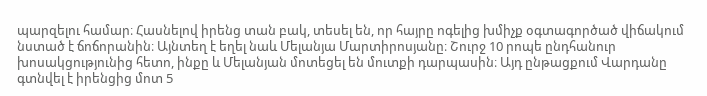պարզելու համար։ Հասնելով իրենց տան բակ, տեսել են, որ հայրը ոգելից խմիչք օգտագործած վիճակում նստած է ճոճորանին։ Այնտեղ է եղել նաև Մելանյա Մարտիրոսյանը։ Շուրջ 10 րոպե ընդհանուր խոսակցությունից հետո, ինքը և Մելանյան մոտեցել են մուտքի դարպասին։ Այդ ընթացքում Վարդանը գտնվել է իրենցից մոտ 5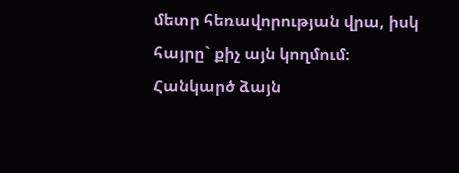մետր հեռավորության վրա, իսկ հայրը` քիչ այն կողմում։ Հանկարծ ձայն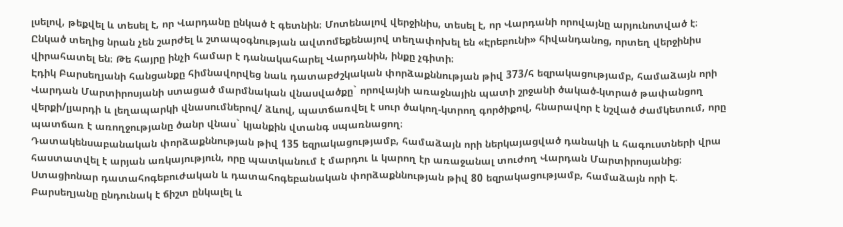լսելով, թեքվել և տեսել է, որ Վարդանը ընկած է գետնին։ Մոտենալով վերջինիս, տեսել է, որ Վարդանի որովայնը արյունոտված է։ Ընկած տեղից նրան չեն շարժել և շտապօգնության ավտոմեքենայով տեղափոխել են «Էրեբունի» հիվանդանոց, որտեղ վերջինիս վիրահատել են։ Թե հայրը ինչի համար է դանակահարել Վարդանին, ինքը չգիտի։
Էդիկ Բարսեղյանի հանցանքը հիմնավորվեց նաև դատաբժշկական փորձաքննության թիվ 373/հ եզրակացությամբ, համաձայն որի Վարդան Մարտիրոսյանի ստացած մարմնական վնասվածքը` որովայնի առաջնային պատի շրջանի ծակած-կտրած թափանցող վերքի/լյարդի և լեղապարկի վնասումներով/ ձևով, պատճառվել է սուր ծակող-կտրող գործիքով, հնարավոր է նշված ժամկետում, որը պատճառ է առողջությանը ծանր վնաս` կյանքին վտանգ սպառնացող։
Դատակենսաբանական փորձաքննության թիվ 135 եզրակացությամբ, համաձայն որի ներկայացված դանակի և հագուստների վրա հաստատվել է արյան առկայություն, որը պատկանում է մարդու և կարող էր առաջանալ տուժող Վարդան Մարտիրոսյանից։
Ստացիոնար դատահոգեբուժական և դատահոգեբանական փորձաքննության թիվ 80 եզրակացությամբ, համաձայն որի Է. Բարսեղյանը ընդունակ է ճիշտ ընկալել և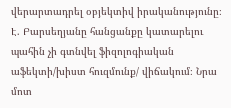վերարտադրել օբյեկտիվ իրականությունը։ Է. Բարսեղյանը հանցանքը կատարելու պահին չի գտնվել ֆիզոլոգիական աֆեկտի/խիստ հուզմունք/ վիճակում։ Նրա մոտ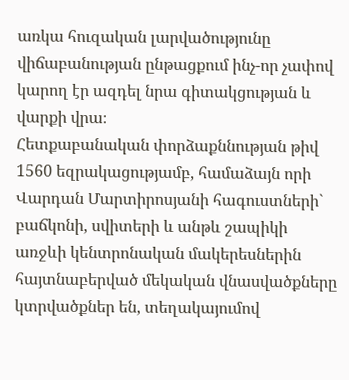առկա հուզական լարվածությունը վիճաբանության ընթացքում ինչ-որ չափով կարող էր ազդել նրա գիտակցության և վարքի վրա։
Հետքաբանական փորձաքննության թիվ 1560 եզրակացությամբ, համաձայն որի Վարդան Մարտիրոսյանի հագուստների` բաճկոնի, սվիտերի և անթև շապիկի առջևի կենտրոնական մակերեսներին հայտնաբերված մեկական վնասվածքները կտրվածքներ են, տեղակայումով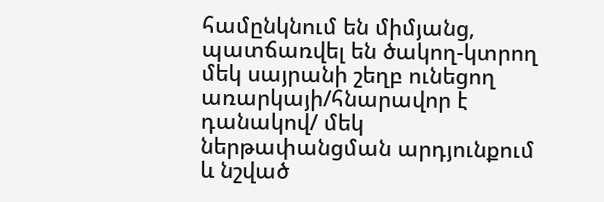համընկնում են միմյանց, պատճառվել են ծակող-կտրող մեկ սայրանի շեղբ ունեցող առարկայի/հնարավոր է դանակով/ մեկ ներթափանցման արդյունքում և նշված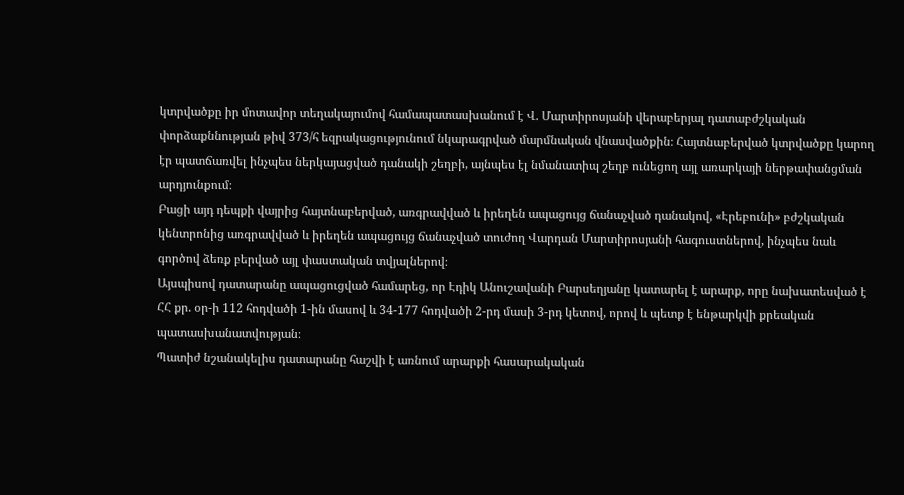կտրվածքը իր մոտավոր տեղակայումով համապատասխանում է Վ. Մարտիրոսյանի վերաբերյալ դատաբժշկական փորձաքննության թիվ 373/հ եզրակացությունում նկարագրված մարմնական վնասվածքին։ Հայտնաբերված կտրվածքը կարող էր պատճառվել ինչպես ներկայացված դանակի շեղբի, այնպես էլ նմանատիպ շեղբ ունեցող այլ առարկայի ներթափանցման արդյունքում։
Բացի այդ դեպքի վայրից հայտնաբերված, առգրավված և իրեղեն ապացույց ճանաչված դանակով, «Էրեբունի» բժշկական կենտրոնից առգրավված և իրեղեն ապացույց ճանաչված տուժող Վարդան Մարտիրոսյանի հագուստներով, ինչպես նաև գործով ձեռք բերված այլ փաստական տվյալներով։
Այսպիսով դատարանը ապացուցված համարեց, որ Էդիկ Անուշավանի Բարսեղյանը կատարել է արարք, որը նախատեսված է ՀՀ քր. օր-ի 112 հոդվածի 1-ին մասով և 34-177 հոդվածի 2-րդ մասի 3-րդ կետով, որով և պետք է ենթարկվի քրեական պատասխանատվության։
Պատիժ նշանակելիս դատարանը հաշվի է առնում արարքի հասարակական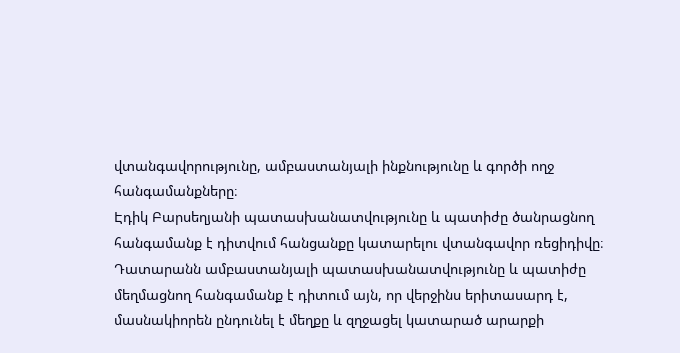վտանգավորությունը, ամբաստանյալի ինքնությունը և գործի ողջ հանգամանքները։
Էդիկ Բարսեղյանի պատասխանատվությունը և պատիժը ծանրացնող հանգամանք է դիտվում հանցանքը կատարելու վտանգավոր ռեցիդիվը։
Դատարանն ամբաստանյալի պատասխանատվությունը և պատիժը մեղմացնող հանգամանք է դիտում այն, որ վերջինս երիտասարդ է, մասնակիորեն ընդունել է մեղքը և զղջացել կատարած արարքի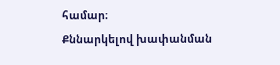համար։
Քննարկելով խափանման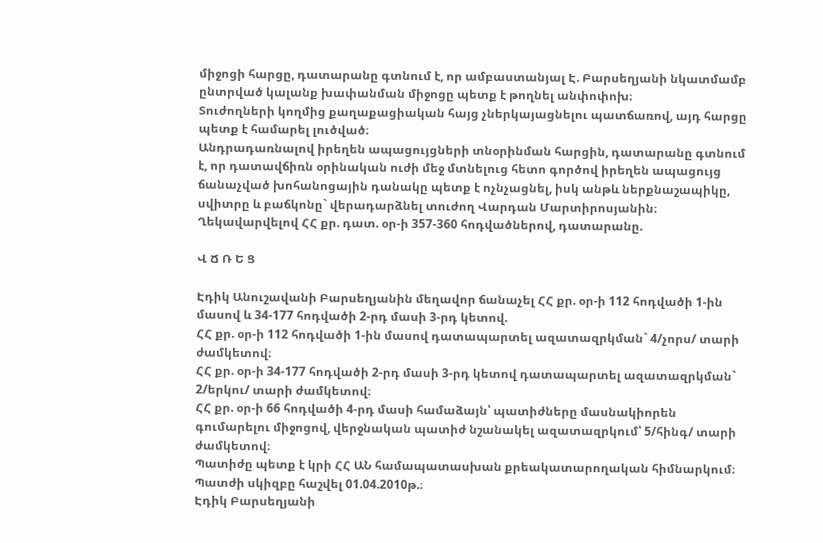միջոցի հարցը, դատարանը գտնում է, որ ամբաստանյալ Է. Բարսեղյանի նկատմամբ ընտրված կալանք խափանման միջոցը պետք է թողնել անփոփոխ։
Տուժողների կողմից քաղաքացիական հայց չներկայացնելու պատճառով, այդ հարցը պետք է համարել լուծված։
Անդրադառնալով իրեղեն ապացույցների տնօրինման հարցին, դատարանը գտնում է, որ դատավճիռն օրինական ուժի մեջ մտնելուց հետո գործով իրեղեն ապացույց ճանաչված խոհանոցային դանակը պետք է ոչնչացնել, իսկ անթև ներքնաշապիկը, սվիտրը և բաճկոնը` վերադարձնել տուժող Վարդան Մարտիրոսյանին։
Ղեկավարվելով ՀՀ քր. դատ. օր-ի 357-360 հոդվածներով, դատարանը.

Վ Ճ Ռ Ե Ց

Էդիկ Անուշավանի Բարսեղյանին մեղավոր ճանաչել ՀՀ քր. օր-ի 112 հոդվածի 1-ին մասով և 34-177 հոդվածի 2-րդ մասի 3-րդ կետով.
ՀՀ քր. օր-ի 112 հոդվածի 1-ին մասով դատապարտել ազատազրկման` 4/չորս/ տարի ժամկետով։
ՀՀ քր. օր-ի 34-177 հոդվածի 2-րդ մասի 3-րդ կետով դատապարտել ազատազրկման` 2/երկու/ տարի ժամկետով։
ՀՀ քր. օր-ի 66 հոդվածի 4-րդ մասի համաձայն՝ պատիժները մասնակիորեն գումարելու միջոցով, վերջնական պատիժ նշանակել ազատազրկում՝ 5/հինգ/ տարի ժամկետով։
Պատիժը պետք է կրի ՀՀ ԱՆ համապատասխան քրեակատարողական հիմնարկում։
Պատժի սկիզբը հաշվել 01.04.2010թ.։
Էդիկ Բարսեղյանի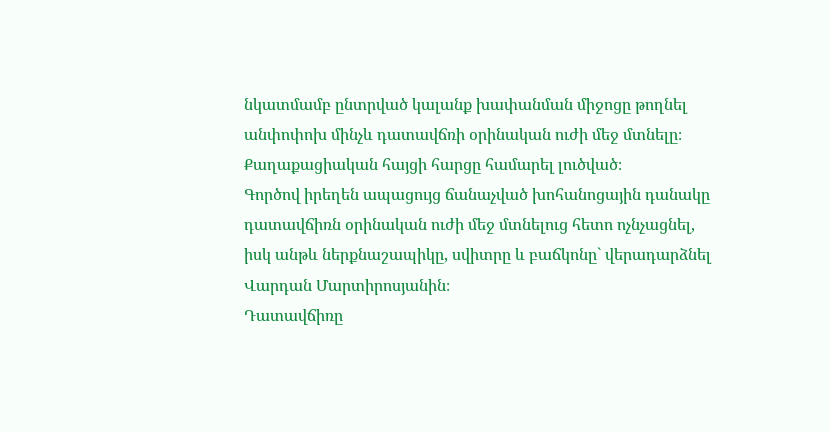նկատմամբ ընտրված կալանք խափանման միջոցը թողնել անփոփոխ մինչև դատավճռի օրինական ուժի մեջ մտնելը։
Քաղաքացիական հայցի հարցը համարել լուծված։
Գործով իրեղեն ապացույց ճանաչված խոհանոցային դանակը դատավճիռն օրինական ուժի մեջ մտնելուց հետո ոչնչացնել, իսկ անթև ներքնաշապիկը, սվիտրը և բաճկոնը` վերադարձնել Վարդան Մարտիրոսյանին։
Դատավճիռը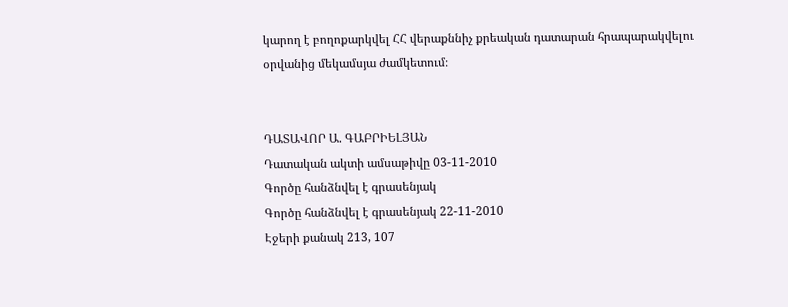կարող է բողոքարկվել ՀՀ վերաքննիչ քրեական դատարան հրապարակվելու օրվանից մեկամսյա ժամկետում։


ԴԱՏԱՎՈՐ Ա. ԳԱԲՐԻԵԼՅԱՆ
Դատական ակտի ամսաթիվը 03-11-2010
Գործը հանձնվել է գրասենյակ
Գործը հանձնվել է գրասենյակ 22-11-2010
Էջերի քանակ 213, 107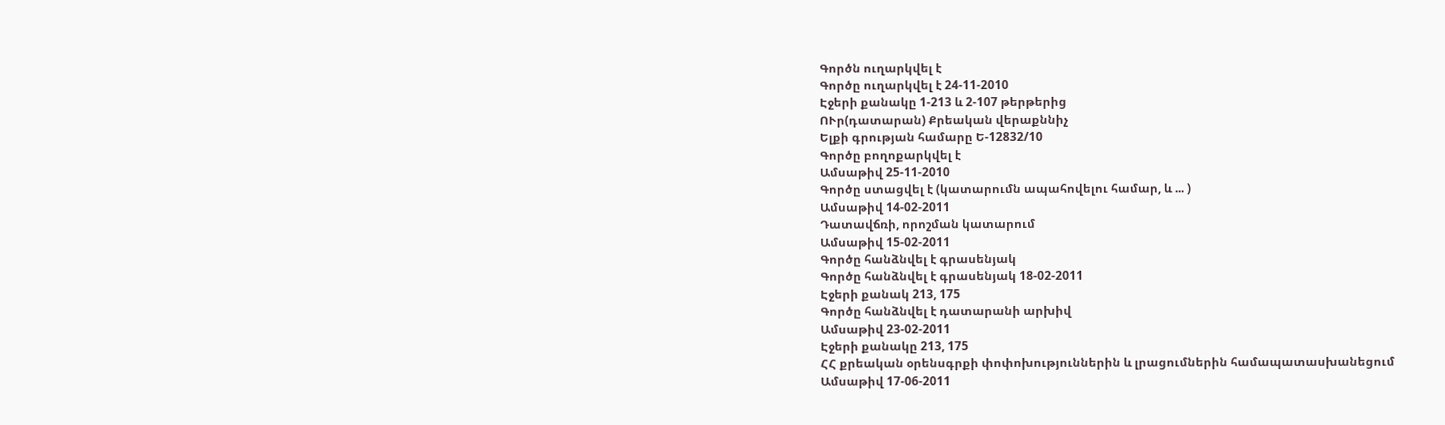Գործն ուղարկվել է
Գործը ուղարկվել է 24-11-2010
Էջերի քանակը 1-213 և 2-107 թերթերից
ՈՒր(դատարան) Քրեական վերաքննիչ
Ելքի գրության համարը Ե-12832/10
Գործը բողոքարկվել է
Ամսաթիվ 25-11-2010
Գործը ստացվել է (կատարումն ապահովելու համար, և ... )
Ամսաթիվ 14-02-2011
Դատավճռի, որոշման կատարում
Ամսաթիվ 15-02-2011
Գործը հանձնվել է գրասենյակ
Գործը հանձնվել է գրասենյակ 18-02-2011
Էջերի քանակ 213, 175
Գործը հանձնվել է դատարանի արխիվ
Ամսաթիվ 23-02-2011
Էջերի քանակը 213, 175
ՀՀ քրեական օրենսգրքի փոփոխություններին և լրացումներին համապատասխանեցում
Ամսաթիվ 17-06-2011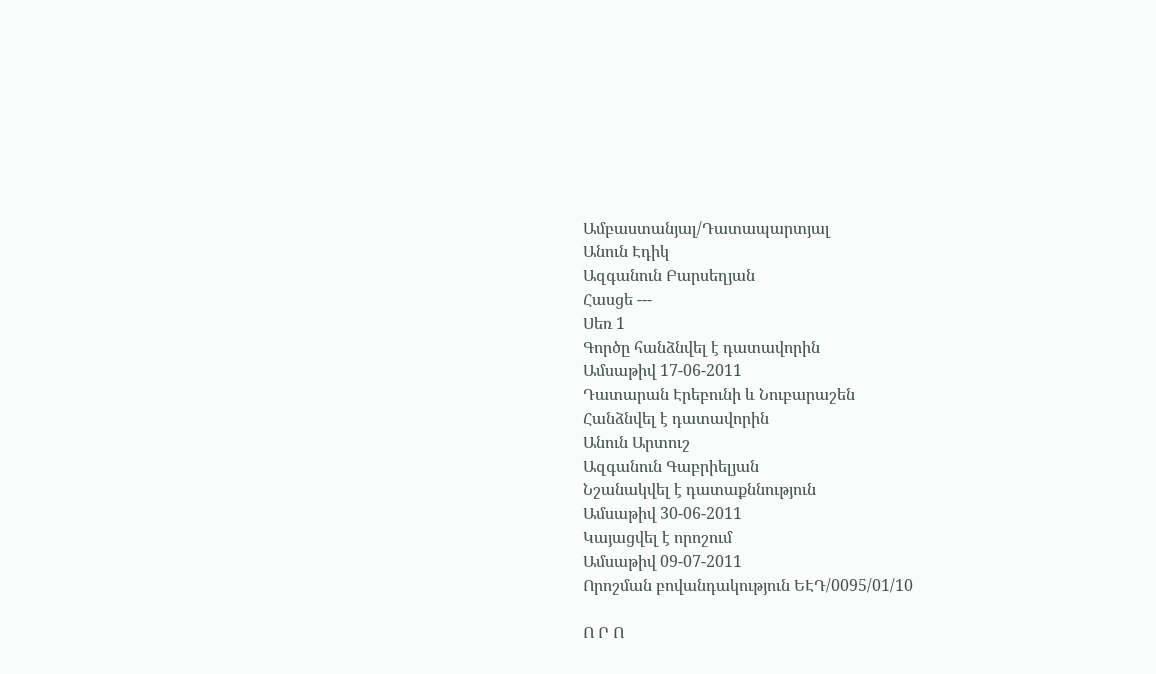Ամբաստանյալ/Դատապարտյալ
Անուն Էդիկ
Ազգանուն Բարսեղյան
Հասցե ---
Սեռ 1
Գործը հանձնվել է դատավորին
Ամսաթիվ 17-06-2011
Դատարան Էրեբունի և Նուբարաշեն
Հանձնվել է դատավորին
Անուն Արտուշ
Ազգանուն Գաբրիելյան
Նշանակվել է դատաքննություն
Ամսաթիվ 30-06-2011
Կայացվել է որոշում
Ամսաթիվ 09-07-2011
Որոշման բովանդակություն ԵԷԴ/0095/01/10

Ո Ր Ո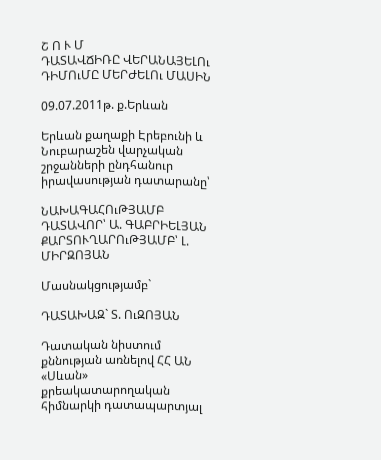Շ Ո Ւ Մ
ԴԱՏԱՎՃԻՌԸ ՎԵՐԱՆԱՅԵԼՈւ ԴԻՄՈւՄԸ ՄԵՐԺԵԼՈւ ՄԱՍԻՆ

09.07.2011թ. ք.Երևան

Երևան քաղաքի Էրեբունի և Նուբարաշեն վարչական շրջանների ընդհանուր իրավասության դատարանը՝

ՆԱԽԱԳԱՀՈւԹՅԱՄԲ ԴԱՏԱՎՈՐ՝ Ա. ԳԱԲՐԻԵԼՅԱՆ
ՔԱՐՏՈՒՂԱՐՈւԹՅԱՄԲ՝ Լ. ՄԻՐԶՈՅԱՆ

Մասնակցությամբ`

ԴԱՏԱԽԱԶ` Տ. ՈւԶՈՅԱՆ

Դատական նիստում քննության առնելով ՀՀ ԱՆ «Սևան» քրեակատարողական հիմնարկի դատապարտյալ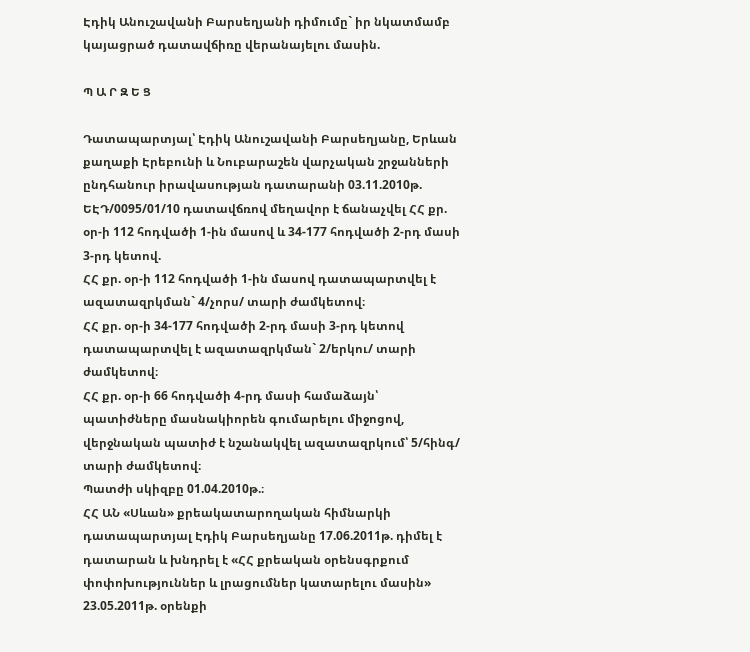Էդիկ Անուշավանի Բարսեղյանի դիմումը` իր նկատմամբ կայացրած դատավճիռը վերանայելու մասին.

Պ Ա Ր Զ Ե Ց

Դատապարտյալ՝ Էդիկ Անուշավանի Բարսեղյանը, Երևան քաղաքի Էրեբունի և Նուբարաշեն վարչական շրջանների ընդհանուր իրավասության դատարանի 03.11.2010թ. ԵԷԴ/0095/01/10 դատավճռով մեղավոր է ճանաչվել ՀՀ քր. օր-ի 112 հոդվածի 1-ին մասով և 34-177 հոդվածի 2-րդ մասի 3-րդ կետով.
ՀՀ քր. օր-ի 112 հոդվածի 1-ին մասով դատապարտվել է ազատազրկման` 4/չորս/ տարի ժամկետով։
ՀՀ քր. օր-ի 34-177 հոդվածի 2-րդ մասի 3-րդ կետով դատապարտվել է ազատազրկման` 2/երկու/ տարի ժամկետով։
ՀՀ քր. օր-ի 66 հոդվածի 4-րդ մասի համաձայն՝ պատիժները մասնակիորեն գումարելու միջոցով, վերջնական պատիժ է նշանակվել ազատազրկում՝ 5/հինգ/ տարի ժամկետով։
Պատժի սկիզբը 01.04.2010թ.։
ՀՀ ԱՆ «Սևան» քրեակատարողական հիմնարկի դատապարտյալ Էդիկ Բարսեղյանը 17.06.2011թ. դիմել է դատարան և խնդրել է «ՀՀ քրեական օրենսգրքում փոփոխություններ և լրացումներ կատարելու մասին» 23.05.2011թ. օրենքի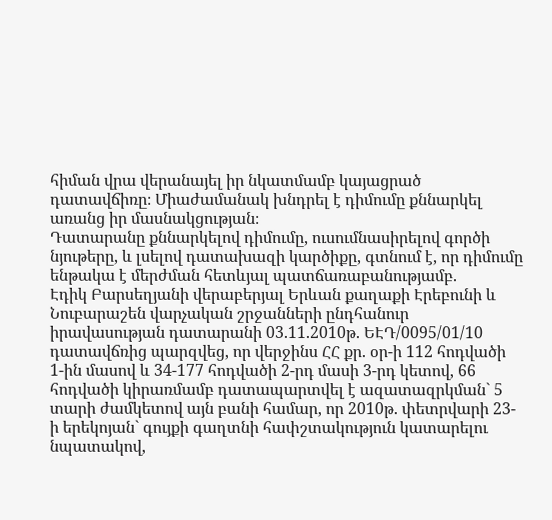հիման վրա վերանայել իր նկատմամբ կայացրած դատավճիռը։ Միաժամանակ խնդրել է դիմումը քննարկել առանց իր մասնակցության։
Դատարանը քննարկելով դիմումը, ուսումնասիրելով գործի նյութերը, և լսելով դատախազի կարծիքը, գտնում է, որ դիմումը ենթակա է մերժման հետևյալ պատճառաբանությամբ.
Էդիկ Բարսեղյանի վերաբերյալ Երևան քաղաքի Էրեբունի և Նուբարաշեն վարչական շրջանների ընդհանուր իրավասության դատարանի 03.11.2010թ. ԵԷԴ/0095/01/10 դատավճռից պարզվեց, որ վերջինս ՀՀ քր. օր-ի 112 հոդվածի 1-ին մասով և 34-177 հոդվածի 2-րդ մասի 3-րդ կետով, 66 հոդվածի կիրառմամբ դատապարտվել է ազատազրկման` 5 տարի ժամկետով այն բանի համար, որ 2010թ. փետրվարի 23-ի երեկոյան` գույքի գաղտնի հափշտակություն կատարելու նպատակով,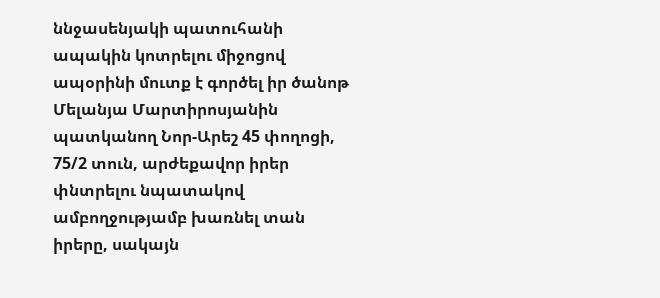ննջասենյակի պատուհանի ապակին կոտրելու միջոցով ապօրինի մուտք է գործել իր ծանոթ Մելանյա Մարտիրոսյանին պատկանող Նոր-Արեշ 45 փողոցի, 75/2 տուն, արժեքավոր իրեր փնտրելու նպատակով ամբողջությամբ խառնել տան իրերը, սակայն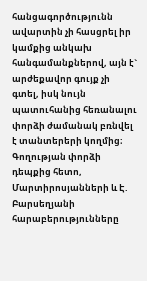հանցագործությունն ավարտին չի հասցրել իր կամքից անկախ հանգամանքներով, այն է` արժեքավոր գույք չի գտել, իսկ նույն պատուհանից հեռանալու փորձի ժամանակ բռնվել է տանտերերի կողմից։
Գողության փորձի դեպքից հետո, Մարտիրոսյանների և Է. Բարսեղյանի հարաբերությունները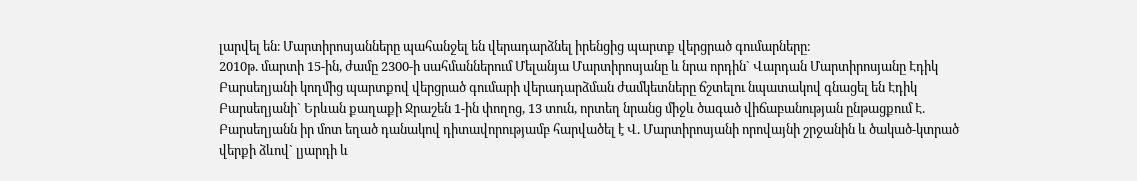լարվել են։ Մարտիրոսյանները պահանջել են վերադարձնել իրենցից պարտք վերցրած գումարները։
2010թ. մարտի 15-ին, ժամը 2300-ի սահմաններում Մելանյա Մարտիրոսյանը և նրա որդին` Վարդան Մարտիրոսյանը Էդիկ Բարսեղյանի կողմից պարտքով վերցրած գումարի վերադարձման ժամկետները ճշտելու նպատակով գնացել են Էդիկ Բարսեղյանի` Երևան քաղաքի Ջրաշեն 1-ին փողոց, 13 տուն, որտեղ նրանց միջև ծագած վիճաբանության ընթացքում Է. Բարսեղյանն իր մոտ եղած դանակով դիտավորությամբ հարվածել է Վ. Մարտիրոսյանի որովայնի շրջանին և ծակած-կտրած վերքի ձևով` լյարդի և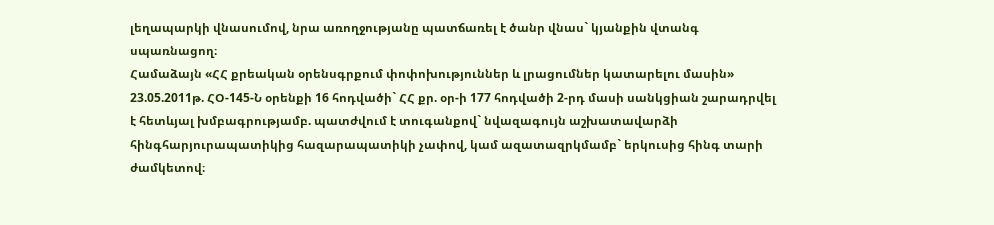լեղապարկի վնասումով, նրա առողջությանը պատճառել է ծանր վնաս` կյանքին վտանգ սպառնացող։
Համաձայն «ՀՀ քրեական օրենսգրքում փոփոխություններ և լրացումներ կատարելու մասին» 23.05.2011թ. ՀՕ-145-Ն օրենքի 16 հոդվածի` ՀՀ քր. օր-ի 177 հոդվածի 2-րդ մասի սանկցիան շարադրվել է հետևյալ խմբագրությամբ. պատժվում է տուգանքով` նվազագույն աշխատավարձի հինգհարյուրապատիկից հազարապատիկի չափով, կամ ազատազրկմամբ` երկուսից հինգ տարի ժամկետով։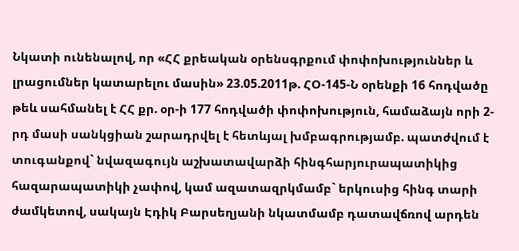Նկատի ունենալով, որ «ՀՀ քրեական օրենսգրքում փոփոխություններ և լրացումներ կատարելու մասին» 23.05.2011թ. ՀՕ-145-Ն օրենքի 16 հոդվածը թեև սահմանել է ՀՀ քր. օր-ի 177 հոդվածի փոփոխություն, համաձայն որի 2-րդ մասի սանկցիան շարադրվել է հետևյալ խմբագրությամբ. պատժվում է տուգանքով` նվազագույն աշխատավարձի հինգհարյուրապատիկից հազարապատիկի չափով, կամ ազատազրկմամբ` երկուսից հինգ տարի ժամկետով, սակայն Էդիկ Բարսեղյանի նկատմամբ դատավճռով արդեն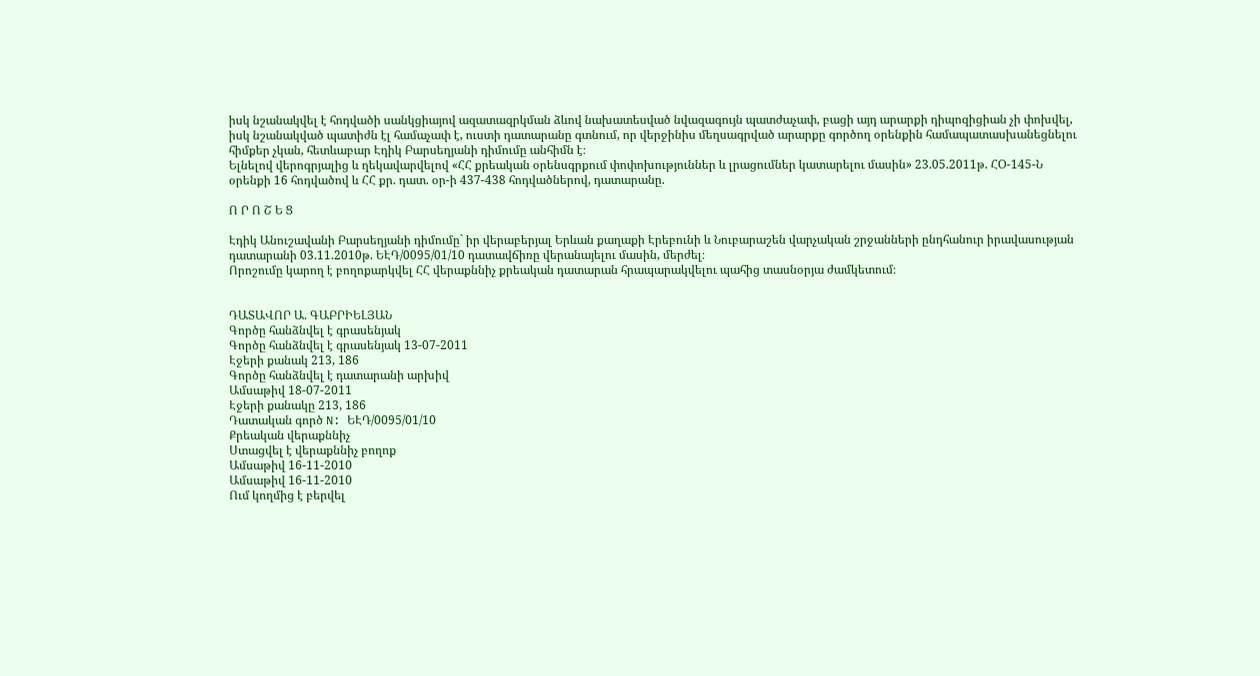իսկ նշանակվել է հոդվածի սանկցիայով ազատազրկման ձևով նախատեսված նվազագույն պատժաչափ, բացի այդ արարքի դիպոզիցիան չի փոխվել, իսկ նշանակված պատիժն էլ համաչափ է, ուստի դատարանը գտնում, որ վերջինիս մեղսագրված արարքը գործող օրենքին համապատասխանեցնելու հիմքեր չկան, հետևաբար Էդիկ Բարսեղյանի դիմումը անհիմն է։
Ելնելով վերոգրյալից և ղեկավարվելով «ՀՀ քրեական օրենսգրքում փոփոխություններ և լրացումներ կատարելու մասին» 23.05.2011թ. ՀՕ-145-Ն օրենքի 16 հոդվածով և ՀՀ քր. դատ. օր-ի 437-438 հոդվածներով, դատարանը.

Ո Ր Ո Շ Ե Ց

Էդիկ Անուշավանի Բարսեղյանի դիմումը` իր վերաբերյալ Երևան քաղաքի Էրեբունի և Նուբարաշեն վարչական շրջանների ընդհանուր իրավասության դատարանի 03.11.2010թ. ԵԷԴ/0095/01/10 դատավճիռը վերանայելու մասին, մերժել։
Որոշումը կարող է բողոքարկվել ՀՀ վերաքննիչ քրեական դատարան հրապարակվելու պահից տասնօրյա ժամկետում։


ԴԱՏԱՎՈՐ Ա. ԳԱԲՐԻԵԼՅԱՆ
Գործը հանձնվել է գրասենյակ
Գործը հանձնվել է գրասենյակ 13-07-2011
Էջերի քանակ 213, 186
Գործը հանձնվել է դատարանի արխիվ
Ամսաթիվ 18-07-2011
Էջերի քանակը 213, 186
Դատական գործ N: ԵԷԴ/0095/01/10
Քրեական վերաքննիչ
Ստացվել է վերաքննիչ բողոք
Ամսաթիվ 16-11-2010
Ամսաթիվ 16-11-2010
Ում կողմից է բերվել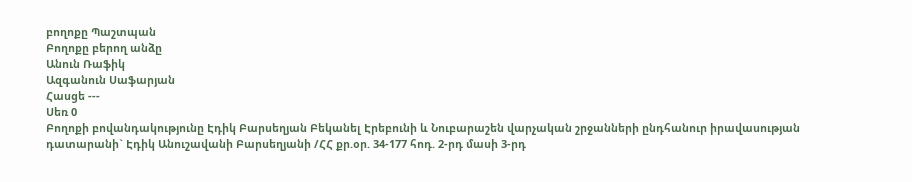բողոքը Պաշտպան
Բողոքը բերող անձը
Անուն Ռաֆիկ
Ազգանուն Սաֆարյան
Հասցե ---
Սեռ 0
Բողոքի բովանդակությունը Էդիկ Բարսեղյան Բեկանել Էրեբունի և Նուբարաշեն վարչական շրջանների ընդհանուր իրավասության դատարանի` Էդիկ Անուշավանի Բարսեղյանի /ՀՀ քր.օր. 34-177 հոդ. 2-րդ մասի 3-րդ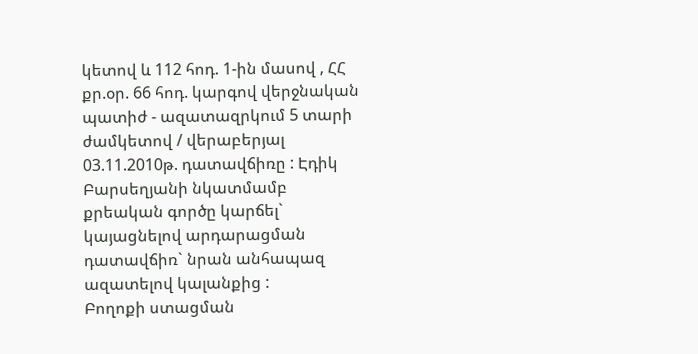կետով և 112 հոդ. 1-ին մասով , ՀՀ քր.օր. 66 հոդ. կարգով վերջնական պատիժ - ազատազրկում 5 տարի ժամկետով / վերաբերյալ 03.11.2010թ. դատավճիռը : Էդիկ Բարսեղյանի նկատմամբ քրեական գործը կարճել` կայացնելով արդարացման դատավճիռ` նրան անհապազ ազատելով կալանքից :
Բողոքի ստացման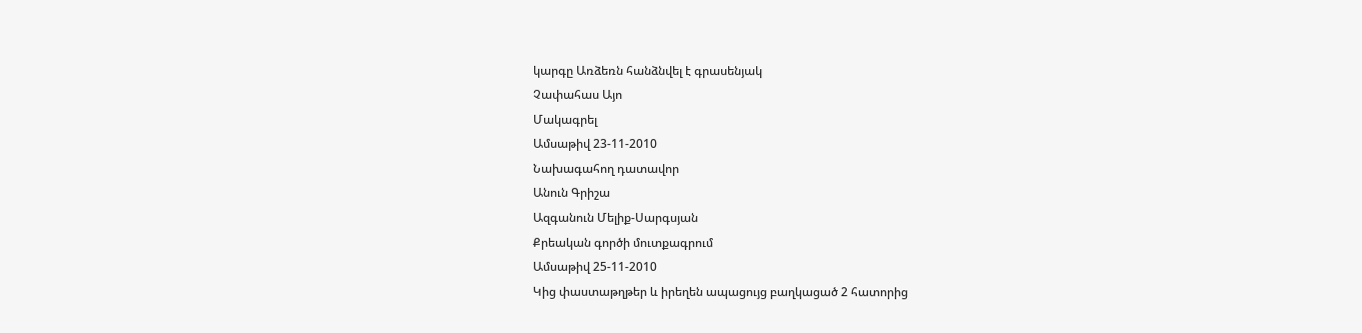կարգը Առձեռն հանձնվել է գրասենյակ
Չափահաս Այո
Մակագրել
Ամսաթիվ 23-11-2010
Նախագահող դատավոր
Անուն Գրիշա
Ազգանուն Մելիք-Սարգսյան
Քրեական գործի մուտքագրում
Ամսաթիվ 25-11-2010
Կից փաստաթղթեր և իրեղեն ապացույց բաղկացած 2 հատորից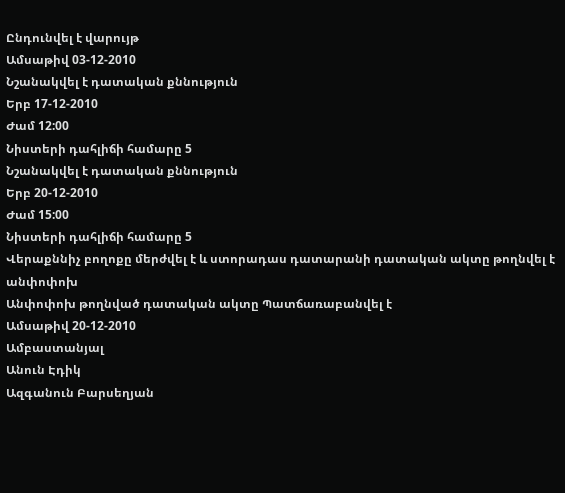Ընդունվել է վարույթ
Ամսաթիվ 03-12-2010
Նշանակվել է դատական քննություն
Երբ 17-12-2010
Ժամ 12:00
Նիստերի դահլիճի համարը 5
Նշանակվել է դատական քննություն
Երբ 20-12-2010
Ժամ 15:00
Նիստերի դահլիճի համարը 5
Վերաքննիչ բողոքը մերժվել է և ստորադաս դատարանի դատական ակտը թողնվել է անփոփոխ
Անփոփոխ թողնված դատական ակտը Պատճառաբանվել է
Ամսաթիվ 20-12-2010
Ամբաստանյալ
Անուն Էդիկ
Ազգանուն Բարսեղյան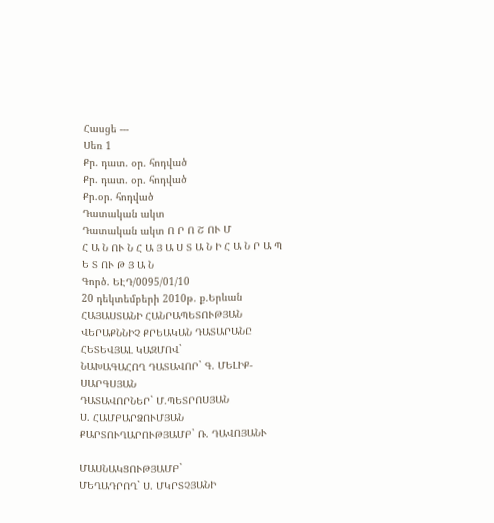Հասցե ---
Սեռ 1
Քր. դատ. օր. հոդված
Քր. դատ. օր. հոդված
Քր.օր. հոդված
Դատական ակտ
Դատական ակտ Ո Ր Ո Շ ՈՒ Մ
Հ Ա Ն ՈՒ Ն Հ Ա Յ Ա Ս Տ Ա Ն Ի Հ Ա Ն Ր Ա Պ Ե Տ ՈՒ Թ Յ Ա Ն
Գործ. ԵԷԴ/0095/01/10
20 դեկտեմբերի 2010թ. ք.Երևան
ՀԱՅԱՍՏԱՆԻ ՀԱՆՐԱՊԵՏՈՒԹՅԱՆ
ՎԵՐԱՔՆՆԻՉ ՔՐԵԱԿԱՆ ԴԱՏԱՐԱՆԸ ՀԵՏԵՎՅԱԼ ԿԱԶՄՈՎ`
ՆԱԽԱԳԱՀՈՂ ԴԱՏԱՎՈՐ` Գ. ՄԵԼԻՔ-ՍԱՐԳՍՅԱՆ
ԴԱՏԱՎՈՐՆԵՐ` Մ.ՊԵՏՐՈՍՅԱՆ
Ս. ՀԱՄԲԱՐՁՈՒՄՅԱՆ
ՔԱՐՏՈՒՂԱՐՈՒԹՅԱՄԲ` Ռ. ԴԱՎՈՅԱՆՒ

ՄԱՍՆԱԿՑՈՒԹՅԱՄԲ`
ՄԵՂԱԴՐՈՂ` Ս. ՄԿՐՏՉՅԱՆԻ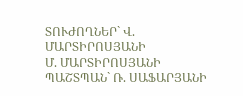ՏՈՒԺՈՂՆԵՐ` Վ. ՄԱՐՏԻՐՈՍՅԱՆԻ
Մ. ՄԱՐՏԻՐՈՍՅԱՆԻ
ՊԱՇՏՊԱՆ` Ռ. ՍԱՖԱՐՅԱՆԻ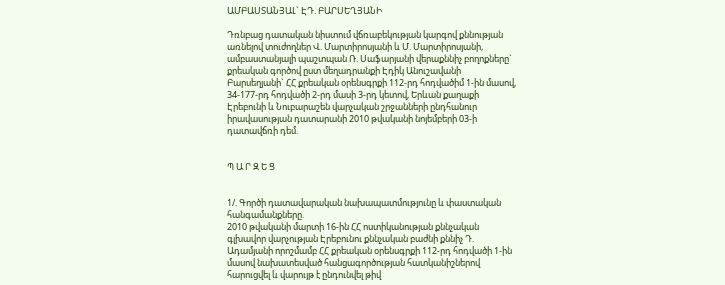ԱՄԲԱՍՏԱՆՅԱԼ` ԷԴ. ԲԱՐՍԵՂՅԱՆԻ

Դռնբաց դատական նիստում վճռաբեկության կարգով քննության առնելով տուժողներ Վ. Մարտիրոսյանի և Մ. Մարտիրոսյանի, ամբաստանյալի պաշտպան Ռ. Սաֆարյանի վերաքննիչ բողոքները` քրեական գործով ըստ մեղադրանքի Էդիկ Անուշավանի Բարսեղյանի` ՀՀ քրեական օրենսգրքի 112-րդ հոդվածիմ 1-ին մասով, 34-177-րդ հոդվածի 2-րդ մասի 3-րդ կետով, Երևան քաղաքի Էրեբունի և Նուբարաշեն վարչական շրջանների ընդհանուր իրավասության դատարանի 2010 թվականի նոյեմբերի 03-ի դատավճռի դեմ.


Պ Ա Ր Զ Ե Ց


1/. Գործի դատավարական նախապատմությունը և փաստական հանգամանքները.
2010 թվականի մարտի 16-ին ՀՀ ոստիկանության քննչական գլխավոր վարչության Էրեբունու քննչական բաժնի քննիչ Դ. Ադամյանի որոշմամբ ՀՀ քրեական օրենսգրքի 112-րդ հոդվածի 1-ին մասով նախատեսված հանցագործության հատկանիշներով հարուցվել և վարույթ է ընդունվել թիվ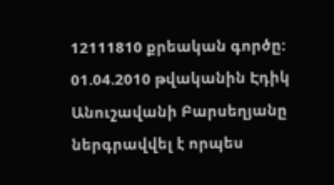12111810 քրեական գործը:
01.04.2010 թվականին Էդիկ Անուշավանի Բարսեղյանը ներգրավվել է որպես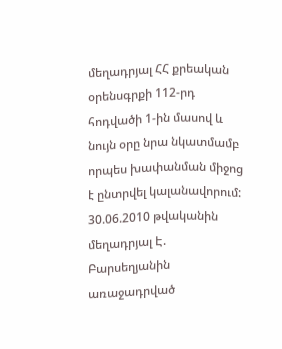մեղադրյալ ՀՀ քրեական օրենսգրքի 112-րդ հոդվածի 1-ին մասով և նույն օրը նրա նկատմամբ որպես խափանման միջոց է ընտրվել կալանավորում:
30.06.2010 թվականին մեղադրյալ Է. Բարսեղյանին առաջադրված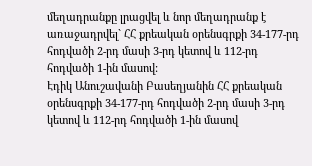մեղադրանքը լրացվել և նոր մեղադրանք է առաջադրվել` ՀՀ քրեական օրենսգրքի 34-177-րդ հոդվածի 2-րդ մասի 3-րդ կետով և 112-րդ հոդվածի 1-ին մասով:
Էդիկ Անուշավանի Բասեղյանին ՀՀ քրեական օրենսգրքի 34-177-րդ հոդվածի 2-րդ մասի 3-րդ կետով և 112-րդ հոդվածի 1-ին մասով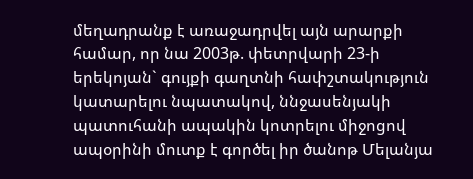մեղադրանք է առաջադրվել այն արարքի համար, որ նա 2003թ. փետրվարի 23-ի երեկոյան` գույքի գաղտնի հափշտակություն կատարելու նպատակով, ննջասենյակի պատուհանի ապակին կոտրելու միջոցով ապօրինի մուտք է գործել իր ծանոթ Մելանյա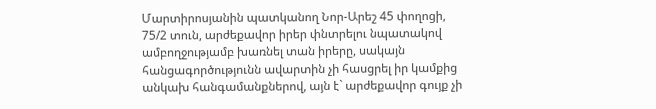Մարտիրոսյանին պատկանող Նոր-Արեշ 45 փողոցի, 75/2 տուն, արժեքավոր իրեր փնտրելու նպատակով ամբողջությամբ խառնել տան իրերը, սակայն հանցագործությունն ավարտին չի հասցրել իր կամքից անկախ հանգամանքներով, այն է` արժեքավոր գույք չի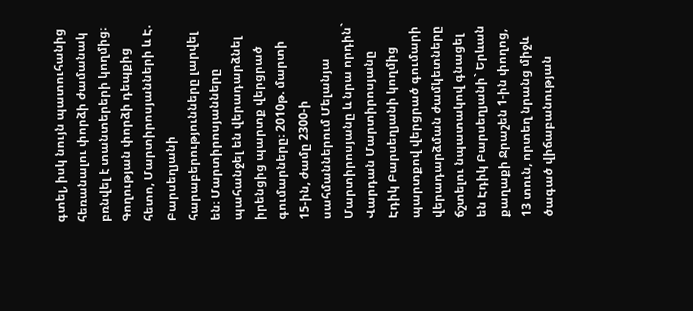գտել, իսկ նույն պատուհանից հեռանալու փորձի ժամանակ բռնվել է տանտերերի կողմից։
Գողության փորձի դեպքից հետո, Մարտիրոսյանների և Է. Բարսեղյանի հարաբերությունները լարվել են։ Մարտիրոսյանները պահանջել են վերադարձնել իրենցից պարտք վերցրած գումարները։ 2010թ. մարտի 15-ին, ժամը 2300-ի սահմաններում Մելանյա Մարտիրոսյանը և նրա որդին` Վարդան Մարտիրոսյանը Էդիկ Բարսեղյանի կողմից պարտքով վերցրած գումարի վերադարձման ժամկետները ճշտելու նպատակով գնացել են Էդիկ Բարսեղյանի` Երևան քաղաքի Ջրաշեն 1-ին փողոց, 13 տուն, որտեղ նրանց միջև ծագած վիճաբանության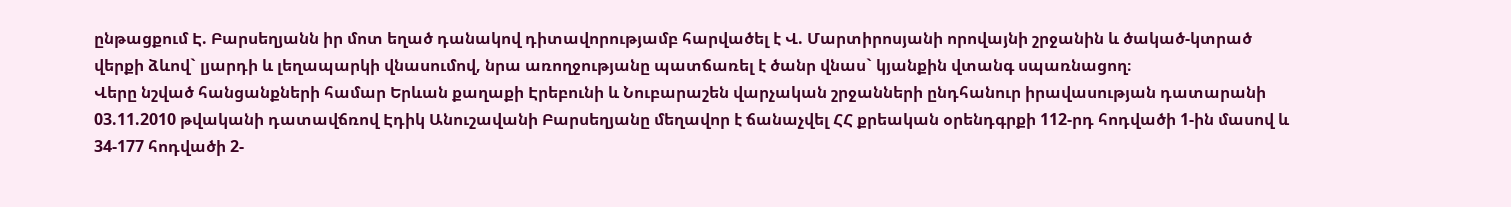ընթացքում Է. Բարսեղյանն իր մոտ եղած դանակով դիտավորությամբ հարվածել է Վ. Մարտիրոսյանի որովայնի շրջանին և ծակած-կտրած վերքի ձևով` լյարդի և լեղապարկի վնասումով, նրա առողջությանը պատճառել է ծանր վնաս` կյանքին վտանգ սպառնացող։
Վերը նշված հանցանքների համար Երևան քաղաքի Էրեբունի և Նուբարաշեն վարչական շրջանների ընդհանուր իրավասության դատարանի 03.11.2010 թվականի դատավճռով Էդիկ Անուշավանի Բարսեղյանը մեղավոր է ճանաչվել ՀՀ քրեական օրենդգրքի 112-րդ հոդվածի 1-ին մասով և 34-177 հոդվածի 2-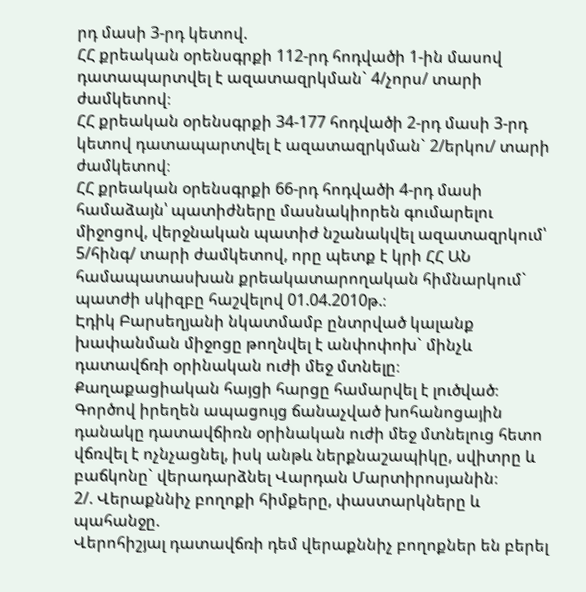րդ մասի 3-րդ կետով.
ՀՀ քրեական օրենսգրքի 112-րդ հոդվածի 1-ին մասով դատապարտվել է ազատազրկման` 4/չորս/ տարի ժամկետով։
ՀՀ քրեական օրենսգրքի 34-177 հոդվածի 2-րդ մասի 3-րդ կետով դատապարտվել է ազատազրկման` 2/երկու/ տարի ժամկետով։
ՀՀ քրեական օրենսգրքի 66-րդ հոդվածի 4-րդ մասի համաձայն՝ պատիժները մասնակիորեն գումարելու միջոցով, վերջնական պատիժ նշանակվել ազատազրկում՝ 5/հինգ/ տարի ժամկետով, որը պետք է կրի ՀՀ ԱՆ համապատասխան քրեակատարողական հիմնարկում` պատժի սկիզբը հաշվելով 01.04.2010թ.։
Էդիկ Բարսեղյանի նկատմամբ ընտրված կալանք խափանման միջոցը թողնվել է անփոփոխ` մինչև դատավճռի օրինական ուժի մեջ մտնելը։
Քաղաքացիական հայցի հարցը համարվել է լուծված։
Գործով իրեղեն ապացույց ճանաչված խոհանոցային դանակը դատավճիռն օրինական ուժի մեջ մտնելուց հետո վճռվել է ոչնչացնել, իսկ անթև ներքնաշապիկը, սվիտրը և բաճկոնը` վերադարձնել Վարդան Մարտիրոսյանին։
2/. Վերաքննիչ բողոքի հիմքերը, փաստարկները և պահանջը.
Վերոհիշյալ դատավճռի դեմ վերաքննիչ բողոքներ են բերել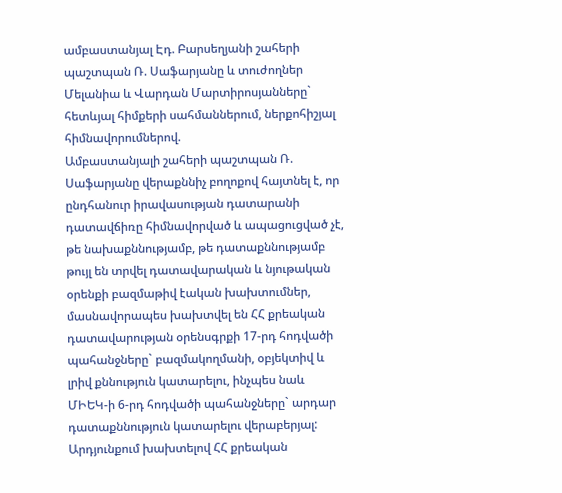ամբաստանյալ Էդ. Բարսեղյանի շահերի պաշտպան Ռ. Սաֆարյանը և տուժողներ Մելանիա և Վարդան Մարտիրոսյանները` հետևյալ հիմքերի սահմաններում, ներքոհիշյալ հիմնավորումներով.
Ամբաստանյալի շահերի պաշտպան Ռ. Սաֆարյանը վերաքննիչ բողոքով հայտնել է, որ ընդհանուր իրավասության դատարանի դատավճիռը հիմնավորված և ապացուցված չէ, թե նախաքննությամբ, թե դատաքննությամբ թույլ են տրվել դատավարական և նյութական օրենքի բազմաթիվ էական խախտումներ, մասնավորապես խախտվել են ՀՀ քրեական դատավարության օրենսգրքի 17-րդ հոդվածի պահանջները` բազմակողմանի, օբյեկտիվ և լրիվ քննություն կատարելու, ինչպես նաև ՄԻԵԿ-ի 6-րդ հոդվածի պահանջները` արդար դատաքննություն կատարելու վերաբերյալ: Արդյունքում խախտելով ՀՀ քրեական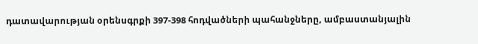դատավարության օրենսգրքի 397-398 հոդվածների պահանջները, ամբաստանյալին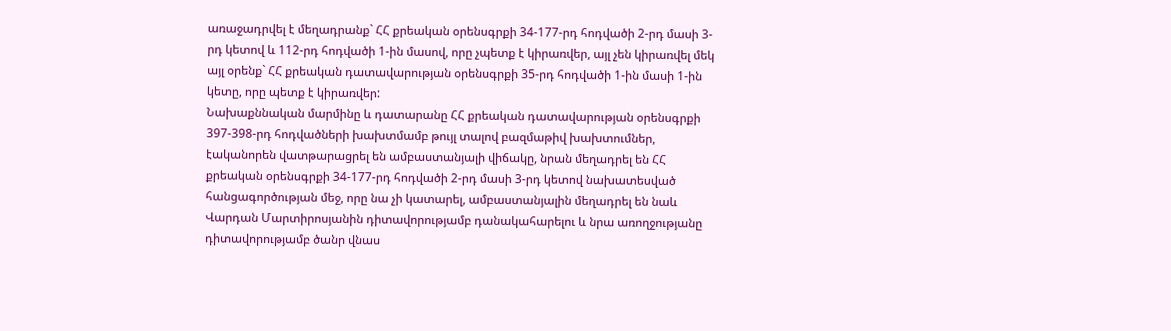առաջադրվել է մեղադրանք` ՀՀ քրեական օրենսգրքի 34-177-րդ հոդվածի 2-րդ մասի 3-րդ կետով և 112-րդ հոդվածի 1-ին մասով, որը չպետք է կիրառվեր, այլ չեն կիրառվել մեկ այլ օրենք` ՀՀ քրեական դատավարության օրենսգրքի 35-րդ հոդվածի 1-ին մասի 1-ին կետը, որը պետք է կիրառվեր:
Նախաքննական մարմինը և դատարանը ՀՀ քրեական դատավարության օրենսգրքի 397-398-րդ հոդվածների խախտմամբ թույլ տալով բազմաթիվ խախտումներ, էականորեն վատթարացրել են ամբաստանյալի վիճակը, նրան մեղադրել են ՀՀ քրեական օրենսգրքի 34-177-րդ հոդվածի 2-րդ մասի 3-րդ կետով նախատեսված հանցագործության մեջ, որը նա չի կատարել, ամբաստանյալին մեղադրել են նաև Վարդան Մարտիրոսյանին դիտավորությամբ դանակահարելու և նրա առողջությանը դիտավորությամբ ծանր վնաս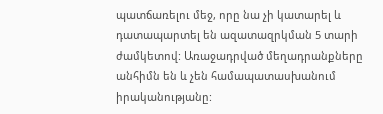պատճառելու մեջ, որը նա չի կատարել և դատապարտել են ազատազրկման 5 տարի ժամկետով: Առաջադրված մեղադրանքները անհիմն են և չեն համապատասխանում իրականությանը: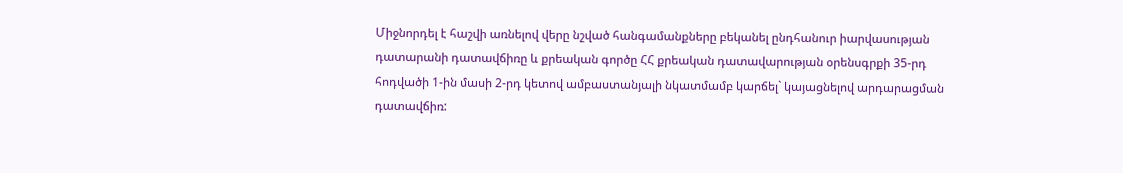Միջնորդել է հաշվի առնելով վերը նշված հանգամանքները բեկանել ընդհանուր իարվասության դատարանի դատավճիռը և քրեական գործը ՀՀ քրեական դատավարության օրենսգրքի 35-րդ հոդվածի 1-ին մասի 2-րդ կետով ամբաստանյալի նկատմամբ կարճել` կայացնելով արդարացման դատավճիռ: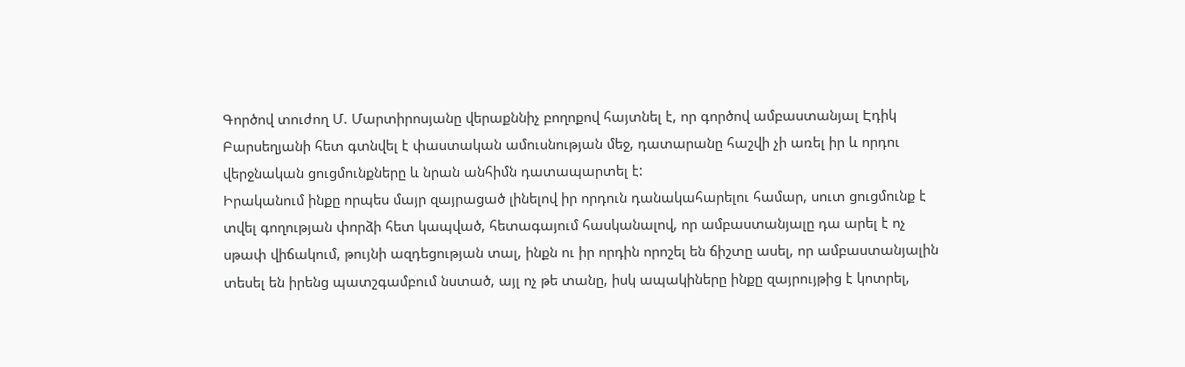Գործով տուժող Մ. Մարտիրոսյանը վերաքննիչ բողոքով հայտնել է, որ գործով ամբաստանյալ Էդիկ Բարսեղյանի հետ գտնվել է փաստական ամուսնության մեջ, դատարանը հաշվի չի առել իր և որդու վերջնական ցուցմունքները և նրան անհիմն դատապարտել է:
Իրականում ինքը որպես մայր զայրացած լինելով իր որդուն դանակահարելու համար, սուտ ցուցմունք է տվել գողության փորձի հետ կապված, հետագայում հասկանալով, որ ամբաստանյալը դա արել է ոչ սթափ վիճակում, թույնի ազդեցության տալ, ինքն ու իր որդին որոշել են ճիշտը ասել, որ ամբաստանյալին տեսել են իրենց պատշգամբում նստած, այլ ոչ թե տանը, իսկ ապակիները ինքը զայրույթից է կոտրել,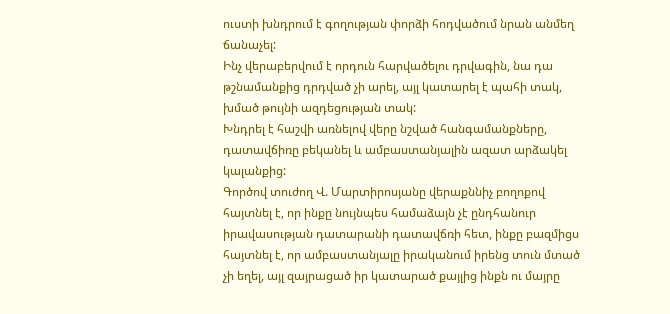ուստի խնդրում է գողության փորձի հոդվածում նրան անմեղ ճանաչել:
Ինչ վերաբերվում է որդուն հարվածելու դրվագին, նա դա թշնամանքից դրդված չի արել, այլ կատարել է պահի տակ, խմած թույնի ազդեցության տակ:
Խնդրել է հաշվի առնելով վերը նշված հանգամանքները, դատավճիռը բեկանել և ամբաստանյալին ազատ արձակել կալանքից:
Գործով տուժող Վ. Մարտիրոսյանը վերաքննիչ բողոքով հայտնել է, որ ինքը նույնպես համաձայն չէ ընդհանուր իրավասության դատարանի դատավճռի հետ, ինքը բազմիցս հայտնել է, որ ամբաստանյալը իրականում իրենց տուն մտած չի եղել, այլ զայրացած իր կատարած քայլից ինքն ու մայրը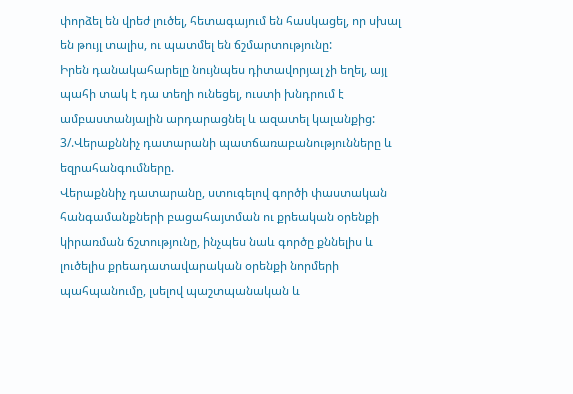փորձել են վրեժ լուծել, հետագայում են հասկացել, որ սխալ են թույլ տալիս, ու պատմել են ճշմարտությունը:
Իրեն դանակահարելը նույնպես դիտավորյալ չի եղել, այլ պահի տակ է դա տեղի ունեցել, ուստի խնդրում է ամբաստանյալին արդարացնել և ազատել կալանքից:
3/.Վերաքննիչ դատարանի պատճառաբանությունները և եզրահանգումները.
Վերաքննիչ դատարանը, ստուգելով գործի փաստական հանգամանքների բացահայտման ու քրեական օրենքի կիրառման ճշտությունը, ինչպես նաև գործը քննելիս և լուծելիս քրեադատավարական օրենքի նորմերի պահպանումը, լսելով պաշտպանական և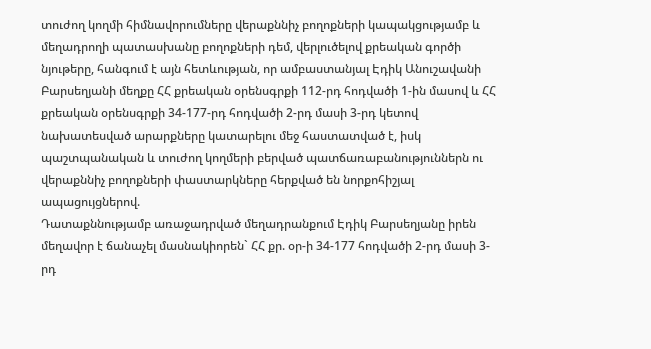տուժող կողմի հիմնավորումները վերաքննիչ բողոքների կապակցությամբ և մեղադրողի պատասխանը բողոքների դեմ, վերլուծելով քրեական գործի նյութերը, հանգում է այն հետևության, որ ամբաստանյալ Էդիկ Անուշավանի Բարսեղյանի մեղքը ՀՀ քրեական օրենսգրքի 112-րդ հոդվածի 1-ին մասով և ՀՀ քրեական օրենսգրքի 34-177-րդ հոդվածի 2-րդ մասի 3-րդ կետով նախատեսված արարքները կատարելու մեջ հաստատված է, իսկ պաշտպանական և տուժող կողմերի բերված պատճառաբանություններն ու վերաքննիչ բողոքների փաստարկները հերքված են նորքոհիշյալ ապացույցներով.
Դատաքննությամբ առաջադրված մեղադրանքում Էդիկ Բարսեղյանը իրեն մեղավոր է ճանաչել մասնակիորեն` ՀՀ քր. օր-ի 34-177 հոդվածի 2-րդ մասի 3-րդ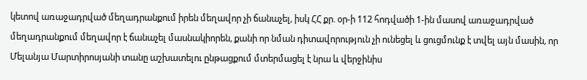կետով առաջադրված մեղադրանքում իրեն մեղավոր չի ճանաչել, իսկ ՀՀ քր. օր-ի 112 հոդվածի 1-ին մասով առաջադրված մեղադրանքում մեղավոր է ճանաչել մասնակիորեն, քանի որ նման դիտավորություն չի ունեցել և ցուցմունք է տվել այն մասին, որ Մելանյա Մարտիրոսյանի տանը աշխատելու ընթացքում մտերմացել է նրա և վերջինիս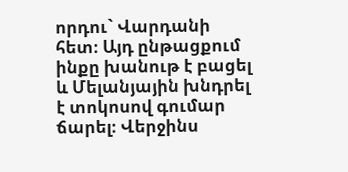որդու` Վարդանի հետ։ Այդ ընթացքում ինքը խանութ է բացել և Մելանյային խնդրել է տոկոսով գումար ճարել։ Վերջինս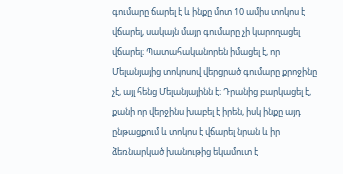գումարը ճարել է և ինքը մոտ 10 ամիս տոկոս է վճարել, սակայն մայր գումարը չի կարողացել վճարել։ Պատահականորեն իմացել է, որ Մելանյայից տոկոսով վերցրած գումարը քրոջինը չէ, այլ հենց Մելանյայինն է։ Դրանից բարկացել է, քանի որ վերջինս խաբել է իրեն, իսկ ինքը այդ ընթացքում և տոկոս է վճարել նրան և իր ձեռնարկած խանութից եկամուտ է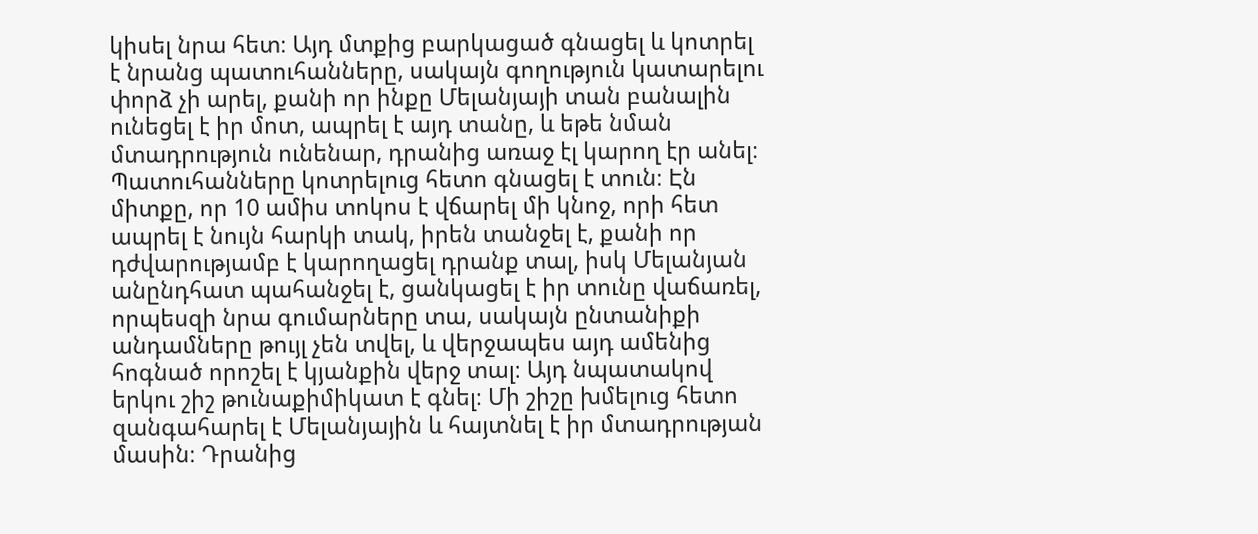կիսել նրա հետ։ Այդ մտքից բարկացած գնացել և կոտրել է նրանց պատուհանները, սակայն գողություն կատարելու փորձ չի արել, քանի որ ինքը Մելանյայի տան բանալին ունեցել է իր մոտ, ապրել է այդ տանը, և եթե նման մտադրություն ունենար, դրանից առաջ էլ կարող էր անել։ Պատուհանները կոտրելուց հետո գնացել է տուն։ Էն միտքը, որ 10 ամիս տոկոս է վճարել մի կնոջ, որի հետ ապրել է նույն հարկի տակ, իրեն տանջել է, քանի որ դժվարությամբ է կարողացել դրանք տալ, իսկ Մելանյան անընդհատ պահանջել է, ցանկացել է իր տունը վաճառել, որպեսզի նրա գումարները տա, սակայն ընտանիքի անդամները թույլ չեն տվել, և վերջապես այդ ամենից հոգնած որոշել է կյանքին վերջ տալ։ Այդ նպատակով երկու շիշ թունաքիմիկատ է գնել։ Մի շիշը խմելուց հետո զանգահարել է Մելանյային և հայտնել է իր մտադրության մասին։ Դրանից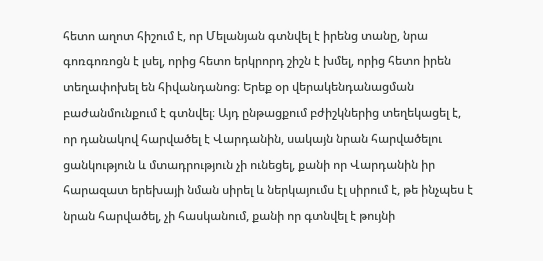հետո աղոտ հիշում է, որ Մելանյան գտնվել է իրենց տանը, նրա գոռգոռոցն է լսել, որից հետո երկրորդ շիշն է խմել, որից հետո իրեն տեղափոխել են հիվանդանոց։ Երեք օր վերակենդանացման բաժանմունքում է գտնվել։ Այդ ընթացքում բժիշկներից տեղեկացել է, որ դանակով հարվածել է Վարդանին, սակայն նրան հարվածելու ցանկություն և մտադրություն չի ունեցել, քանի որ Վարդանին իր հարազատ երեխայի նման սիրել և ներկայումս էլ սիրում է, թե ինչպես է նրան հարվածել, չի հասկանում, քանի որ գտնվել է թույնի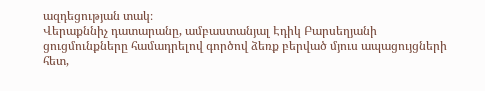ազդեցության տակ։
Վերաքննիչ դատարանը, ամբաստանյալ Էդիկ Բարսեղյանի ցուցմունքները համադրելով գործով ձեռք բերված մյուս ապացույցների հետ,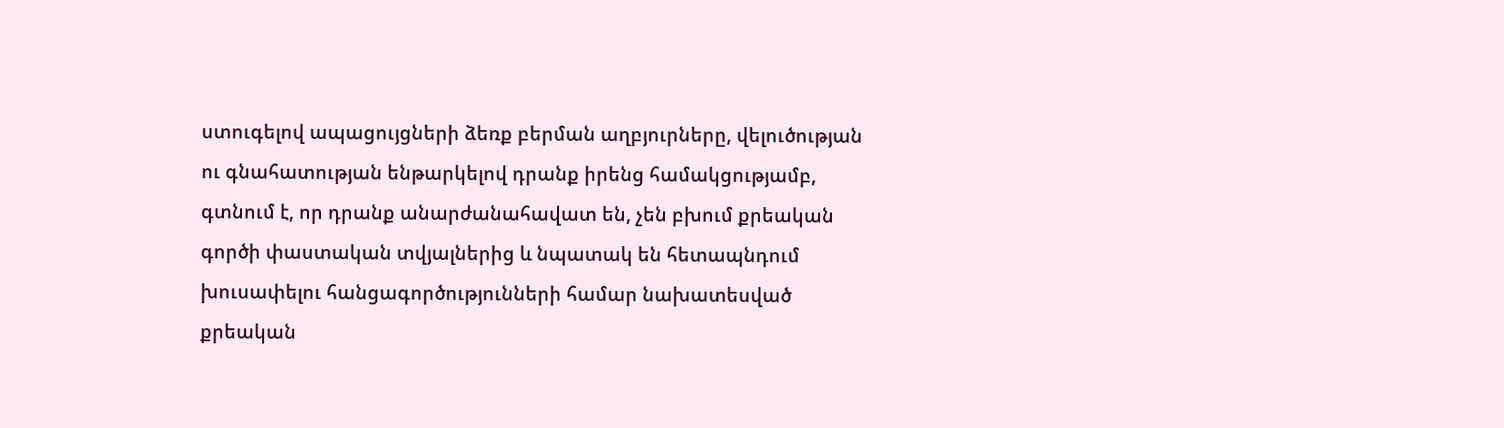ստուգելով ապացույցների ձեռք բերման աղբյուրները, վելուծության ու գնահատության ենթարկելով դրանք իրենց համակցությամբ, գտնում է, որ դրանք անարժանահավատ են, չեն բխում քրեական գործի փաստական տվյալներից և նպատակ են հետապնդում խուսափելու հանցագործությունների համար նախատեսված քրեական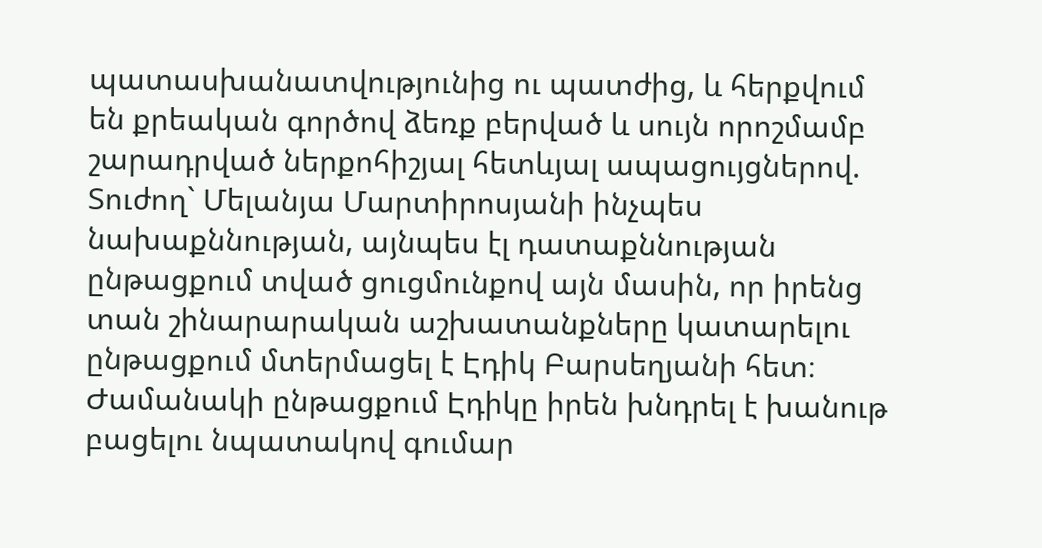պատասխանատվությունից ու պատժից, և հերքվում են քրեական գործով ձեռք բերված և սույն որոշմամբ շարադրված ներքոհիշյալ հետևյալ ապացույցներով.
Տուժող` Մելանյա Մարտիրոսյանի ինչպես նախաքննության, այնպես էլ դատաքննության ընթացքում տված ցուցմունքով այն մասին, որ իրենց տան շինարարական աշխատանքները կատարելու ընթացքում մտերմացել է Էդիկ Բարսեղյանի հետ։ Ժամանակի ընթացքում Էդիկը իրեն խնդրել է խանութ բացելու նպատակով գումար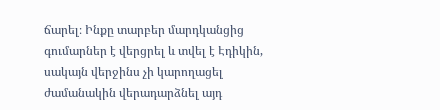ճարել։ Ինքը տարբեր մարդկանցից գումարներ է վերցրել և տվել է Էդիկին, սակայն վերջինս չի կարողացել ժամանակին վերադարձնել այդ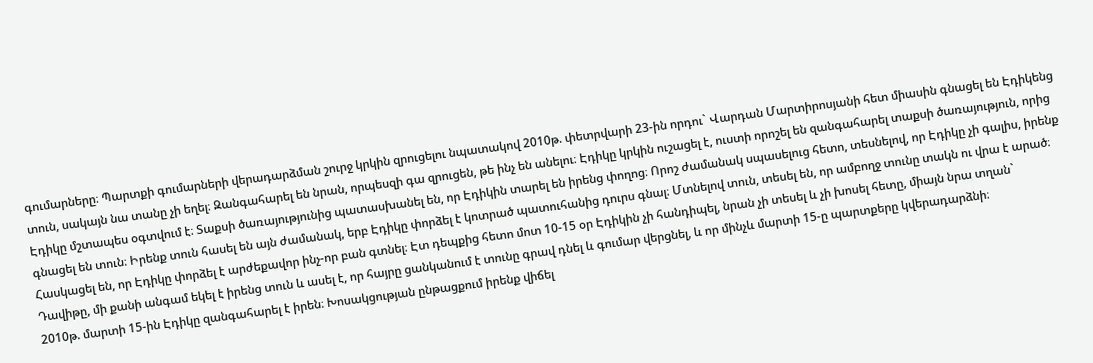գումարները։ Պարտքի գումարների վերադարձման շուրջ կրկին զրուցելու նպատակով 2010թ. փետրվարի 23-ին որդու` Վարդան Մարտիրոսյանի հետ միասին գնացել են Էդիկենց տուն, սակայն նա տանը չի եղել։ Զանգահարել են նրան, որպեսզի գա զրուցեն, թե ինչ են անելու։ Էդիկը կրկին ուշացել է, ուստի որոշել են զանգահարել տաքսի ծառայություն, որից Էդիկը մշտապես օգտվում է։ Տաքսի ծառայությունից պատասխանել են, որ Էդիկին տարել են իրենց փողոց։ Որոշ ժամանակ սպասելուց հետո, տեսնելով, որ Էդիկը չի գալիս, իրենք գնացել են տուն։ Իրենք տուն հասել են այն ժամանակ, երբ Էդիկը փորձել է կոտրած պատուհանից դուրս գնալ։ Մտնելով տուն, տեսել են, որ ամբողջ տունը տակն ու վրա է արած։ Հասկացել են, որ Էդիկը փորձել է արժեքավոր ինչ-որ բան գտնել։ Էտ դեպքից հետո մոտ 10-15 օր Էդիկին չի հանդիպել, նրան չի տեսել և չի խոսել հետը, միայն նրա տղան` Դավիթը, մի քանի անգամ եկել է իրենց տուն և ասել է, որ հայրը ցանկանում է տունը գրավ դնել և գումար վերցնել, և որ մինչև մարտի 15-ը պարտքերը կվերադարձնի։
2010թ. մարտի 15-ին Էդիկը զանգահարել է իրեն։ Խոսակցության ընթացքում իրենք վիճել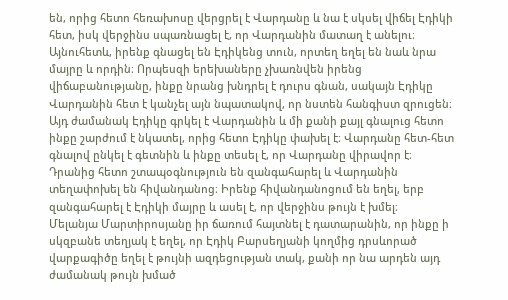են, որից հետո հեռախոսը վերցրել է Վարդանը և նա է սկսել վիճել Էդիկի հետ, իսկ վերջինս սպառնացել է, որ Վարդանին մատաղ է անելու։ Այնուհետև, իրենք գնացել են Էդիկենց տուն, որտեղ եղել են նաև նրա մայրը և որդին։ Որպեսզի երեխաները չխառնվեն իրենց վիճաբանությանը, ինքը նրանց խնդրել է դուրս գնան, սակայն Էդիկը Վարդանին հետ է կանչել այն նպատակով, որ նստեն հանգիստ զրուցեն։ Այդ ժամանակ Էդիկը գրկել է Վարդանին և մի քանի քայլ գնալուց հետո ինքը շարժում է նկատել, որից հետո Էդիկը փախել է։ Վարդանը հետ-հետ գնալով ընկել է գետնին և ինքը տեսել է, որ Վարդանը վիրավոր է։ Դրանից հետո շտապօգնություն են զանգահարել և Վարդանին տեղափոխել են հիվանդանոց։ Իրենք հիվանդանոցում են եղել, երբ զանգահարել է Էդիկի մայրը և ասել է, որ վերջինս թույն է խմել։
Մելանյա Մարտիրոսյանը իր ճառում հայտնել է դատարանին, որ ինքը ի սկզբանե տեղյակ է եղել, որ Էդիկ Բարսեղյանի կողմից դրսևորած վարքագիծը եղել է թույնի ազդեցության տակ, քանի որ նա արդեն այդ ժամանակ թույն խմած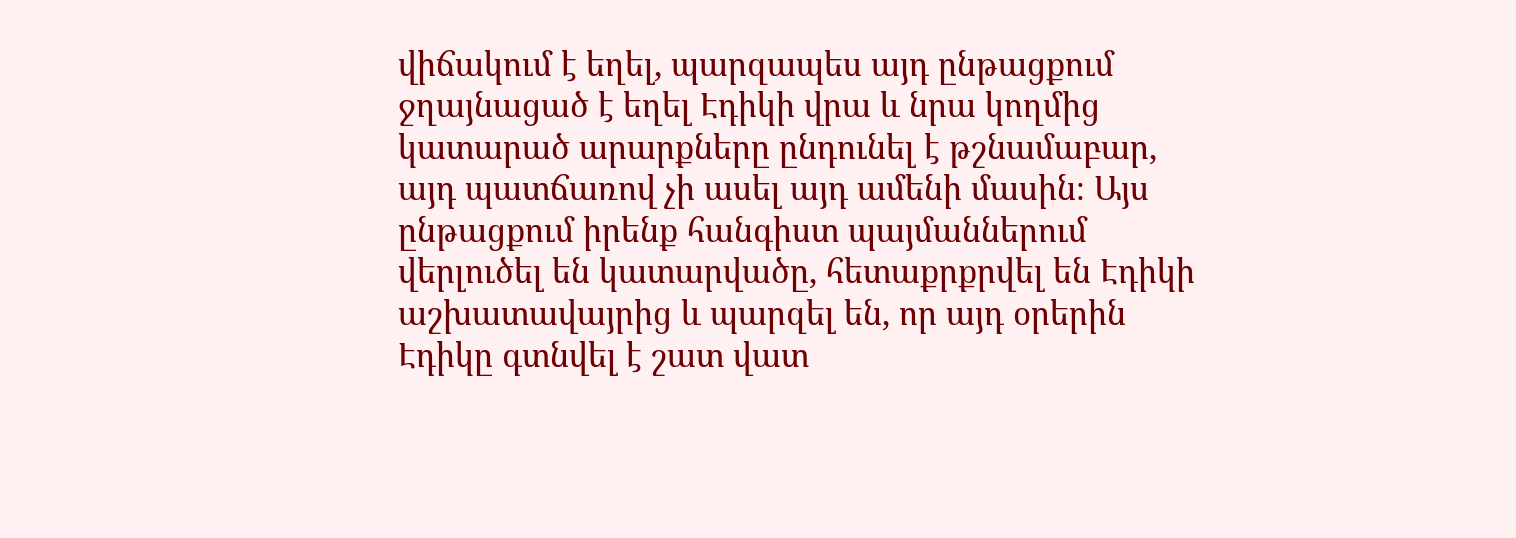վիճակում է եղել, պարզապես այդ ընթացքում ջղայնացած է եղել Էդիկի վրա և նրա կողմից կատարած արարքները ընդունել է թշնամաբար, այդ պատճառով չի ասել այդ ամենի մասին։ Այս ընթացքում իրենք հանգիստ պայմաններում վերլուծել են կատարվածը, հետաքրքրվել են Էդիկի աշխատավայրից և պարզել են, որ այդ օրերին Էդիկը գտնվել է շատ վատ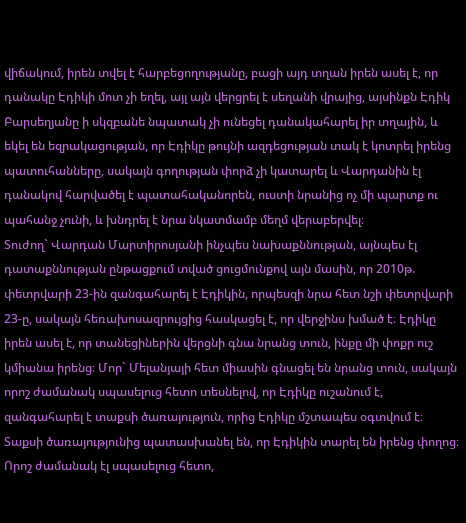վիճակում, իրեն տվել է հարբեցողությանը, բացի այդ տղան իրեն ասել է, որ դանակը Էդիկի մոտ չի եղել, այլ այն վերցրել է սեղանի վրայից, այսինքն Էդիկ Բարսեղյանը ի սկզբանե նպատակ չի ունեցել դանակահարել իր տղային, և եկել են եզրակացության, որ Էդիկը թույնի ազդեցության տակ է կոտրել իրենց պատուհանները, սակայն գողության փորձ չի կատարել և Վարդանին էլ դանակով հարվածել է պատահականորեն, ուստի նրանից ոչ մի պարտք ու պահանջ չունի, և խնդրել է նրա նկատմամբ մեղմ վերաբերվել։
Տուժող` Վարդան Մարտիրոսյանի ինչպես նախաքննության, այնպես էլ դատաքննության ընթացքում տված ցուցմունքով այն մասին, որ 2010թ. փետրվարի 23-ին զանգահարել է Էդիկին, որպեսզի նրա հետ նշի փետրվարի 23-ը, սակայն հեռախոսազրույցից հասկացել է, որ վերջինս խմած է։ Էդիկը իրեն ասել է, որ տանեցիներին վերցնի գնա նրանց տուն, ինքը մի փոքր ուշ կմիանա իրենց։ Մոր` Մելանյայի հետ միասին գնացել են նրանց տուն, սակայն որոշ ժամանակ սպասելուց հետո տեսնելով, որ Էդիկը ուշանում է, զանգահարել է տաքսի ծառայություն, որից Էդիկը մշտապես օգտվում է։ Տաքսի ծառայությունից պատասխանել են, որ Էդիկին տարել են իրենց փողոց։ Որոշ ժամանակ էլ սպասելուց հետո,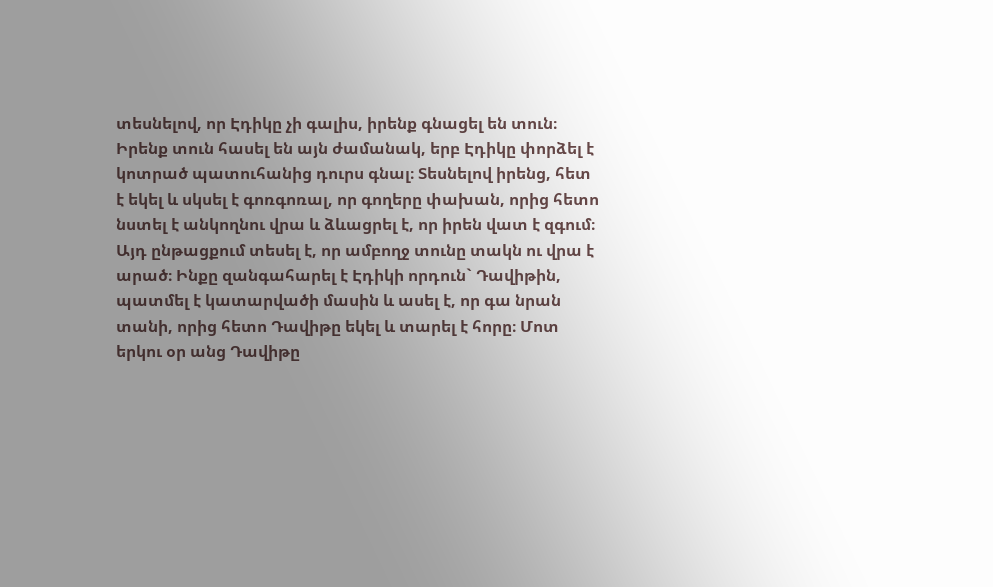տեսնելով, որ Էդիկը չի գալիս, իրենք գնացել են տուն։ Իրենք տուն հասել են այն ժամանակ, երբ Էդիկը փորձել է կոտրած պատուհանից դուրս գնալ։ Տեսնելով իրենց, հետ է եկել և սկսել է գոռգոռալ, որ գողերը փախան, որից հետո նստել է անկողնու վրա և ձևացրել է, որ իրեն վատ է զգում։ Այդ ընթացքում տեսել է, որ ամբողջ տունը տակն ու վրա է արած։ Ինքը զանգահարել է Էդիկի որդուն` Դավիթին, պատմել է կատարվածի մասին և ասել է, որ գա նրան տանի, որից հետո Դավիթը եկել և տարել է հորը։ Մոտ երկու օր անց Դավիթը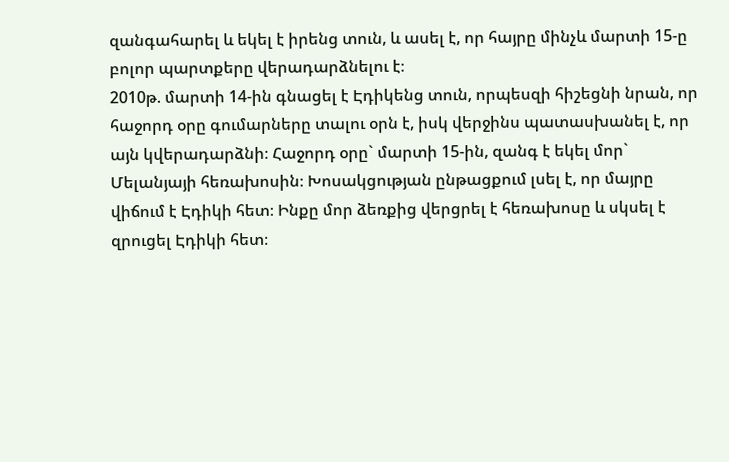զանգահարել և եկել է իրենց տուն, և ասել է, որ հայրը մինչև մարտի 15-ը բոլոր պարտքերը վերադարձնելու է։
2010թ. մարտի 14-ին գնացել է Էդիկենց տուն, որպեսզի հիշեցնի նրան, որ հաջորդ օրը գումարները տալու օրն է, իսկ վերջինս պատասխանել է, որ այն կվերադարձնի։ Հաջորդ օրը` մարտի 15-ին, զանգ է եկել մոր` Մելանյայի հեռախոսին։ Խոսակցության ընթացքում լսել է, որ մայրը վիճում է Էդիկի հետ։ Ինքը մոր ձեռքից վերցրել է հեռախոսը և սկսել է զրուցել Էդիկի հետ։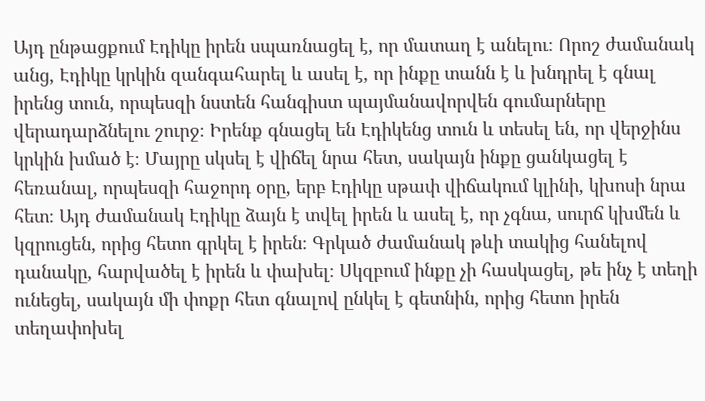Այդ ընթացքում Էդիկը իրեն սպառնացել է, որ մատաղ է անելու։ Որոշ ժամանակ անց, Էդիկը կրկին զանգահարել և ասել է, որ ինքը տանն է և խնդրել է գնալ իրենց տուն, որպեսզի նստեն հանգիստ պայմանավորվեն գումարները վերադարձնելու շուրջ։ Իրենք գնացել են Էդիկենց տուն և տեսել են, որ վերջինս կրկին խմած է։ Մայրը սկսել է վիճել նրա հետ, սակայն ինքը ցանկացել է հեռանալ, որպեսզի հաջորդ օրը, երբ Էդիկը սթափ վիճակում կլինի, կխոսի նրա հետ։ Այդ ժամանակ Էդիկը ձայն է տվել իրեն և ասել է, որ չգնա, սուրճ կխմեն և կզրուցեն, որից հետո գրկել է իրեն։ Գրկած ժամանակ թևի տակից հանելով դանակը, հարվածել է իրեն և փախել։ Սկզբում ինքը չի հասկացել, թե ինչ է տեղի ունեցել, սակայն մի փոքր հետ գնալով ընկել է գետնին, որից հետո իրեն տեղափոխել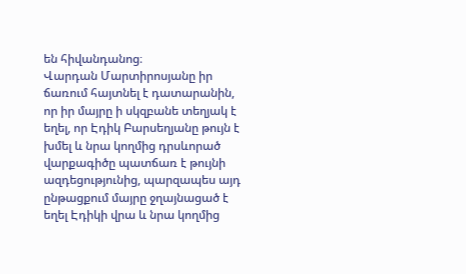են հիվանդանոց։
Վարդան Մարտիրոսյանը իր ճառում հայտնել է դատարանին, որ իր մայրը ի սկզբանե տեղյակ է եղել, որ Էդիկ Բարսեղյանը թույն է խմել և նրա կողմից դրսևորած վարքագիծը պատճառ է թույնի ազդեցությունից, պարզապես այդ ընթացքում մայրը ջղայնացած է եղել Էդիկի վրա և նրա կողմից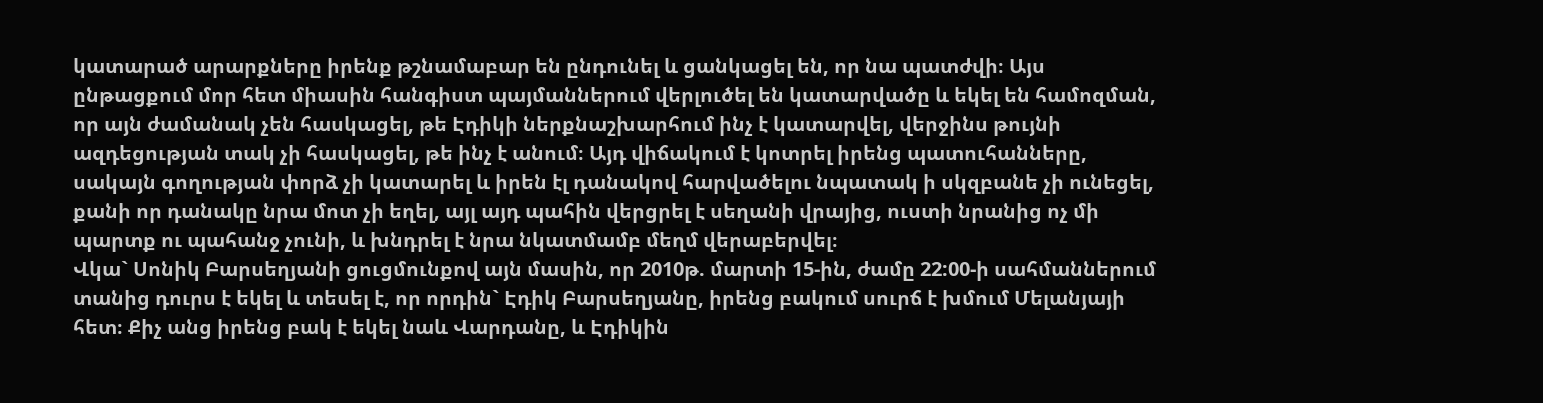կատարած արարքները իրենք թշնամաբար են ընդունել և ցանկացել են, որ նա պատժվի։ Այս ընթացքում մոր հետ միասին հանգիստ պայմաններում վերլուծել են կատարվածը և եկել են համոզման, որ այն ժամանակ չեն հասկացել, թե Էդիկի ներքնաշխարհում ինչ է կատարվել, վերջինս թույնի ազդեցության տակ չի հասկացել, թե ինչ է անում։ Այդ վիճակում է կոտրել իրենց պատուհանները, սակայն գողության փորձ չի կատարել և իրեն էլ դանակով հարվածելու նպատակ ի սկզբանե չի ունեցել, քանի որ դանակը նրա մոտ չի եղել, այլ այդ պահին վերցրել է սեղանի վրայից, ուստի նրանից ոչ մի պարտք ու պահանջ չունի, և խնդրել է նրա նկատմամբ մեղմ վերաբերվել։
Վկա` Սոնիկ Բարսեղյանի ցուցմունքով այն մասին, որ 2010թ. մարտի 15-ին, ժամը 22:00-ի սահմաններում տանից դուրս է եկել և տեսել է, որ որդին` Էդիկ Բարսեղյանը, իրենց բակում սուրճ է խմում Մելանյայի հետ։ Քիչ անց իրենց բակ է եկել նաև Վարդանը, և Էդիկին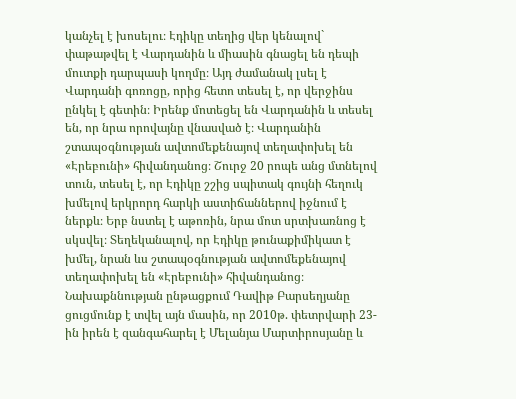կանչել է խոսելու։ Էդիկը տեղից վեր կենալով` փաթաթվել է Վարդանին և միասին գնացել են դեպի մուտքի դարպասի կողմը։ Այդ ժամանակ լսել է Վարդանի գոռոցը, որից հետո տեսել է, որ վերջինս ընկել է գետին։ Իրենք մոտեցել են Վարդանին և տեսել են, որ նրա որովայնը վնասված է։ Վարդանին շտապօգնության ավտոմեքենայով տեղափոխել են «Էրեբունի» հիվանդանոց։ Շուրջ 20 րոպե անց մտնելով տուն, տեսել է, որ Էդիկը շշից սպիտակ գույնի հեղուկ խմելով երկրորդ հարկի աստիճաններով իջնում է ներքև։ Երբ նստել է աթոռին, նրա մոտ սրտխառնոց է սկսվել։ Տեղեկանալով, որ Էդիկը թունաքիմիկատ է խմել, նրան ևս շտապօգնության ավտոմեքենայով տեղափոխել են «Էրեբունի» հիվանդանոց։
Նախաքննության ընթացքում Դավիթ Բարսեղյանը ցուցմունք է տվել այն մասին, որ 2010թ. փետրվարի 23-ին իրեն է զանգահարել է Մելանյա Մարտիրոսյանը և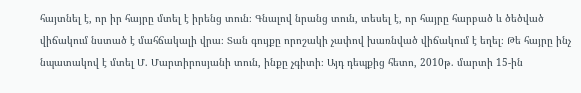հայտնել է, որ իր հայրը մտել է իրենց տուն։ Գնալով նրանց տուն, տեսել է, որ հայրը հարբած և ծեծված վիճակում նստած է մահճակալի վրա։ Տան գույքը որոշակի չափով խառնված վիճակում է եղել։ Թե հայրը ինչ նպատակով է մտել Մ. Մարտիրոսյանի տուն, ինքը չգիտի։ Այդ դեպքից հետո, 2010թ. մարտի 15-ին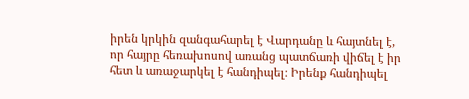իրեն կրկին զանգահարել է Վարդանը և հայտնել է, որ հայրը հեռախոսով առանց պատճառի վիճել է իր հետ և առաջարկել է հանդիպել։ Իրենք հանդիպել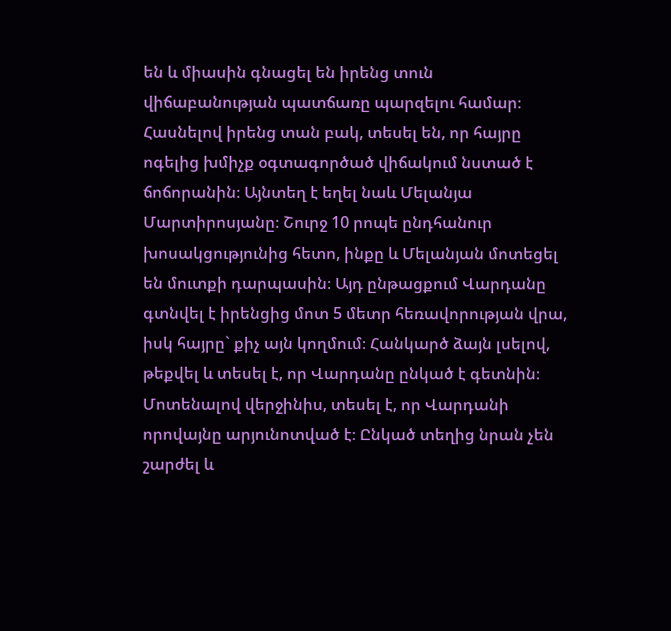են և միասին գնացել են իրենց տուն վիճաբանության պատճառը պարզելու համար։ Հասնելով իրենց տան բակ, տեսել են, որ հայրը ոգելից խմիչք օգտագործած վիճակում նստած է ճոճորանին։ Այնտեղ է եղել նաև Մելանյա Մարտիրոսյանը։ Շուրջ 10 րոպե ընդհանուր խոսակցությունից հետո, ինքը և Մելանյան մոտեցել են մուտքի դարպասին։ Այդ ընթացքում Վարդանը գտնվել է իրենցից մոտ 5 մետր հեռավորության վրա, իսկ հայրը` քիչ այն կողմում։ Հանկարծ ձայն լսելով, թեքվել և տեսել է, որ Վարդանը ընկած է գետնին։ Մոտենալով վերջինիս, տեսել է, որ Վարդանի որովայնը արյունոտված է։ Ընկած տեղից նրան չեն շարժել և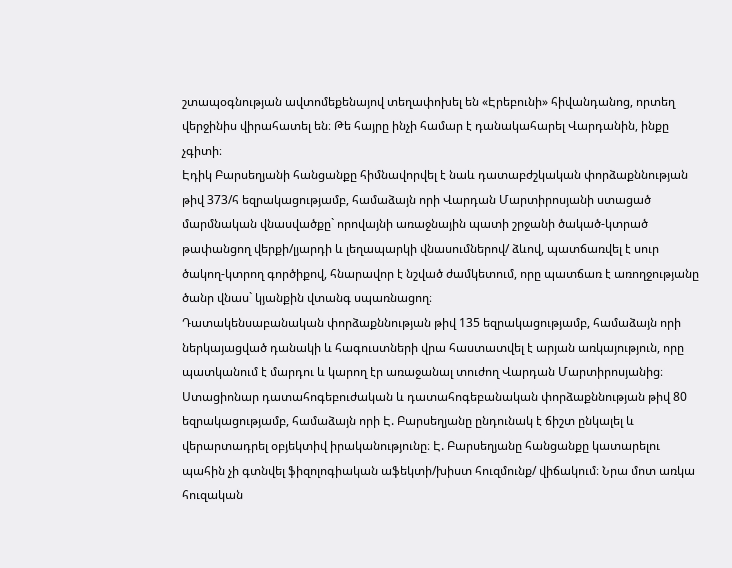շտապօգնության ավտոմեքենայով տեղափոխել են «Էրեբունի» հիվանդանոց, որտեղ վերջինիս վիրահատել են։ Թե հայրը ինչի համար է դանակահարել Վարդանին, ինքը չգիտի։
Էդիկ Բարսեղյանի հանցանքը հիմնավորվել է նաև դատաբժշկական փորձաքննության թիվ 373/հ եզրակացությամբ, համաձայն որի Վարդան Մարտիրոսյանի ստացած մարմնական վնասվածքը` որովայնի առաջնային պատի շրջանի ծակած-կտրած թափանցող վերքի/լյարդի և լեղապարկի վնասումներով/ ձևով, պատճառվել է սուր ծակող-կտրող գործիքով, հնարավոր է նշված ժամկետում, որը պատճառ է առողջությանը ծանր վնաս` կյանքին վտանգ սպառնացող։
Դատակենսաբանական փորձաքննության թիվ 135 եզրակացությամբ, համաձայն որի ներկայացված դանակի և հագուստների վրա հաստատվել է արյան առկայություն, որը պատկանում է մարդու և կարող էր առաջանալ տուժող Վարդան Մարտիրոսյանից։
Ստացիոնար դատահոգեբուժական և դատահոգեբանական փորձաքննության թիվ 80 եզրակացությամբ, համաձայն որի Է. Բարսեղյանը ընդունակ է ճիշտ ընկալել և վերարտադրել օբյեկտիվ իրականությունը։ Է. Բարսեղյանը հանցանքը կատարելու պահին չի գտնվել ֆիզոլոգիական աֆեկտի/խիստ հուզմունք/ վիճակում։ Նրա մոտ առկա հուզական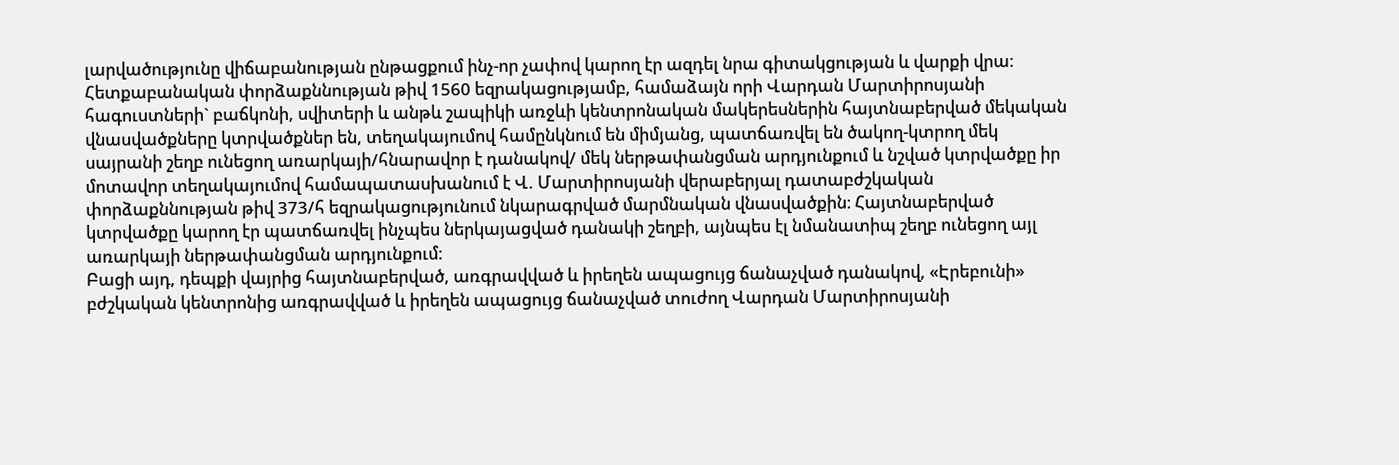լարվածությունը վիճաբանության ընթացքում ինչ-որ չափով կարող էր ազդել նրա գիտակցության և վարքի վրա։
Հետքաբանական փորձաքննության թիվ 1560 եզրակացությամբ, համաձայն որի Վարդան Մարտիրոսյանի հագուստների` բաճկոնի, սվիտերի և անթև շապիկի առջևի կենտրոնական մակերեսներին հայտնաբերված մեկական վնասվածքները կտրվածքներ են, տեղակայումով համընկնում են միմյանց, պատճառվել են ծակող-կտրող մեկ սայրանի շեղբ ունեցող առարկայի/հնարավոր է դանակով/ մեկ ներթափանցման արդյունքում և նշված կտրվածքը իր մոտավոր տեղակայումով համապատասխանում է Վ. Մարտիրոսյանի վերաբերյալ դատաբժշկական փորձաքննության թիվ 373/հ եզրակացությունում նկարագրված մարմնական վնասվածքին։ Հայտնաբերված կտրվածքը կարող էր պատճառվել ինչպես ներկայացված դանակի շեղբի, այնպես էլ նմանատիպ շեղբ ունեցող այլ առարկայի ներթափանցման արդյունքում։
Բացի այդ, դեպքի վայրից հայտնաբերված, առգրավված և իրեղեն ապացույց ճանաչված դանակով, «Էրեբունի» բժշկական կենտրոնից առգրավված և իրեղեն ապացույց ճանաչված տուժող Վարդան Մարտիրոսյանի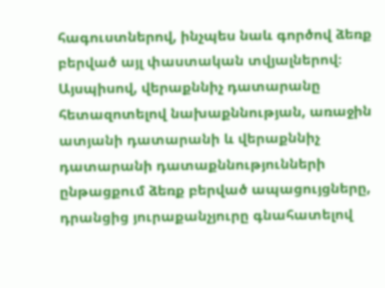հագուստներով, ինչպես նաև գործով ձեռք բերված այլ փաստական տվյալներով։
Այսպիսով, վերաքննիչ դատարանը հետազոտելով նախաքննության, առաջին ատյանի դատարանի և վերաքննիչ դատարանի դատաքննությունների ընթացքում ձեռք բերված ապացույցները, դրանցից յուրաքանչյուրը գնահատելով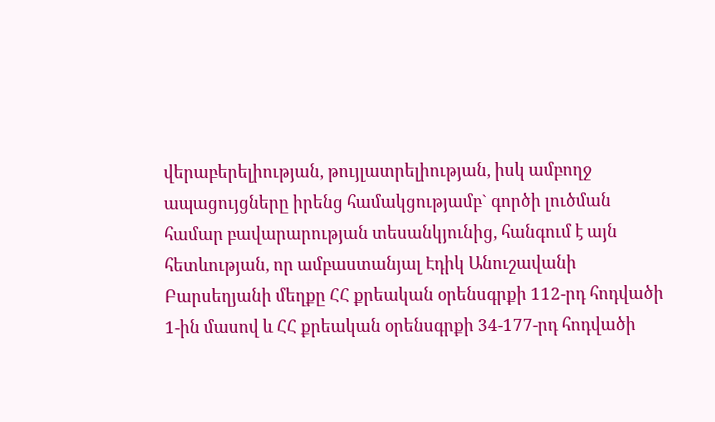վերաբերելիության, թույլատրելիության, իսկ ամբողջ ապացույցները իրենց համակցությամբ` գործի լուծման համար բավարարության տեսանկյունից, հանգում է այն հետևության, որ ամբաստանյալ Էդիկ Անուշավանի Բարսեղյանի մեղքը ՀՀ քրեական օրենսգրքի 112-րդ հոդվածի 1-ին մասով և ՀՀ քրեական օրենսգրքի 34-177-րդ հոդվածի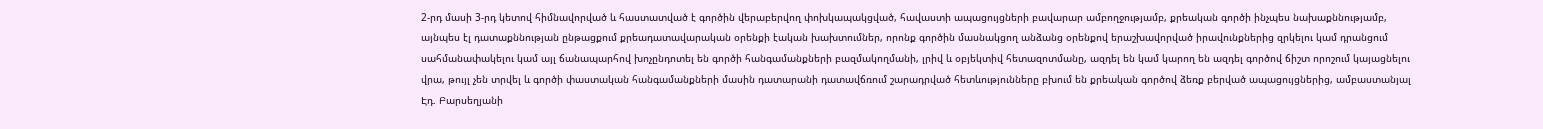2-րդ մասի 3-րդ կետով հիմնավորված և հաստատված է գործին վերաբերվող փոխկապակցված, հավաստի ապացույցների բավարար ամբողջությամբ, քրեական գործի ինչպես նախաքննությամբ, այնպես էլ դատաքննության ընթացքում քրեադատավարական օրենքի էական խախտումներ, որոնք գործին մասնակցող անձանց օրենքով երաշխավորված իրավունքներից զրկելու կամ դրանցում սահմանափակելու կամ այլ ճանապարհով խոչընդոտել են գործի հանգամանքների բազմակողմանի, լրիվ և օբյեկտիվ հետազոտմանը, ազդել են կամ կարող են ազդել գործով ճիշտ որոշում կայացնելու վրա, թույլ չեն տրվել և գործի փաստական հանգամանքների մասին դատարանի դատավճռում շարադրված հետևությունները բխում են քրեական գործով ձեռք բերված ապացույցներից, ամբաստանյալ Էդ. Բարսեղյանի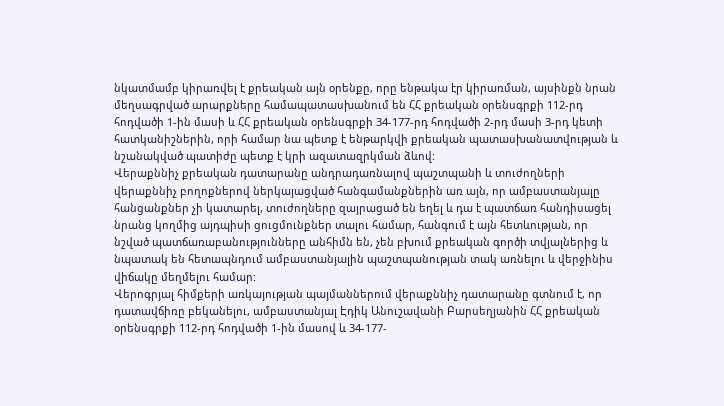նկատմամբ կիրառվել է քրեական այն օրենքը, որը ենթակա էր կիրառման, այսինքն նրան մեղսագրված արարքները համապատասխանում են ՀՀ քրեական օրենսգրքի 112-րդ հոդվածի 1-ին մասի և ՀՀ քրեական օրենսգրքի 34-177-րդ հոդվածի 2-րդ մասի 3-րդ կետի հատկանիշներին, որի համար նա պետք է ենթարկվի քրեական պատասխանատվության և նշանակված պատիժը պետք է կրի ազատազրկման ձևով:
Վերաքննիչ քրեական դատարանը անդրադառնալով պաշտպանի և տուժողների վերաքննիչ բողոքներով ներկայացված հանգամանքներին առ այն, որ ամբաստանյալը հանցանքներ չի կատարել, տուժողները զայրացած են եղել և դա է պատճառ հանդիսացել նրանց կողմից այդպիսի ցուցմունքներ տալու համար, հանգում է այն հետևության, որ նշված պատճառաբանությունները անհիմն են, չեն բխում քրեական գործի տվյալներից և նպատակ են հետապնդում ամբաստանյալին պաշտպանության տակ առնելու և վերջինիս վիճակը մեղմելու համար:
Վերոգրյալ հիմքերի առկայության պայմաններում վերաքննիչ դատարանը գտնում է, որ դատավճիռը բեկանելու, ամբաստանյալ Էդիկ Անուշավանի Բարսեղյանին ՀՀ քրեական օրենսգրքի 112-րդ հոդվածի 1-ին մասով և 34-177-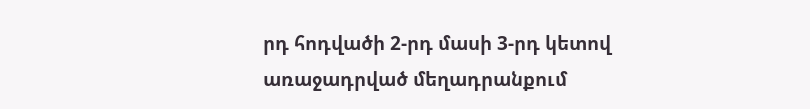րդ հոդվածի 2-րդ մասի 3-րդ կետով առաջադրված մեղադրանքում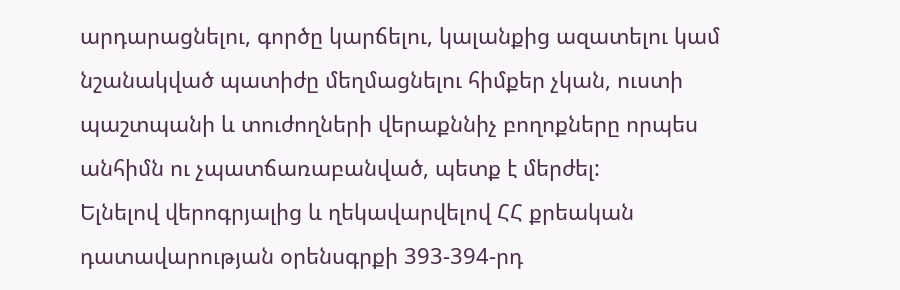արդարացնելու, գործը կարճելու, կալանքից ազատելու կամ նշանակված պատիժը մեղմացնելու հիմքեր չկան, ուստի պաշտպանի և տուժողների վերաքննիչ բողոքները որպես անհիմն ու չպատճառաբանված, պետք է մերժել:
Ելնելով վերոգրյալից և ղեկավարվելով ՀՀ քրեական դատավարության օրենսգրքի 393-394-րդ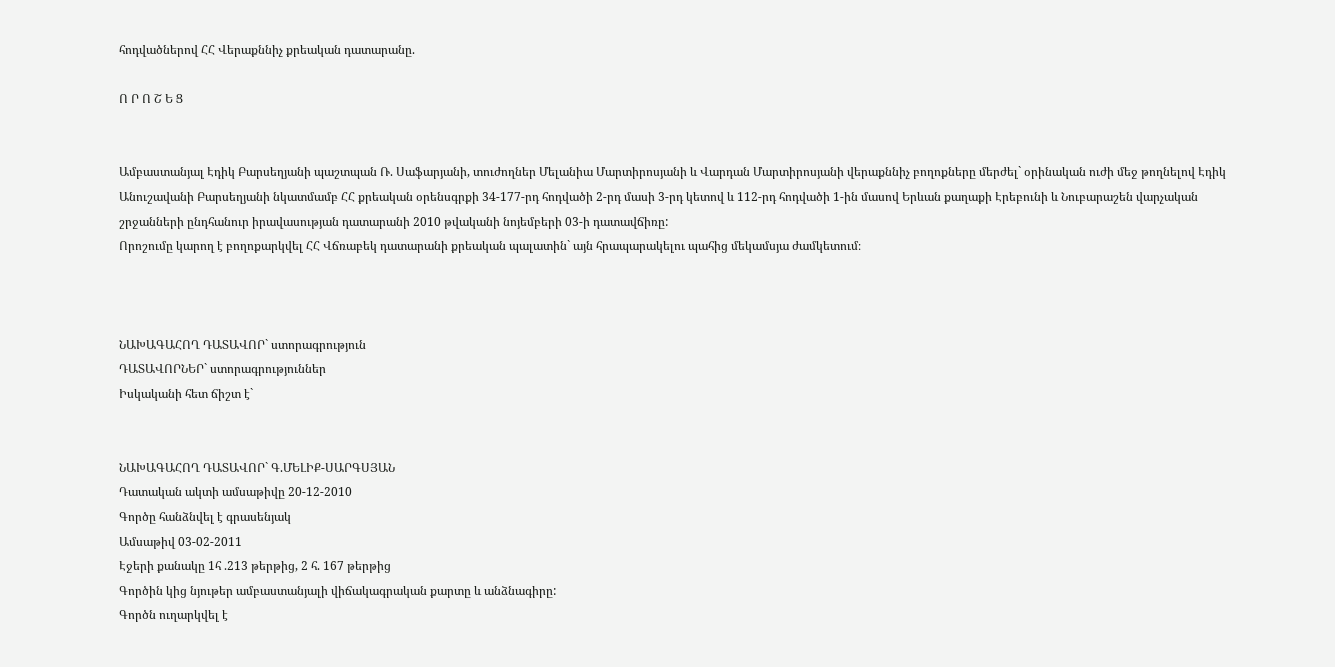հոդվածներով ՀՀ Վերաքննիչ քրեական դատարանը.

Ո Ր Ո Շ Ե Ց


Ամբաստանյալ Էդիկ Բարսեղյանի պաշտպան Ռ. Սաֆարյանի, տուժողներ Մելանիա Մարտիրոսյանի և Վարդան Մարտիրոսյանի վերաքննիչ բողոքները մերժել` օրինական ուժի մեջ թողնելով Էդիկ Անուշավանի Բարսեղյանի նկատմամբ ՀՀ քրեական օրենսգրքի 34-177-րդ հոդվածի 2-րդ մասի 3-րդ կետով և 112-րդ հոդվածի 1-ին մասով Երևան քաղաքի Էրեբունի և Նուբարաշեն վարչական շրջանների ընդհանուր իրավասության դատարանի 2010 թվականի նոյեմբերի 03-ի դատավճիռը:
Որոշումը կարող է բողոքարկվել ՀՀ Վճռաբեկ դատարանի քրեական պալատին` այն հրապարակելու պահից մեկամսյա ժամկետում։



ՆԱԽԱԳԱՀՈՂ ԴԱՏԱՎՈՐ` ստորագրություն
ԴԱՏԱՎՈՐՆԵՐ` ստորագրություններ
Իսկականի հետ ճիշտ է`


ՆԱԽԱԳԱՀՈՂ ԴԱՏԱՎՈՐ` Գ.ՄԵԼԻՔ-ՍԱՐԳՍՅԱՆ
Դատական ակտի ամսաթիվը 20-12-2010
Գործը հանձնվել է գրասենյակ
Ամսաթիվ 03-02-2011
Էջերի քանակը 1հ .213 թերթից, 2 հ. 167 թերթից
Գործին կից նյութեր ամբաստանյալի վիճակագրական քարտը և անձնագիրը:
Գործն ուղարկվել է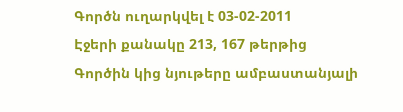Գործն ուղարկվել է 03-02-2011
Էջերի քանակը 213, 167 թերթից
Գործին կից նյութերը ամբաստանյալի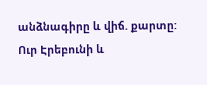անձնագիրը և վիճ. քարտը:
Ուր Էրեբունի և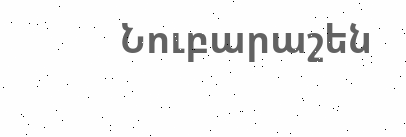Նուբարաշեն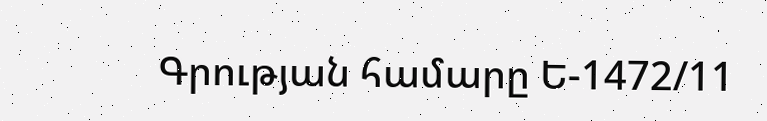Գրության համարը Ե-1472/11